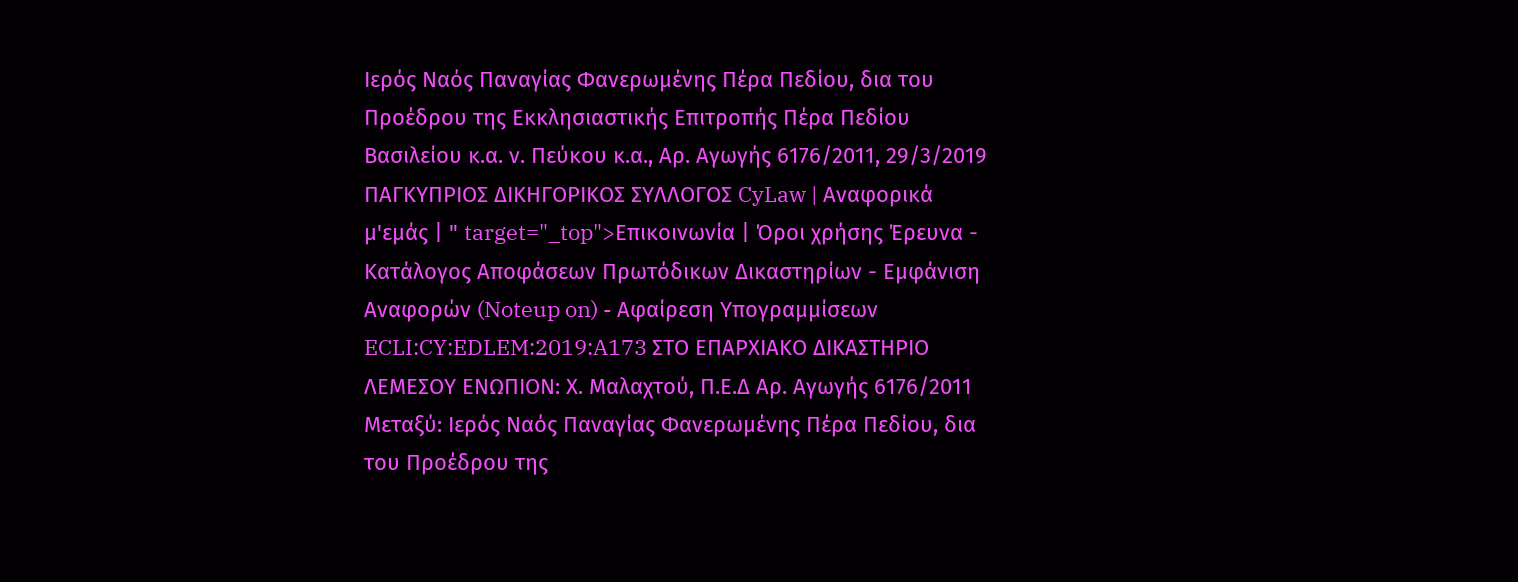Ιερός Ναός Παναγίας Φανερωμένης Πέρα Πεδίου, δια του Προέδρου της Εκκλησιαστικής Επιτροπής Πέρα Πεδίου Βασιλείου κ.α. ν. Πεύκου κ.α., Αρ. Αγωγής 6176/2011, 29/3/2019 ΠΑΓΚΥΠΡΙΟΣ ΔΙΚΗΓΟΡΙΚΟΣ ΣΥΛΛΟΓΟΣ CyLaw | Αναφορικά μ'εμάς | " target="_top">Επικοινωνία | Όροι χρήσης Έρευνα - Κατάλογος Αποφάσεων Πρωτόδικων Δικαστηρίων - Εμφάνιση Αναφορών (Noteup on) - Αφαίρεση Υπογραμμίσεων ECLI:CY:EDLEM:2019:A173 ΣΤΟ ΕΠΑΡΧΙΑΚΟ ΔΙΚΑΣΤΗΡΙΟ ΛΕΜΕΣΟΥ ΕΝΩΠΙΟΝ: Χ. Μαλαχτού, Π.Ε.Δ Αρ. Αγωγής 6176/2011 Μεταξύ: Ιερός Ναός Παναγίας Φανερωμένης Πέρα Πεδίου, δια του Προέδρου της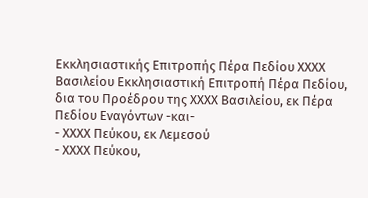Εκκλησιαστικής Επιτροπής Πέρα Πεδίου ΧΧΧΧ Βασιλείου Εκκλησιαστική Επιτροπή Πέρα Πεδίου, δια του Προέδρου της ΧΧΧΧ Βασιλείου, εκ Πέρα Πεδίου Εναγόντων -και-
- ΧΧΧΧ Πεύκου, εκ Λεμεσού
- ΧΧΧΧ Πεύκου,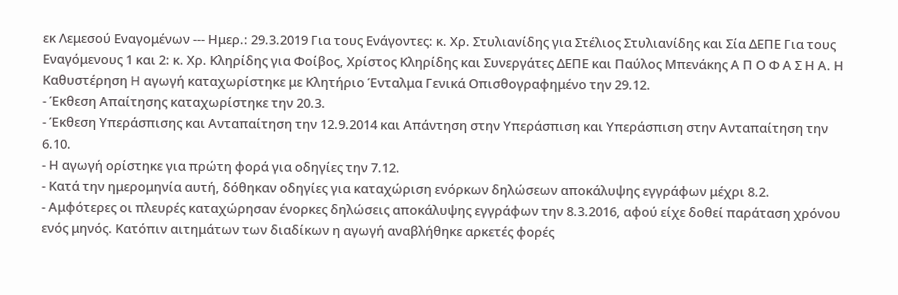εκ Λεμεσού Εναγομένων --- Ημερ.: 29.3.2019 Για τους Ενάγοντες: κ. Χρ. Στυλιανίδης για Στέλιος Στυλιανίδης και Σία ΔΕΠΕ Για τους Εναγόμενους 1 και 2: κ. Χρ. Κληρίδης για Φοίβος, Χρίστος Κληρίδης και Συνεργάτες ΔΕΠΕ και Παύλος Μπενάκης Α Π Ο Φ Α Σ Η Α. Η Καθυστέρηση H αγωγή καταχωρίστηκε με Κλητήριο Ένταλμα Γενικά Οπισθογραφημένο την 29.12.
- Έκθεση Απαίτησης καταχωρίστηκε την 20.3.
- Έκθεση Υπεράσπισης και Ανταπαίτηση την 12.9.2014 και Απάντηση στην Υπεράσπιση και Υπεράσπιση στην Ανταπαίτηση την 6.10.
- Η αγωγή ορίστηκε για πρώτη φορά για οδηγίες την 7.12.
- Κατά την ημερομηνία αυτή, δόθηκαν οδηγίες για καταχώριση ενόρκων δηλώσεων αποκάλυψης εγγράφων μέχρι 8.2.
- Αμφότερες οι πλευρές καταχώρησαν ένορκες δηλώσεις αποκάλυψης εγγράφων την 8.3.2016, αφού είχε δοθεί παράταση χρόνου ενός μηνός. Κατόπιν αιτημάτων των διαδίκων η αγωγή αναβλήθηκε αρκετές φορές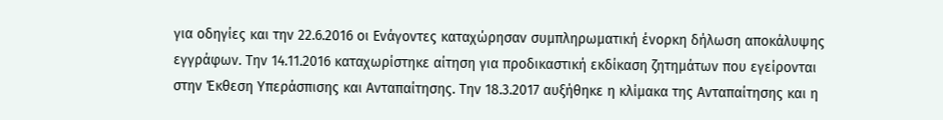για οδηγίες και την 22.6.2016 οι Ενάγοντες καταχώρησαν συμπληρωματική ένορκη δήλωση αποκάλυψης εγγράφων. Την 14.11.2016 καταχωρίστηκε αίτηση για προδικαστική εκδίκαση ζητημάτων που εγείρονται στην Έκθεση Υπεράσπισης και Ανταπαίτησης. Την 18.3.2017 αυξήθηκε η κλίμακα της Ανταπαίτησης και η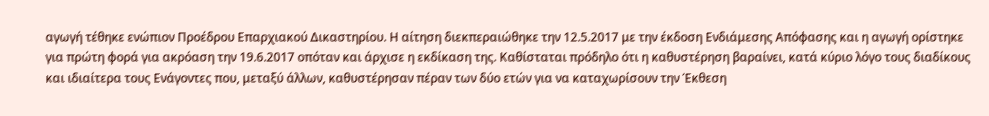αγωγή τέθηκε ενώπιον Προέδρου Επαρχιακού Δικαστηρίου. Η αίτηση διεκπεραιώθηκε την 12.5.2017 με την έκδοση Ενδιάμεσης Απόφασης και η αγωγή ορίστηκε για πρώτη φορά για ακρόαση την 19.6.2017 οπόταν και άρχισε η εκδίκαση της. Καθίσταται πρόδηλο ότι η καθυστέρηση βαραίνει, κατά κύριο λόγο τους διαδίκους και ιδιαίτερα τους Ενάγοντες που, μεταξύ άλλων, καθυστέρησαν πέραν των δύο ετών για να καταχωρίσουν την Έκθεση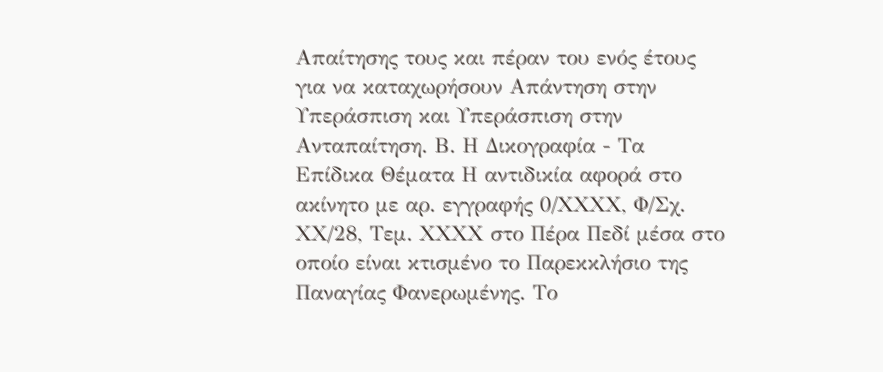Απαίτησης τους και πέραν του ενός έτους για να καταχωρήσουν Απάντηση στην Υπεράσπιση και Υπεράσπιση στην Ανταπαίτηση. Β. Η Δικογραφία - Τα Επίδικα Θέματα Η αντιδικία αφορά στο ακίνητο με αρ. εγγραφής 0/ΧΧΧΧ, Φ/Σχ. ΧΧ/28, Τεμ. ΧΧΧΧ στο Πέρα Πεδί μέσα στο οποίο είναι κτισμένο το Παρεκκλήσιο της Παναγίας Φανερωμένης. Το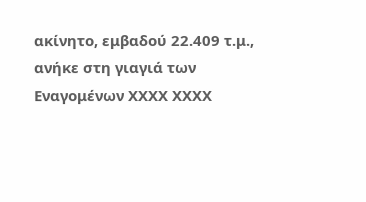ακίνητο, εμβαδού 22.409 τ.μ., ανήκε στη γιαγιά των Εναγομένων ΧΧΧΧ ΧΧΧΧ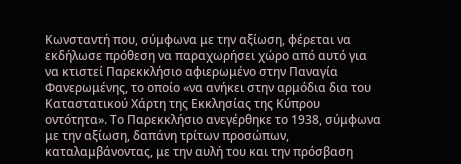Κωνσταντή που, σύμφωνα με την αξίωση, φέρεται να εκδήλωσε πρόθεση να παραχωρήσει χώρο από αυτό για να κτιστεί Παρεκκλήσιο αφιερωμένο στην Παναγία Φανερωμένης, το οποίο «να ανήκει στην αρμόδια δια του Καταστατικού Χάρτη της Εκκλησίας της Κύπρου οντότητα». Το Παρεκκλήσιο ανεγέρθηκε το 1938, σύμφωνα με την αξίωση, δαπάνη τρίτων προσώπων, καταλαμβάνοντας, με την αυλή του και την πρόσβαση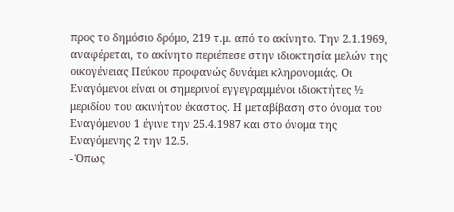προς το δημόσιο δρόμο, 219 τ.μ. από το ακίνητο. Την 2.1.1969, αναφέρεται, το ακίνητο περιέπεσε στην ιδιοκτησία μελών της οικογένειας Πεύκου προφανώς δυνάμει κληρονομιάς. Οι Εναγόμενοι είναι οι σημερινοί εγγεγραμμένοι ιδιοκτήτες ½ μεριδίου του ακινήτου έκαστος. Η μεταβίβαση στο όνομα του Εναγόμενου 1 έγινε την 25.4.1987 και στο όνομα της Εναγόμενης 2 την 12.5.
- Όπως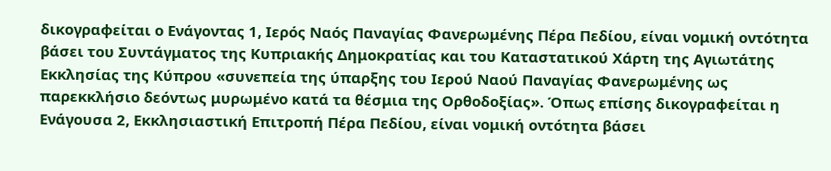δικογραφείται ο Ενάγοντας 1, Ιερός Ναός Παναγίας Φανερωμένης Πέρα Πεδίου, είναι νομική οντότητα βάσει του Συντάγματος της Κυπριακής Δημοκρατίας και του Καταστατικού Χάρτη της Αγιωτάτης Εκκλησίας της Κύπρου «συνεπεία της ύπαρξης του Ιερού Ναού Παναγίας Φανερωμένης ως παρεκκλήσιο δεόντως μυρωμένο κατά τα θέσμια της Ορθοδοξίας». Όπως επίσης δικογραφείται η Ενάγουσα 2, Εκκλησιαστική Επιτροπή Πέρα Πεδίου, είναι νομική οντότητα βάσει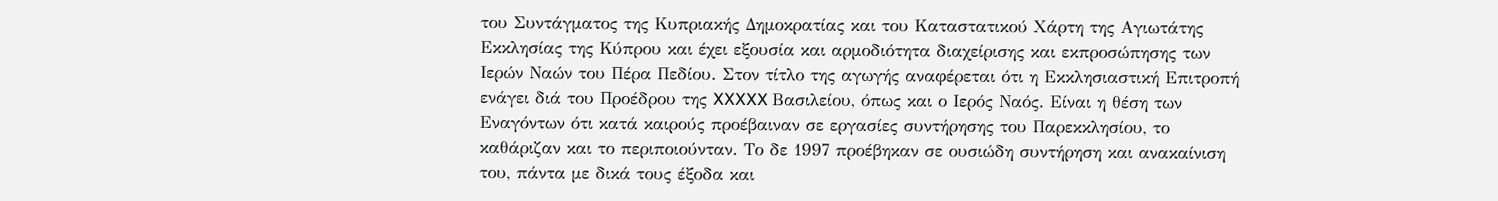του Συντάγματος της Κυπριακής Δημοκρατίας και του Καταστατικού Χάρτη της Αγιωτάτης Εκκλησίας της Κύπρου και έχει εξουσία και αρμοδιότητα διαχείρισης και εκπροσώπησης των Ιερών Ναών του Πέρα Πεδίου. Στον τίτλο της αγωγής αναφέρεται ότι η Εκκλησιαστική Επιτροπή ενάγει διά του Προέδρου της XXXXX Βασιλείου, όπως και ο Ιερός Ναός. Είναι η θέση των Εναγόντων ότι κατά καιρούς προέβαιναν σε εργασίες συντήρησης του Παρεκκλησίου, το καθάριζαν και το περιποιούνταν. Το δε 1997 προέβηκαν σε ουσιώδη συντήρηση και ανακαίνιση του, πάντα με δικά τους έξοδα και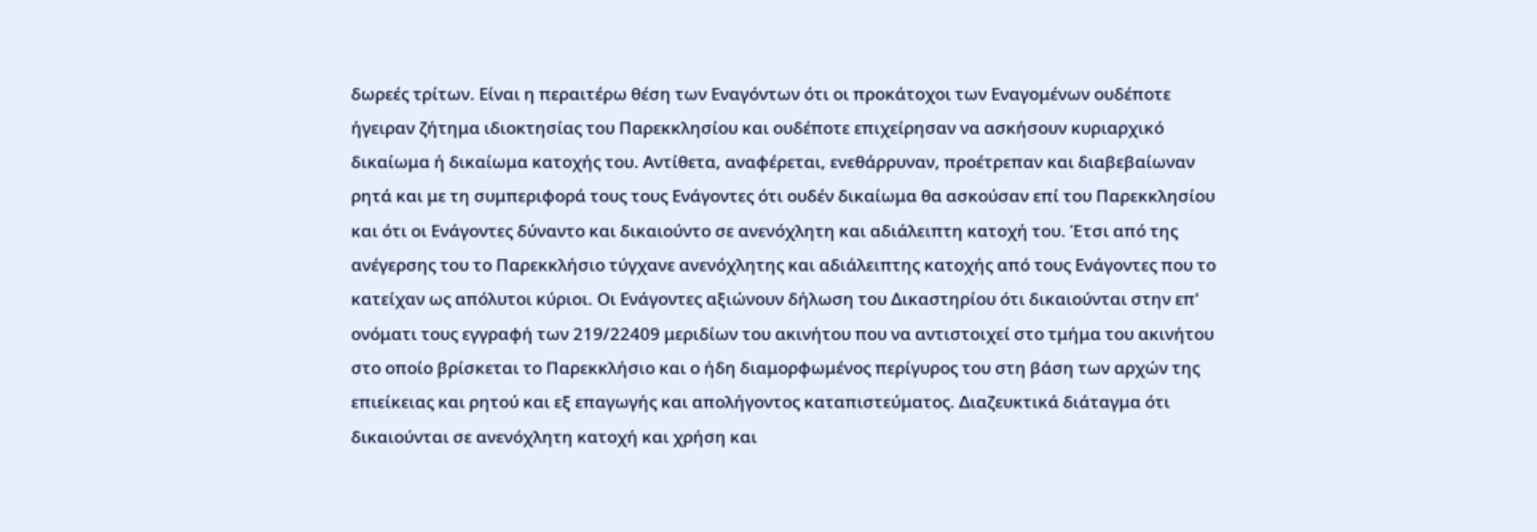δωρεές τρίτων. Είναι η περαιτέρω θέση των Εναγόντων ότι οι προκάτοχοι των Εναγομένων ουδέποτε ήγειραν ζήτημα ιδιοκτησίας του Παρεκκλησίου και ουδέποτε επιχείρησαν να ασκήσουν κυριαρχικό δικαίωμα ή δικαίωμα κατοχής του. Αντίθετα, αναφέρεται, ενεθάρρυναν, προέτρεπαν και διαβεβαίωναν ρητά και με τη συμπεριφορά τους τους Ενάγοντες ότι ουδέν δικαίωμα θα ασκούσαν επί του Παρεκκλησίου και ότι οι Ενάγοντες δύναντο και δικαιούντο σε ανενόχλητη και αδιάλειπτη κατοχή του. Έτσι από της ανέγερσης του το Παρεκκλήσιο τύγχανε ανενόχλητης και αδιάλειπτης κατοχής από τους Ενάγοντες που το κατείχαν ως απόλυτοι κύριοι. Οι Ενάγοντες αξιώνουν δήλωση του Δικαστηρίου ότι δικαιούνται στην επ' ονόματι τους εγγραφή των 219/22409 μεριδίων του ακινήτου που να αντιστοιχεί στο τμήμα του ακινήτου στο οποίο βρίσκεται το Παρεκκλήσιο και ο ήδη διαμορφωμένος περίγυρος του στη βάση των αρχών της επιείκειας και ρητού και εξ επαγωγής και απολήγοντος καταπιστεύματος. Διαζευκτικά διάταγμα ότι δικαιούνται σε ανενόχλητη κατοχή και χρήση και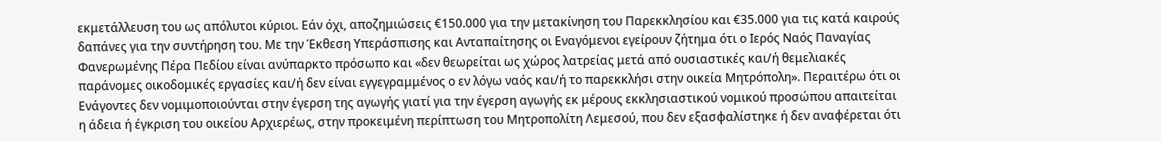εκμετάλλευση του ως απόλυτοι κύριοι. Εάν όχι, αποζημιώσεις €150.000 για την μετακίνηση του Παρεκκλησίου και €35.000 για τις κατά καιρούς δαπάνες για την συντήρηση του. Με την Έκθεση Υπεράσπισης και Ανταπαίτησης οι Εναγόμενοι εγείρουν ζήτημα ότι ο Ιερός Ναός Παναγίας Φανερωμένης Πέρα Πεδίου είναι ανύπαρκτο πρόσωπο και «δεν θεωρείται ως χώρος λατρείας μετά από ουσιαστικές και/ή θεμελιακές παράνομες οικοδομικές εργασίες και/ή δεν είναι εγγεγραμμένος ο εν λόγω ναός και/ή το παρεκκλήσι στην οικεία Μητρόπολη». Περαιτέρω ότι οι Ενάγοντες δεν νομιμοποιούνται στην έγερση της αγωγής γιατί για την έγερση αγωγής εκ μέρους εκκλησιαστικού νομικού προσώπου απαιτείται η άδεια ή έγκριση του οικείου Αρχιερέως, στην προκειμένη περίπτωση του Μητροπολίτη Λεμεσού, που δεν εξασφαλίστηκε ή δεν αναφέρεται ότι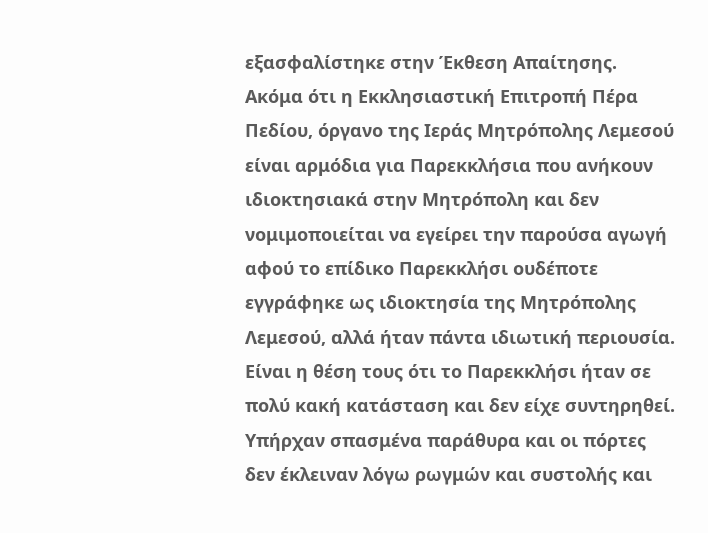εξασφαλίστηκε στην Έκθεση Απαίτησης. Ακόμα ότι η Εκκλησιαστική Επιτροπή Πέρα Πεδίου, όργανο της Ιεράς Μητρόπολης Λεμεσού είναι αρμόδια για Παρεκκλήσια που ανήκουν ιδιοκτησιακά στην Μητρόπολη και δεν νομιμοποιείται να εγείρει την παρούσα αγωγή αφού το επίδικο Παρεκκλήσι ουδέποτε εγγράφηκε ως ιδιοκτησία της Μητρόπολης Λεμεσού, αλλά ήταν πάντα ιδιωτική περιουσία. Είναι η θέση τους ότι το Παρεκκλήσι ήταν σε πολύ κακή κατάσταση και δεν είχε συντηρηθεί. Υπήρχαν σπασμένα παράθυρα και οι πόρτες δεν έκλειναν λόγω ρωγμών και συστολής και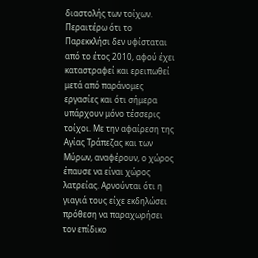διαστολής των τοίχων. Περαιτέρω ότι το Παρεκκλήσι δεν υφίσταται από το έτος 2010, αφού έχει καταστραφεί και ερειπωθεί μετά από παράνομες εργασίες και ότι σήμερα υπάρχουν μόνο τέσσερις τοίχοι. Με την αφαίρεση της Αγίας Τράπεζας και των Μύρων, αναφέρουν, ο χώρος έπαυσε να είναι χώρος λατρείας. Αρνούνται ότι η γιαγιά τους είχε εκδηλώσει πρόθεση να παραχωρήσει τον επίδικο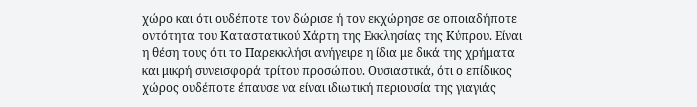χώρο και ότι ουδέποτε τον δώρισε ή τον εκχώρησε σε οποιαδήποτε οντότητα του Καταστατικού Χάρτη της Εκκλησίας της Κύπρου. Είναι η θέση τους ότι το Παρεκκλήσι ανήγειρε η ίδια με δικά της χρήματα και μικρή συνεισφορά τρίτου προσώπου. Ουσιαστικά, ότι ο επίδικος χώρος ουδέποτε έπαυσε να είναι ιδιωτική περιουσία της γιαγιάς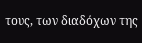τους, των διαδόχων της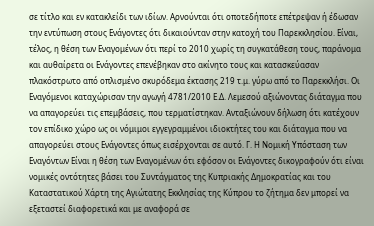σε τίτλο και εν κατακλείδι των ιδίων. Αρνούνται ότι οποτεδήποτε επέτρεψαν ή έδωσαν την εντύπωση στους Ενάγοντες ότι δικαιούνταν στην κατοχή του Παρεκκλησίου. Είναι, τέλος, η θέση των Εναγομένων ότι περί το 2010 χωρίς τη συγκατάθεση τους, παράνομα και αυθαίρετα οι Ενάγοντες επενέβηκαν στο ακίνητο τους και κατασκεύασαν πλακόστρωτο από οπλισμένο σκυρόδεμα έκτασης 219 τ.μ. γύρω από το Παρεκκλήσι. Οι Εναγόμενοι καταχώρισαν την αγωγή 4781/2010 Ε.Δ. Λεμεσού αξιώνοντας διάταγμα που να απαγορεύει τις επεμβάσεις, που τερματίστηκαν. Ανταξιώνουν δήλωση ότι κατέχουν τον επίδικο χώρο ως οι νόμιμοι εγγεγραμμένοι ιδιοκτήτες του και διάταγμα που να απαγορεύει στους Ενάγοντες όπως εισέρχονται σε αυτό. Γ. Η Νομική Υπόσταση των Εναγόντων Είναι η θέση των Εναγομένων ότι εφόσον οι Ενάγοντες δικογραφούν ότι είναι νομικές οντότητες βάσει του Συντάγματος της Κυπριακής Δημοκρατίας και του Καταστατικού Χάρτη της Αγιώτατης Εκκλησίας της Κύπρου το ζήτημα δεν μπορεί να εξεταστεί διαφορετικά και με αναφορά σε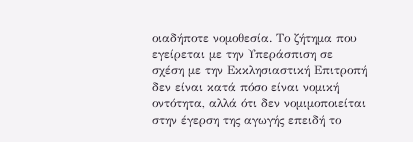οιαδήποτε νομοθεσία. Το ζήτημα που εγείρεται με την Υπεράσπιση σε σχέση με την Εκκλησιαστική Επιτροπή δεν είναι κατά πόσο είναι νομική οντότητα, αλλά ότι δεν νομιμοποιείται στην έγερση της αγωγής επειδή το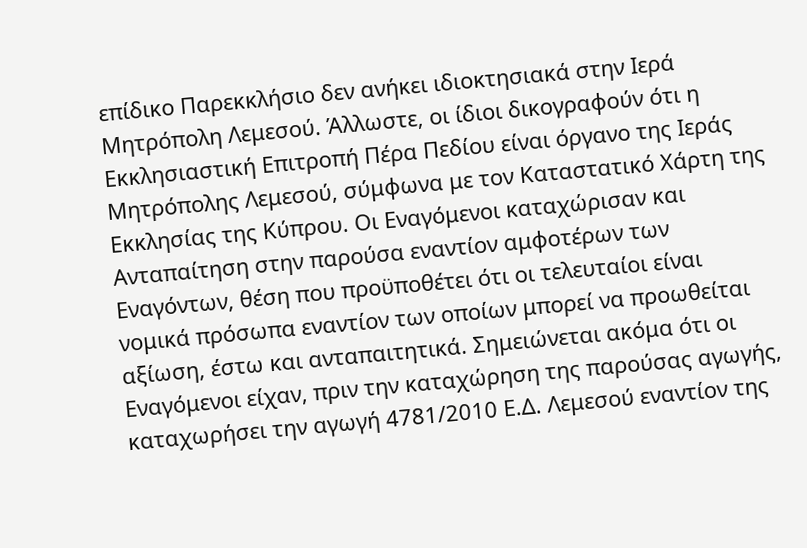επίδικο Παρεκκλήσιο δεν ανήκει ιδιοκτησιακά στην Ιερά Μητρόπολη Λεμεσού. Άλλωστε, οι ίδιοι δικογραφούν ότι η Εκκλησιαστική Επιτροπή Πέρα Πεδίου είναι όργανο της Ιεράς Μητρόπολης Λεμεσού, σύμφωνα με τον Καταστατικό Χάρτη της Εκκλησίας της Κύπρου. Οι Εναγόμενοι καταχώρισαν και Ανταπαίτηση στην παρούσα εναντίον αμφοτέρων των Εναγόντων, θέση που προϋποθέτει ότι οι τελευταίοι είναι νομικά πρόσωπα εναντίον των οποίων μπορεί να προωθείται αξίωση, έστω και ανταπαιτητικά. Σημειώνεται ακόμα ότι οι Εναγόμενοι είχαν, πριν την καταχώρηση της παρούσας αγωγής, καταχωρήσει την αγωγή 4781/2010 Ε.Δ. Λεμεσού εναντίον της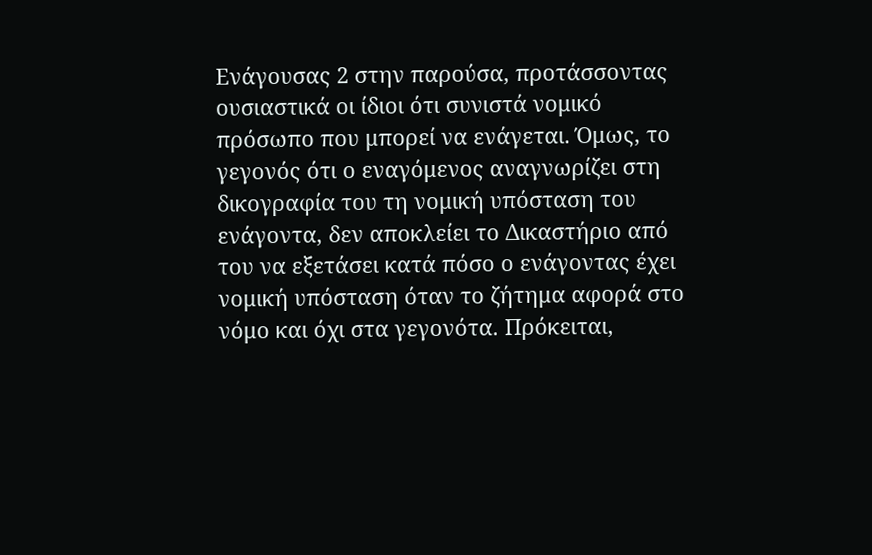Ενάγουσας 2 στην παρούσα, προτάσσοντας ουσιαστικά οι ίδιοι ότι συνιστά νομικό πρόσωπο που μπορεί να ενάγεται. Όμως, το γεγονός ότι ο εναγόμενος αναγνωρίζει στη δικογραφία του τη νομική υπόσταση του ενάγοντα, δεν αποκλείει το Δικαστήριο από του να εξετάσει κατά πόσο ο ενάγοντας έχει νομική υπόσταση όταν το ζήτημα αφορά στο νόμο και όχι στα γεγονότα. Πρόκειται,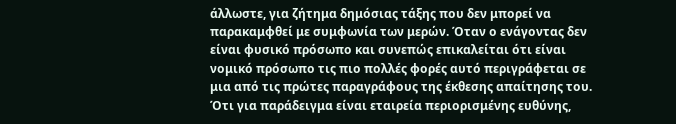άλλωστε, για ζήτημα δημόσιας τάξης που δεν μπορεί να παρακαμφθεί με συμφωνία των μερών. Όταν ο ενάγοντας δεν είναι φυσικό πρόσωπο και συνεπώς επικαλείται ότι είναι νομικό πρόσωπο τις πιο πολλές φορές αυτό περιγράφεται σε μια από τις πρώτες παραγράφους της έκθεσης απαίτησης του. Ότι για παράδειγμα είναι εταιρεία περιορισμένης ευθύνης,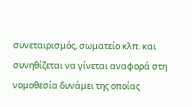συνεταιρισμός, σωματείο κλπ. και συνηθίζεται να γίνεται αναφορά στη νομοθεσία δυνάμει της οποίας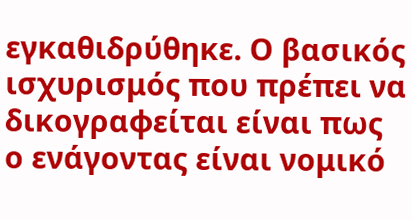εγκαθιδρύθηκε. Ο βασικός ισχυρισμός που πρέπει να δικογραφείται είναι πως ο ενάγοντας είναι νομικό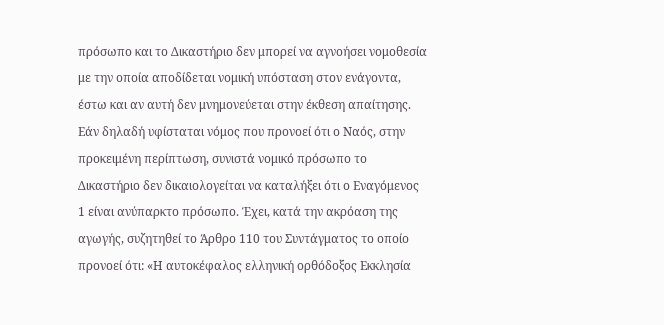πρόσωπο και το Δικαστήριο δεν μπορεί να αγνοήσει νομοθεσία με την οποία αποδίδεται νομική υπόσταση στον ενάγοντα, έστω και αν αυτή δεν μνημονεύεται στην έκθεση απαίτησης. Εάν δηλαδή υφίσταται νόμος που προνοεί ότι ο Ναός, στην προκειμένη περίπτωση, συνιστά νομικό πρόσωπο το Δικαστήριο δεν δικαιολογείται να καταλήξει ότι ο Εναγόμενος 1 είναι ανύπαρκτο πρόσωπο. Έχει, κατά την ακρόαση της αγωγής, συζητηθεί το Άρθρο 110 του Συντάγματος το οποίο προνοεί ότι: «Η αυτοκέφαλος ελληνική ορθόδοξος Εκκλησία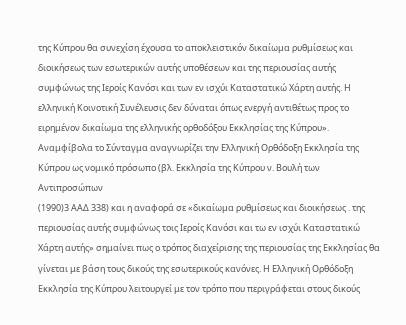της Κύπρου θα συνεχίση έχουσα το αποκλειστικόν δικαίωμα ρυθμίσεως και διοικήσεως των εσωτερικών αυτής υποθέσεων και της περιουσίας αυτής συμφώνως της Ιεροίς Κανόσι και των εν ισχύι Καταστατικώ Χάρτη αυτής. Η ελληνική Κοινοτική Συνέλευσις δεν δύναται όπως ενεργή αντιθέτως προς το ειρημένον δικαίωμα της ελληνικής ορθοδόξου Εκκλησίας της Κύπρου». Αναμφίβολα το Σύνταγμα αναγνωρίζει την Ελληνική Ορθόδοξη Εκκλησία της Κύπρου ως νομικό πρόσωπο (βλ. Εκκλησία της Κύπρου ν. Βουλή των Αντιπροσώπων
(1990)3 ΑΑΔ 338) και η αναφορά σε «δικαίωμα ρυθμίσεως και διοικήσεως . της περιουσίας αυτής συμφώνως τοις Ιεροίς Κανόσι και τω εν ισχύι Καταστατικώ Χάρτη αυτής» σημαίνει πως ο τρόπος διαχείρισης της περιουσίας της Εκκλησίας θα γίνεται με βάση τους δικούς της εσωτερικούς κανόνες. Η Ελληνική Ορθόδοξη Εκκλησία της Κύπρου λειτουργεί με τον τρόπο που περιγράφεται στους δικούς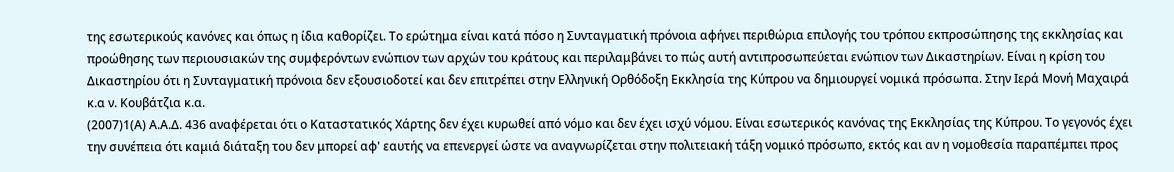της εσωτερικούς κανόνες και όπως η ίδια καθορίζει. Το ερώτημα είναι κατά πόσο η Συνταγματική πρόνοια αφήνει περιθώρια επιλογής του τρόπου εκπροσώπησης της εκκλησίας και προώθησης των περιουσιακών της συμφερόντων ενώπιον των αρχών του κράτους και περιλαμβάνει το πώς αυτή αντιπροσωπεύεται ενώπιον των Δικαστηρίων. Είναι η κρίση του Δικαστηρίου ότι η Συνταγματική πρόνοια δεν εξουσιοδοτεί και δεν επιτρέπει στην Ελληνική Ορθόδοξη Εκκλησία της Κύπρου να δημιουργεί νομικά πρόσωπα. Στην Ιερά Μονή Μαχαιρά κ.α ν. Κουβάτζια κ.α.
(2007)1(Α) Α.Α.Δ. 436 αναφέρεται ότι ο Καταστατικός Χάρτης δεν έχει κυρωθεί από νόμο και δεν έχει ισχύ νόμου. Είναι εσωτερικός κανόνας της Εκκλησίας της Κύπρου. Το γεγονός έχει την συνέπεια ότι καμιά διάταξη του δεν μπορεί αφ' εαυτής να επενεργεί ώστε να αναγνωρίζεται στην πολιτειακή τάξη νομικό πρόσωπο, εκτός και αν η νομοθεσία παραπέμπει προς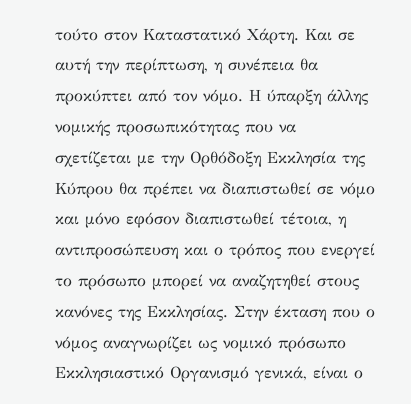τούτο στον Καταστατικό Χάρτη. Και σε αυτή την περίπτωση, η συνέπεια θα προκύπτει από τον νόμο. Η ύπαρξη άλλης νομικής προσωπικότητας που να σχετίζεται με την Ορθόδοξη Εκκλησία της Κύπρου θα πρέπει να διαπιστωθεί σε νόμο και μόνο εφόσον διαπιστωθεί τέτοια, η αντιπροσώπευση και ο τρόπος που ενεργεί το πρόσωπο μπορεί να αναζητηθεί στους κανόνες της Εκκλησίας. Στην έκταση που ο νόμος αναγνωρίζει ως νομικό πρόσωπο Εκκλησιαστικό Οργανισμό γενικά, είναι ο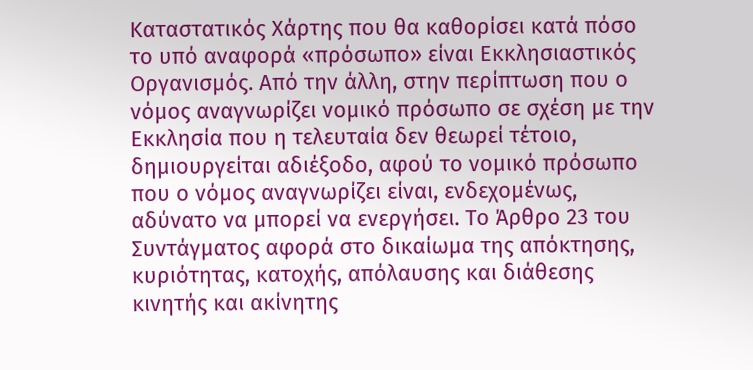Καταστατικός Χάρτης που θα καθορίσει κατά πόσο το υπό αναφορά «πρόσωπο» είναι Εκκλησιαστικός Οργανισμός. Από την άλλη, στην περίπτωση που ο νόμος αναγνωρίζει νομικό πρόσωπο σε σχέση με την Εκκλησία που η τελευταία δεν θεωρεί τέτοιο, δημιουργείται αδιέξοδο, αφού το νομικό πρόσωπο που ο νόμος αναγνωρίζει είναι, ενδεχομένως, αδύνατο να μπορεί να ενεργήσει. Το Άρθρο 23 του Συντάγματος αφορά στο δικαίωμα της απόκτησης, κυριότητας, κατοχής, απόλαυσης και διάθεσης κινητής και ακίνητης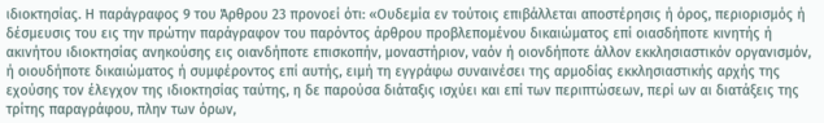ιδιοκτησίας. Η παράγραφος 9 του Άρθρου 23 προνοεί ότι: «Ουδεμία εν τούτοις επιβάλλεται αποστέρησις ή όρος, περιορισμός ή δέσμευσις του εις την πρώτην παράγραφον του παρόντος άρθρου προβλεπομένου δικαιώματος επί οιασδήποτε κινητής ή ακινήτου ιδιοκτησίας ανηκούσης εις οιανδήποτε επισκοπήν, μοναστήριον, ναόν ή οιονδήποτε άλλον εκκλησιαστικόν οργανισμόν, ή οιουδήποτε δικαιώματος ή συμφέροντος επί αυτής, ειμή τη εγγράφω συναινέσει της αρμοδίας εκκλησιαστικής αρχής της εχούσης τον έλεγχον της ιδιοκτησίας ταύτης, η δε παρούσα διάταξις ισχύει και επί των περιπτώσεων, περί ων αι διατάξεις της τρίτης παραγράφου, πλην των όρων,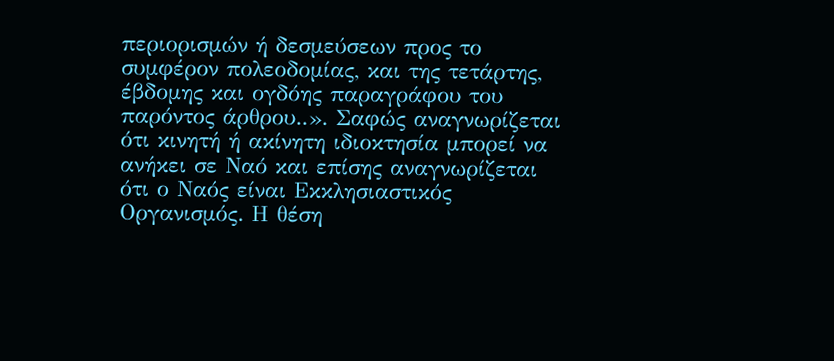περιορισμών ή δεσμεύσεων προς το συμφέρον πολεοδομίας, και της τετάρτης, έβδομης και ογδόης παραγράφου του παρόντος άρθρου..». Σαφώς αναγνωρίζεται ότι κινητή ή ακίνητη ιδιοκτησία μπορεί να ανήκει σε Ναό και επίσης αναγνωρίζεται ότι ο Ναός είναι Εκκλησιαστικός Οργανισμός. Η θέση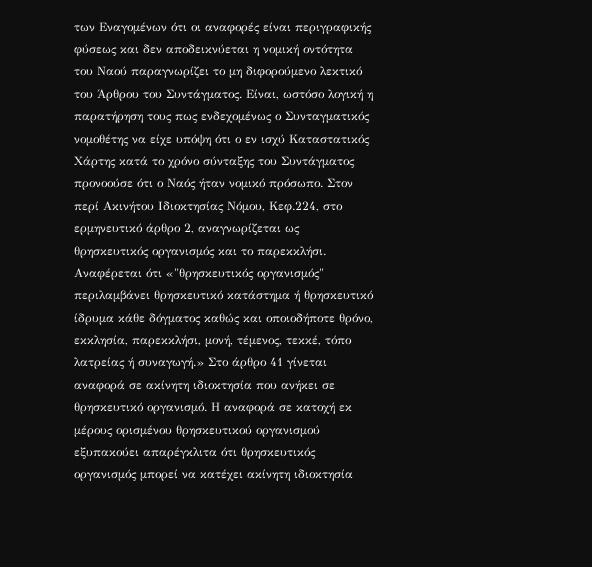των Εναγομένων ότι οι αναφορές είναι περιγραφικής φύσεως και δεν αποδεικνύεται η νομική οντότητα του Ναού παραγνωρίζει το μη διφορούμενο λεκτικό του Άρθρου του Συντάγματος. Είναι, ωστόσο λογική η παρατήρηση τους πως ενδεχομένως ο Συνταγματικός νομοθέτης να είχε υπόψη ότι ο εν ισχύ Καταστατικός Χάρτης κατά το χρόνο σύνταξης του Συντάγματος προνοούσε ότι ο Ναός ήταν νομικό πρόσωπο. Στον περί Ακινήτου Ιδιοκτησίας Νόμου, Κεφ.224, στο ερμηνευτικό άρθρο 2, αναγνωρίζεται ως θρησκευτικός οργανισμός και το παρεκκλήσι. Αναφέρεται ότι «"θρησκευτικός οργανισµός" περιλαµβάνει θρησκευτικό κατάστηµα ή θρησκευτικό ίδρυµα κάθε δόγµατος καθώς και οποιοδήποτε θρόνο, εκκλησία, παρεκκλήσι, µονή, τέµενος, τεκκέ, τόπο λατρείας ή συναγωγή.» Στο άρθρο 41 γίνεται αναφορά σε ακίνητη ιδιοκτησία που ανήκει σε θρησκευτικό οργανισμό. Η αναφορά σε κατοχή εκ μέρους ορισμένου θρησκευτικού οργανισμού εξυπακούει απαρέγκλιτα ότι θρησκευτικός οργανισμός μπορεί να κατέχει ακίνητη ιδιοκτησία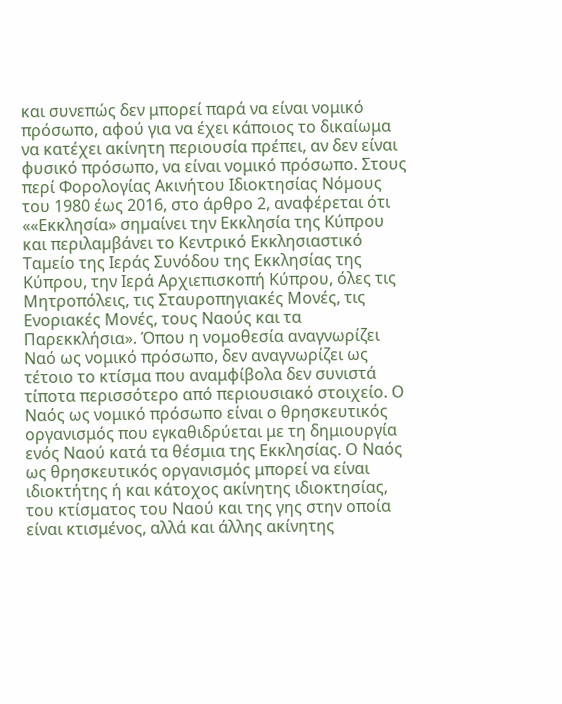και συνεπώς δεν μπορεί παρά να είναι νομικό πρόσωπο, αφού για να έχει κάποιος το δικαίωμα να κατέχει ακίνητη περιουσία πρέπει, αν δεν είναι φυσικό πρόσωπο, να είναι νομικό πρόσωπο. Στους περί Φορολογίας Ακινήτου Ιδιοκτησίας Νόµους του 1980 έως 2016, στο άρθρο 2, αναφέρεται ότι ««Εκκλησία» σηµαίνει την Εκκλησία της Κύπρου και περιλαµβάνει το Κεντρικό Εκκλησιαστικό Ταµείο της Ιεράς Συνόδου της Εκκλησίας της Κύπρου, την Ιερά Αρχιεπισκοπή Κύπρου, όλες τις Μητροπόλεις, τις Σταυροπηγιακές Μονές, τις Ενοριακές Μονές, τους Ναούς και τα Παρεκκλήσια». Όπου η νομοθεσία αναγνωρίζει Ναό ως νομικό πρόσωπο, δεν αναγνωρίζει ως τέτοιο το κτίσμα που αναμφίβολα δεν συνιστά τίποτα περισσότερο από περιουσιακό στοιχείο. Ο Ναός ως νομικό πρόσωπο είναι ο θρησκευτικός οργανισμός που εγκαθιδρύεται με τη δημιουργία ενός Ναού κατά τα θέσμια της Εκκλησίας. Ο Ναός ως θρησκευτικός οργανισμός μπορεί να είναι ιδιοκτήτης ή και κάτοχος ακίνητης ιδιοκτησίας, του κτίσματος του Ναού και της γης στην οποία είναι κτισμένος, αλλά και άλλης ακίνητης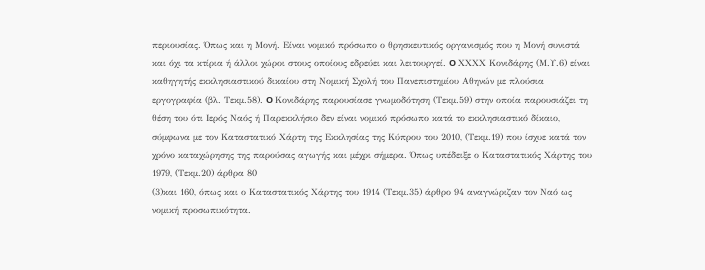περιουσίας. Όπως και η Μονή. Είναι νομικό πρόσωπο ο θρησκευτικός οργανισμός που η Μονή συνιστά και όχι τα κτίρια ή άλλοι χώροι στους οποίους εδρεύει και λειτουργεί. O ΧΧΧΧ Κονιδάρης (Μ.Υ.6) είναι καθηγητής εκκλησιαστικού δικαίου στη Νομική Σχολή του Πανεπιστημίου Αθηνών με πλούσια εργογραφία (βλ. Τεκμ.58). O Κονιδάρης παρουσίασε γνωμοδότηση (Τεκμ.59) στην οποία παρουσιάζει τη θέση του ότι Ιερός Ναός ή Παρεκκλήσιο δεν είναι νομικό πρόσωπο κατά το εκκλησιαστικό δίκαιο, σύμφωνα με τον Καταστατικό Χάρτη της Εκκλησίας της Κύπρου του 2010, (Τεκμ.19) που ίσχυε κατά τον χρόνο καταχώρησης της παρούσας αγωγής και μέχρι σήμερα. Όπως υπέδειξε ο Καταστατικός Χάρτης του 1979, (Τεκμ.20) άρθρα 80
(3)και 160, όπως και ο Καταστατικός Χάρτης του 1914 (Τεκμ.35) άρθρο 94 αναγνώριζαν τον Ναό ως νομική προσωπικότητα.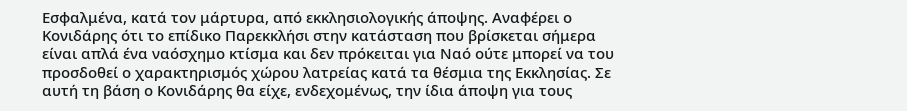Εσφαλμένα, κατά τον μάρτυρα, από εκκλησιολογικής άποψης. Αναφέρει ο Κονιδάρης ότι το επίδικο Παρεκκλήσι στην κατάσταση που βρίσκεται σήμερα είναι απλά ένα ναόσχημο κτίσμα και δεν πρόκειται για Ναό ούτε μπορεί να του προσδοθεί ο χαρακτηρισμός χώρου λατρείας κατά τα θέσμια της Εκκλησίας. Σε αυτή τη βάση ο Κονιδάρης θα είχε, ενδεχομένως, την ίδια άποψη για τους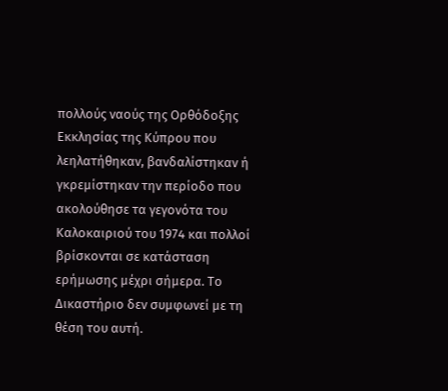πολλούς ναούς της Ορθόδοξης Εκκλησίας της Κύπρου που λεηλατήθηκαν, βανδαλίστηκαν ή γκρεμίστηκαν την περίοδο που ακολούθησε τα γεγονότα του Καλοκαιριού του 1974 και πολλοί βρίσκονται σε κατάσταση ερήμωσης μέχρι σήμερα. Το Δικαστήριο δεν συμφωνεί με τη θέση του αυτή.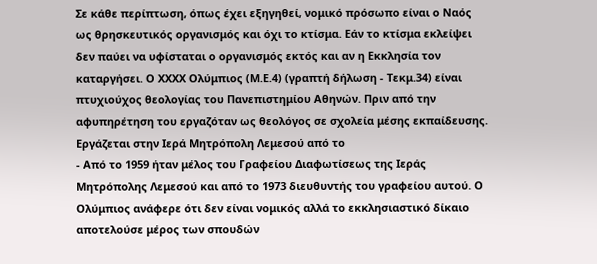Σε κάθε περίπτωση, όπως έχει εξηγηθεί, νομικό πρόσωπο είναι ο Ναός ως θρησκευτικός οργανισμός και όχι το κτίσμα. Εάν το κτίσμα εκλείψει δεν παύει να υφίσταται ο οργανισμός εκτός και αν η Εκκλησία τον καταργήσει. Ο ΧΧΧΧ Ολύμπιος (Μ.Ε.4) (γραπτή δήλωση - Τεκμ.34) είναι πτυχιούχος θεολογίας του Πανεπιστημίου Αθηνών. Πριν από την αφυπηρέτηση του εργαζόταν ως θεολόγος σε σχολεία μέσης εκπαίδευσης. Εργάζεται στην Ιερά Μητρόπολη Λεμεσού από το
- Από το 1959 ήταν μέλος του Γραφείου Διαφωτίσεως της Ιεράς Μητρόπολης Λεμεσού και από το 1973 διευθυντής του γραφείου αυτού. Ο Ολύμπιος ανάφερε ότι δεν είναι νομικός αλλά το εκκλησιαστικό δίκαιο αποτελούσε μέρος των σπουδών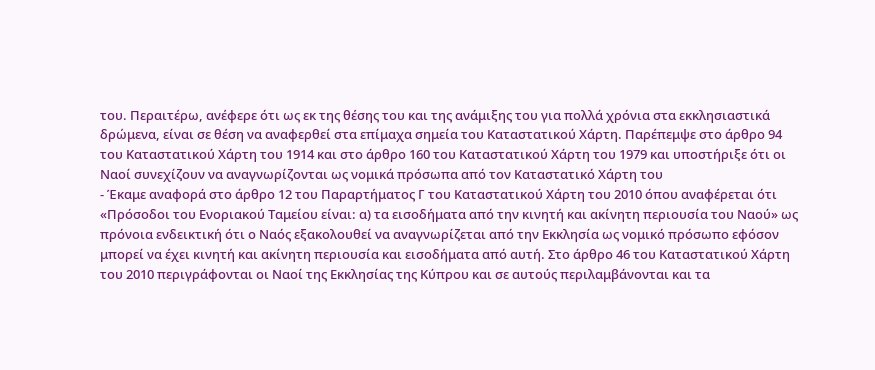του. Περαιτέρω, ανέφερε ότι ως εκ της θέσης του και της ανάμιξης του για πολλά χρόνια στα εκκλησιαστικά δρώμενα, είναι σε θέση να αναφερθεί στα επίμαχα σημεία του Καταστατικού Χάρτη. Παρέπεμψε στο άρθρο 94 του Καταστατικού Χάρτη του 1914 και στο άρθρο 160 του Καταστατικού Χάρτη του 1979 και υποστήριξε ότι οι Ναοί συνεχίζουν να αναγνωρίζονται ως νομικά πρόσωπα από τον Καταστατικό Χάρτη του
- Έκαμε αναφορά στο άρθρο 12 του Παραρτήματος Γ του Καταστατικού Χάρτη του 2010 όπου αναφέρεται ότι «Πρόσοδοι του Ενοριακού Ταμείου είναι: α) τα εισοδήματα από την κινητή και ακίνητη περιουσία του Ναού» ως πρόνοια ενδεικτική ότι ο Ναός εξακολουθεί να αναγνωρίζεται από την Εκκλησία ως νομικό πρόσωπο εφόσον μπορεί να έχει κινητή και ακίνητη περιουσία και εισοδήματα από αυτή. Στο άρθρο 46 του Καταστατικού Χάρτη του 2010 περιγράφονται οι Ναοί της Εκκλησίας της Κύπρου και σε αυτούς περιλαμβάνονται και τα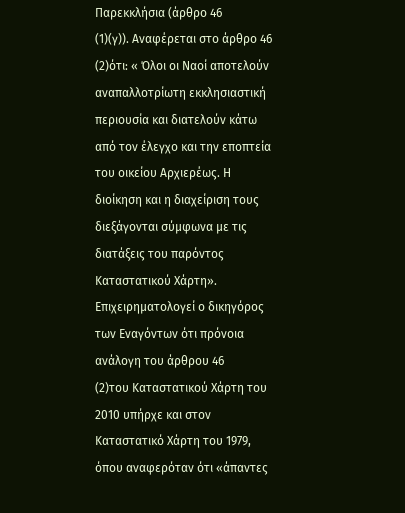Παρεκκλήσια (άρθρο 46
(1)(γ)). Αναφέρεται στο άρθρο 46
(2)ότι: « Όλοι οι Ναοί αποτελούν αναπαλλοτρίωτη εκκλησιαστική περιουσία και διατελούν κάτω από τον έλεγχο και την εποπτεία του οικείου Αρχιερέως. Η διοίκηση και η διαχείριση τους διεξάγονται σύμφωνα με τις διατάξεις του παρόντος Καταστατικού Χάρτη». Επιχειρηματολογεί ο δικηγόρος των Εναγόντων ότι πρόνοια ανάλογη του άρθρου 46
(2)του Καταστατικού Χάρτη του 2010 υπήρχε και στον Καταστατικό Χάρτη του 1979, όπου αναφερόταν ότι «άπαντες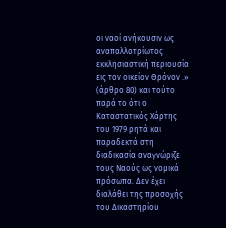οι ναοί ανήκουσιν ως αναπαλλοτρίωτος εκκλησιαστική περιουσία εις τον οικείον Θρόνον .» (άρθρο 80) και τούτο παρά το ότι ο Καταστατικός Χάρτης του 1979 ρητά και παραδεκτά στη διαδικασία αναγνώριζε τους Ναούς ως νομικά πρόσωπα. Δεν έχει διαλάθει της προσοχής του Δικαστηρίου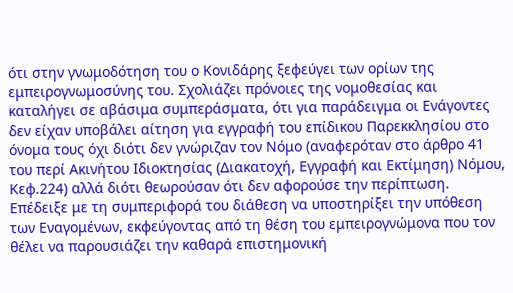ότι στην γνωμοδότηση του ο Κονιδάρης ξεφεύγει των ορίων της εμπειρογνωμοσύνης του. Σχολιάζει πρόνοιες της νομοθεσίας και καταλήγει σε αβάσιμα συμπεράσματα, ότι για παράδειγμα οι Ενάγοντες δεν είχαν υποβάλει αίτηση για εγγραφή του επίδικου Παρεκκλησίου στο όνομα τους όχι διότι δεν γνώριζαν τον Νόμο (αναφερόταν στο άρθρο 41 του περί Ακινήτου Ιδιοκτησίας (Διακατοχή, Εγγραφή και Εκτίμηση) Νόμου, Κεφ.224) αλλά διότι θεωρούσαν ότι δεν αφορούσε την περίπτωση. Επέδειξε με τη συμπεριφορά του διάθεση να υποστηρίξει την υπόθεση των Εναγομένων, εκφεύγοντας από τη θέση του εμπειρογνώμονα που τον θέλει να παρουσιάζει την καθαρά επιστημονική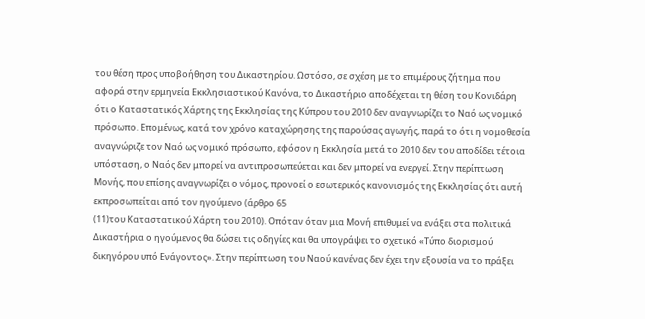του θέση προς υποβοήθηση του Δικαστηρίου. Ωστόσο, σε σχέση με το επιμέρους ζήτημα που αφορά στην ερμηνεία Εκκλησιαστικού Κανόνα, το Δικαστήριο αποδέχεται τη θέση του Κονιδάρη ότι ο Καταστατικός Χάρτης της Εκκλησίας της Κύπρου του 2010 δεν αναγνωρίζει το Ναό ως νομικό πρόσωπο. Επομένως, κατά τον χρόνο καταχώρησης της παρούσας αγωγής, παρά το ότι η νομοθεσία αναγνώριζε τον Ναό ως νομικό πρόσωπο, εφόσον η Εκκλησία μετά το 2010 δεν του αποδίδει τέτοια υπόσταση, ο Ναός δεν μπορεί να αντιπροσωπεύεται και δεν μπορεί να ενεργεί. Στην περίπτωση Μονής, που επίσης αναγνωρίζει ο νόμος, προνοεί ο εσωτερικός κανονισμός της Εκκλησίας ότι αυτή εκπροσωπείται από τον ηγούμενο (άρθρο 65
(11)του Καταστατικού Χάρτη του 2010). Οπόταν όταν μια Μονή επιθυμεί να ενάξει στα πολιτικά Δικαστήρια ο ηγούμενος θα δώσει τις οδηγίες και θα υπογράψει το σχετικό «Τύπο διορισμού δικηγόρου υπό Ενάγοντος». Στην περίπτωση του Ναού κανένας δεν έχει την εξουσία να το πράξει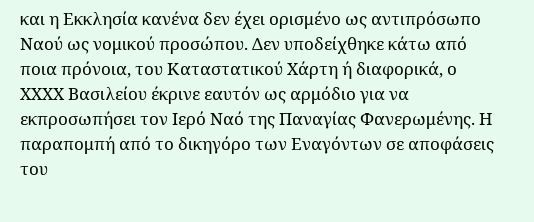και η Εκκλησία κανένα δεν έχει ορισμένο ως αντιπρόσωπο Ναού ως νομικού προσώπου. Δεν υποδείχθηκε κάτω από ποια πρόνοια, του Καταστατικού Χάρτη ή διαφορικά, ο ΧΧΧΧ Βασιλείου έκρινε εαυτόν ως αρμόδιο για να εκπροσωπήσει τον Ιερό Ναό της Παναγίας Φανερωμένης. Η παραπομπή από το δικηγόρο των Εναγόντων σε αποφάσεις του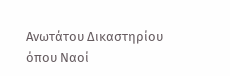Ανωτάτου Δικαστηρίου όπου Ναοί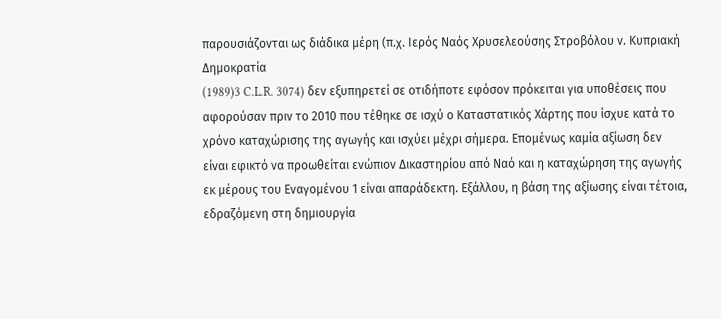παρουσιάζονται ως διάδικα μέρη (π.χ. Ιερός Ναός Χρυσελεούσης Στροβόλου ν. Κυπριακή Δημοκρατία
(1989)3 C.L.R. 3074) δεν εξυπηρετεί σε οτιδήποτε εφόσον πρόκειται για υποθέσεις που αφορούσαν πριν το 2010 που τέθηκε σε ισχύ ο Καταστατικός Χάρτης που ίσχυε κατά το χρόνο καταχώρισης της αγωγής και ισχύει μέχρι σήμερα. Επομένως καμία αξίωση δεν είναι εφικτό να προωθείται ενώπιον Δικαστηρίου από Ναό και η καταχώρηση της αγωγής εκ μέρους του Εναγομένου 1 είναι απαράδεκτη. Εξάλλου, η βάση της αξίωσης είναι τέτοια, εδραζόμενη στη δημιουργία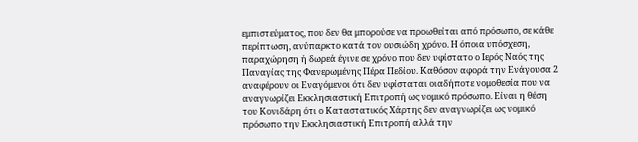εμπιστεύματος, που δεν θα μπορούσε να προωθείται από πρόσωπο, σε κάθε περίπτωση, ανύπαρκτο κατά τον ουσιώδη χρόνο. Η όποια υπόσχεση, παραχώρηση ή δωρεά έγινε σε χρόνο που δεν υφίστατο ο Ιερός Ναός της Παναγίας της Φανερωμένης Πέρα Πεδίου. Καθόσον αφορά την Ενάγουσα 2 αναφέρουν οι Εναγόμενοι ότι δεν υφίσταται οιαδήποτε νομοθεσία που να αναγνωρίζει Εκκλησιαστική Επιτροπή ως νομικό πρόσωπο. Είναι η θέση του Κονιδάρη ότι ο Καταστατικός Χάρτης δεν αναγνωρίζει ως νομικό πρόσωπο την Εκκλησιαστική Επιτροπή αλλά την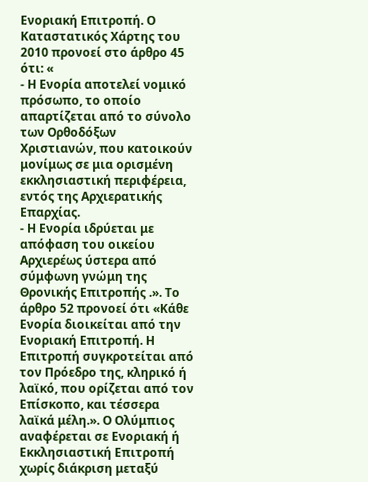Ενοριακή Επιτροπή. Ο Καταστατικός Χάρτης του 2010 προνοεί στο άρθρο 45 ότι: «
- Η Ενορία αποτελεί νομικό πρόσωπο, το οποίο απαρτίζεται από το σύνολο των Ορθοδόξων Χριστιανών, που κατοικούν μονίμως σε μια ορισμένη εκκλησιαστική περιφέρεια, εντός της Αρχιερατικής Επαρχίας.
- Η Ενορία ιδρύεται με απόφαση του οικείου Αρχιερέως ύστερα από σύμφωνη γνώμη της Θρονικής Επιτροπής .». Το άρθρο 52 προνοεί ότι «Κάθε Ενορία διοικείται από την Ενοριακή Επιτροπή. Η Επιτροπή συγκροτείται από τον Πρόεδρο της, κληρικό ή λαϊκό, που ορίζεται από τον Επίσκοπο, και τέσσερα λαϊκά μέλη.». Ο Ολύμπιος αναφέρεται σε Ενοριακή ή Εκκλησιαστική Επιτροπή χωρίς διάκριση μεταξύ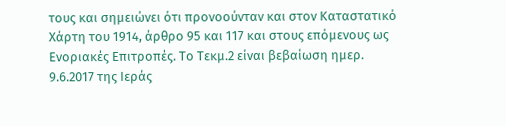τους και σημειώνει ότι προνοούνταν και στον Καταστατικό Χάρτη του 1914, άρθρο 95 και 117 και στους επόμενους ως Ενοριακές Επιτροπές. Το Τεκμ.2 είναι βεβαίωση ημερ. 9.6.2017 της Ιεράς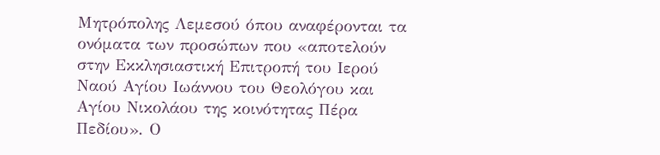Μητρόπολης Λεμεσού όπου αναφέρονται τα ονόματα των προσώπων που «αποτελούν στην Εκκλησιαστική Επιτροπή του Ιερού Ναού Αγίου Ιωάννου του Θεολόγου και Αγίου Νικολάου της κοινότητας Πέρα Πεδίου». Ο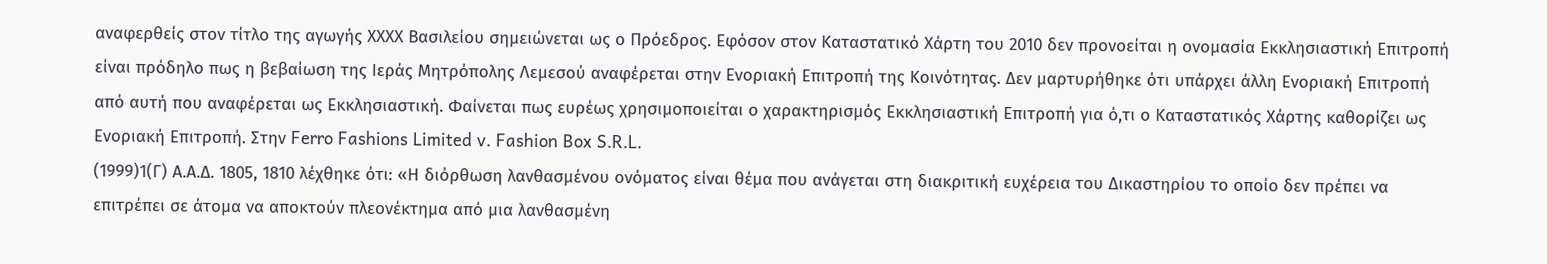αναφερθείς στον τίτλο της αγωγής ΧΧΧΧ Βασιλείου σημειώνεται ως ο Πρόεδρος. Εφόσον στον Καταστατικό Χάρτη του 2010 δεν προνοείται η ονομασία Εκκλησιαστική Επιτροπή είναι πρόδηλο πως η βεβαίωση της Ιεράς Μητρόπολης Λεμεσού αναφέρεται στην Ενοριακή Επιτροπή της Κοινότητας. Δεν μαρτυρήθηκε ότι υπάρχει άλλη Ενοριακή Επιτροπή από αυτή που αναφέρεται ως Εκκλησιαστική. Φαίνεται πως ευρέως χρησιμοποιείται ο χαρακτηρισμός Εκκλησιαστική Επιτροπή για ό,τι ο Καταστατικός Χάρτης καθορίζει ως Ενοριακή Επιτροπή. Στην Ferro Fashions Limited v. Fashion Box S.R.L.
(1999)1(Γ) Α.Α.Δ. 1805, 1810 λέχθηκε ότι: «Η διόρθωση λανθασμένου ονόματος είναι θέμα που ανάγεται στη διακριτική ευχέρεια του Δικαστηρίου το οποίο δεν πρέπει να επιτρέπει σε άτομα να αποκτούν πλεονέκτημα από μια λανθασμένη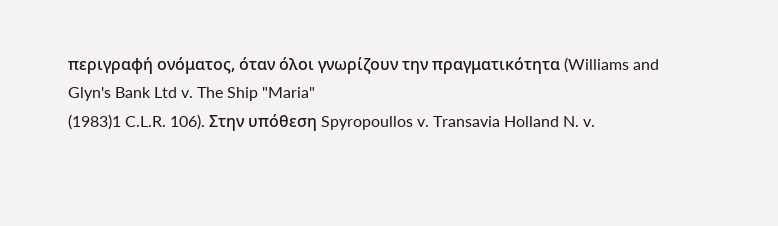περιγραφή ονόματος, όταν όλοι γνωρίζουν την πραγματικότητα (Williams and Glyn's Bank Ltd v. The Ship "Maria"
(1983)1 C.L.R. 106). Στην υπόθεση Spyropoullos v. Transavia Holland N. v.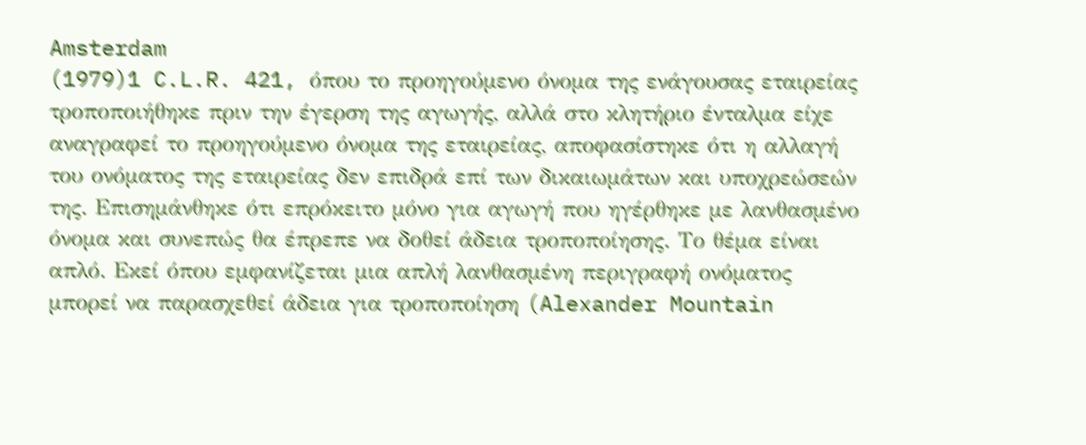Amsterdam
(1979)1 C.L.R. 421, όπου το προηγούμενο όνομα της ενάγουσας εταιρείας τροποποιήθηκε πριν την έγερση της αγωγής, αλλά στο κλητήριο ένταλμα είχε αναγραφεί το προηγούμενο όνομα της εταιρείας, αποφασίστηκε ότι η αλλαγή του ονόματος της εταιρείας δεν επιδρά επί των δικαιωμάτων και υποχρεώσεών της. Επισημάνθηκε ότι επρόκειτο μόνο για αγωγή που ηγέρθηκε με λανθασμένο όνομα και συνεπώς θα έπρεπε να δοθεί άδεια τροποποίησης. Το θέμα είναι απλό. Εκεί όπου εμφανίζεται μια απλή λανθασμένη περιγραφή ονόματος μπορεί να παρασχεθεί άδεια για τροποποίηση (Alexander Mountain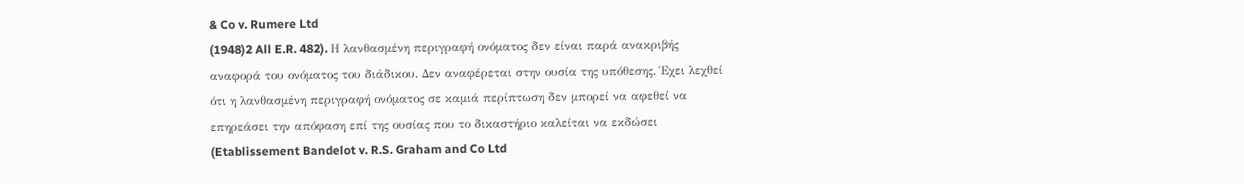& Co v. Rumere Ltd
(1948)2 All E.R. 482). Η λανθασμένη περιγραφή ονόματος δεν είναι παρά ανακριβής αναφορά του ονόματος του διάδικου. Δεν αναφέρεται στην ουσία της υπόθεσης. Έχει λεχθεί ότι η λανθασμένη περιγραφή ονόματος σε καμιά περίπτωση δεν μπορεί να αφεθεί να επηρεάσει την απόφαση επί της ουσίας που το δικαστήριο καλείται να εκδώσει (Etablissement Bandelot v. R.S. Graham and Co Ltd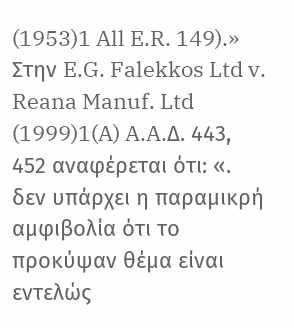(1953)1 All E.R. 149).» Στην E.G. Falekkos Ltd v. Reana Manuf. Ltd
(1999)1(A) A.A.Δ. 443, 452 αναφέρεται ότι: «. δεν υπάρχει η παραμικρή αμφιβολία ότι το προκύψαν θέμα είναι εντελώς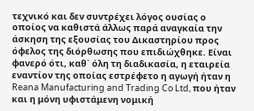τεχνικό και δεν συντρέχει λόγος ουσίας ο οποίος να καθιστά άλλως παρά αναγκαία την άσκηση της εξουσίας του Δικαστηρίου προς όφελος της διόρθωσης που επιδιώχθηκε. Είναι φανερό ότι, καθ΄ όλη τη διαδικασία, η εταιρεία εναντίον της οποίας εστρέφετο η αγωγή ήταν η Reana Manufacturing and Trading Co Ltd, που ήταν και η μόνη υφιστάμενη νομική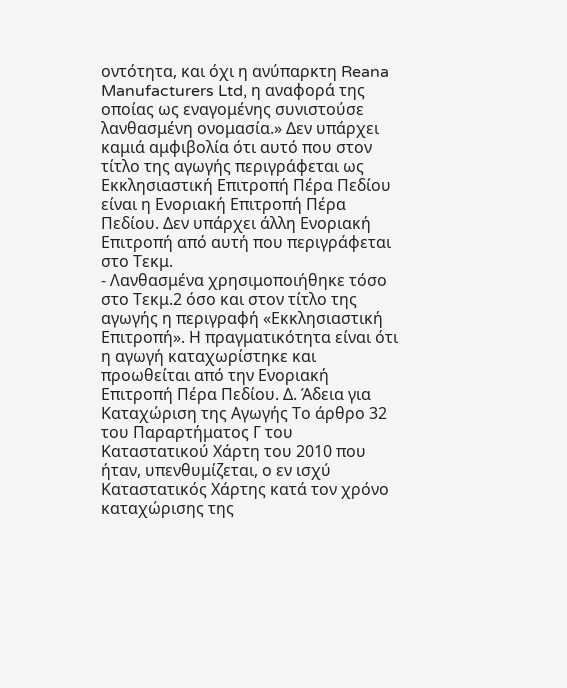οντότητα, και όχι η ανύπαρκτη Reana Manufacturers Ltd, η αναφορά της οποίας ως εναγομένης συνιστούσε λανθασμένη ονομασία.» Δεν υπάρχει καμιά αμφιβολία ότι αυτό που στον τίτλο της αγωγής περιγράφεται ως Εκκλησιαστική Επιτροπή Πέρα Πεδίου είναι η Ενοριακή Επιτροπή Πέρα Πεδίου. Δεν υπάρχει άλλη Ενοριακή Επιτροπή από αυτή που περιγράφεται στο Τεκμ.
- Λανθασμένα χρησιμοποιήθηκε τόσο στο Τεκμ.2 όσο και στον τίτλο της αγωγής η περιγραφή «Εκκλησιαστική Επιτροπή». Η πραγματικότητα είναι ότι η αγωγή καταχωρίστηκε και προωθείται από την Ενοριακή Επιτροπή Πέρα Πεδίου. Δ. Άδεια για Καταχώριση της Αγωγής Το άρθρο 32 του Παραρτήματος Γ του Καταστατικού Χάρτη του 2010 που ήταν, υπενθυμίζεται, ο εν ισχύ Καταστατικός Χάρτης κατά τον χρόνο καταχώρισης της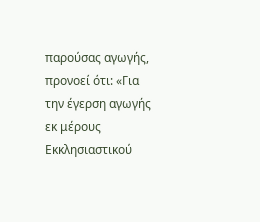παρούσας αγωγής, προνοεί ότι: «Για την έγερση αγωγής εκ μέρους Εκκλησιαστικού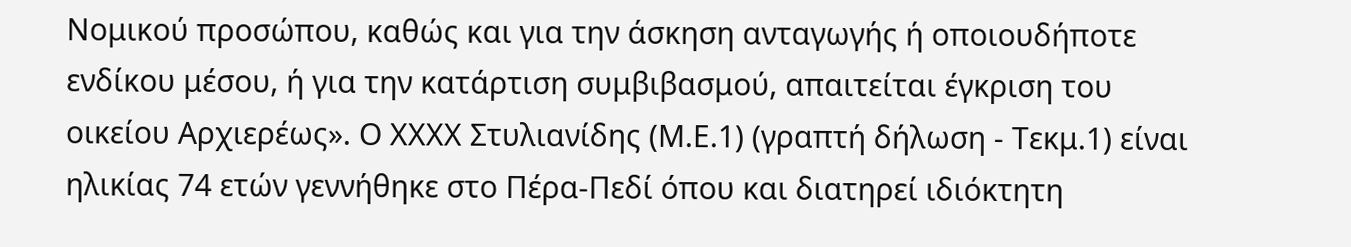Νομικού προσώπου, καθώς και για την άσκηση ανταγωγής ή οποιουδήποτε ενδίκου μέσου, ή για την κατάρτιση συμβιβασμού, απαιτείται έγκριση του οικείου Αρχιερέως». Ο ΧΧΧΧ Στυλιανίδης (Μ.Ε.1) (γραπτή δήλωση - Τεκμ.1) είναι ηλικίας 74 ετών γεννήθηκε στο Πέρα-Πεδί όπου και διατηρεί ιδιόκτητη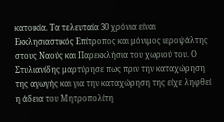κατοικία. Τα τελευταία 30 χρόνια είναι Εκκλησιαστικός Επίτροπος και μόνιμος ιεροψάλτης στους Ναούς και Παρεκκλήσια του χωριού του. Ο Στυλιανίδης μαρτύρησε πως πριν την καταχώρηση της αγωγής και για την καταχώρηση της είχε ληφθεί η άδεια του Μητροπολίτη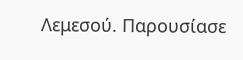Λεμεσού. Παρουσίασε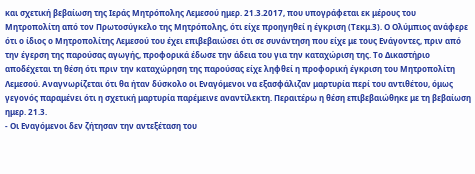και σχετική βεβαίωση της Ιεράς Μητρόπολης Λεμεσού ημερ. 21.3.2017, που υπογράφεται εκ μέρους του Μητροπολίτη από τον Πρωτοσύγκελο της Μητρόπολης, ότι είχε προηγηθεί η έγκριση (Τεκμ.3). Ο Ολύμπιος ανάφερε ότι ο ίδιος ο Μητροπολίτης Λεμεσού του έχει επιβεβαιώσει ότι σε συνάντηση που είχε με τους Ενάγοντες, πριν από την έγερση της παρούσας αγωγής, προφορικά έδωσε την άδεια του για την καταχώριση της. Το Δικαστήριο αποδέχεται τη θέση ότι πριν την καταχώρηση της παρούσας είχε ληφθεί η προφορική έγκριση του Μητροπολίτη Λεμεσού. Αναγνωρίζεται ότι θα ήταν δύσκολο οι Εναγόμενοι να εξασφάλιζαν μαρτυρία περί του αντιθέτου, όμως γεγονός παραμένει ότι η σχετική μαρτυρία παρέμεινε αναντίλεκτη. Περαιτέρω η θέση επιβεβαιώθηκε με τη βεβαίωση ημερ. 21.3.
- Οι Εναγόμενοι δεν ζήτησαν την αντεξέταση του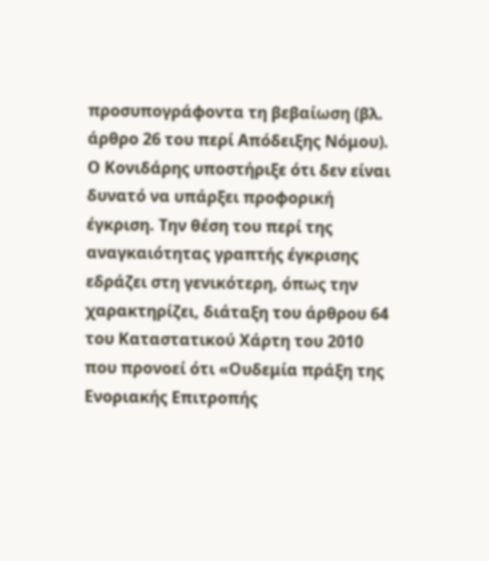προσυπογράφοντα τη βεβαίωση (βλ. άρθρο 26 του περί Απόδειξης Νόμου). Ο Κονιδάρης υποστήριξε ότι δεν είναι δυνατό να υπάρξει προφορική έγκριση. Την θέση του περί της αναγκαιότητας γραπτής έγκρισης εδράζει στη γενικότερη, όπως την χαρακτηρίζει, διάταξη του άρθρου 64 του Καταστατικού Χάρτη του 2010 που προνοεί ότι «Ουδεμία πράξη της Ενοριακής Επιτροπής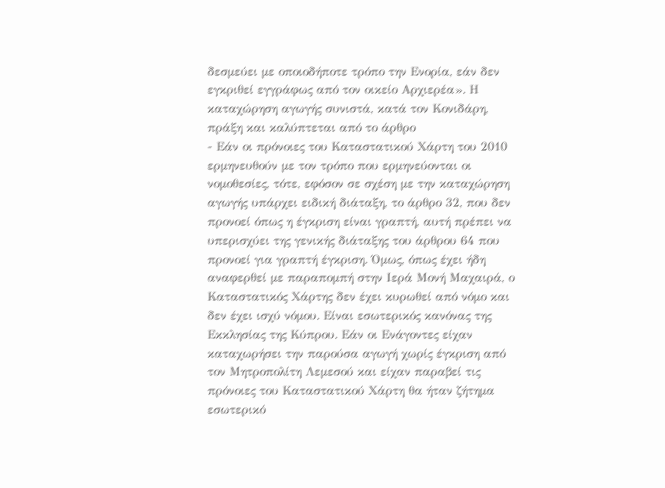δεσμεύει με οποιοδήποτε τρόπο την Ενορία, εάν δεν εγκριθεί εγγράφως από τον οικείο Αρχιερέα». Η καταχώρηση αγωγής συνιστά, κατά τον Κονιδάρη, πράξη και καλύπτεται από το άρθρο
- Εάν οι πρόνοιες του Καταστατικού Χάρτη του 2010 ερμηνευθούν με τον τρόπο που ερμηνεύονται οι νομοθεσίες, τότε, εφόσον σε σχέση με την καταχώρηση αγωγής υπάρχει ειδική διάταξη, το άρθρο 32, που δεν προνοεί όπως η έγκριση είναι γραπτή, αυτή πρέπει να υπερισχύει της γενικής διάταξης του άρθρου 64 που προνοεί για γραπτή έγκριση. Όμως, όπως έχει ήδη αναφερθεί με παραπομπή στην Ιερά Μονή Μαχαιρά, ο Καταστατικός Χάρτης δεν έχει κυρωθεί από νόμο και δεν έχει ισχύ νόμου. Είναι εσωτερικός κανόνας της Εκκλησίας της Κύπρου. Εάν οι Ενάγοντες είχαν καταχωρήσει την παρούσα αγωγή χωρίς έγκριση από τον Μητροπολίτη Λεμεσού και είχαν παραβεί τις πρόνοιες του Καταστατικού Χάρτη θα ήταν ζήτημα εσωτερικό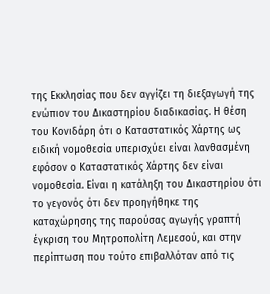της Εκκλησίας που δεν αγγίζει τη διεξαγωγή της ενώπιον του Δικαστηρίου διαδικασίας. Η θέση του Κονιδάρη ότι ο Καταστατικός Χάρτης ως ειδική νομοθεσία υπερισχύει είναι λανθασμένη εφόσον ο Καταστατικός Χάρτης δεν είναι νομοθεσία. Είναι η κατάληξη του Δικαστηρίου ότι το γεγονός ότι δεν προηγήθηκε της καταχώρησης της παρούσας αγωγής γραπτή έγκριση του Μητροπολίτη Λεμεσού, και στην περίπτωση που τούτο επιβαλλόταν από τις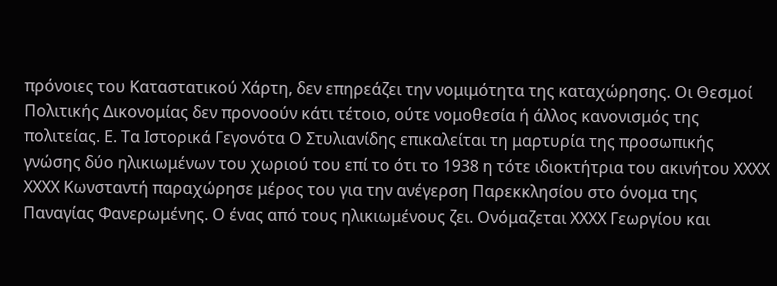πρόνοιες του Καταστατικού Χάρτη, δεν επηρεάζει την νομιμότητα της καταχώρησης. Οι Θεσμοί Πολιτικής Δικονομίας δεν προνοούν κάτι τέτοιο, ούτε νομοθεσία ή άλλος κανονισμός της πολιτείας. Ε. Τα Ιστορικά Γεγονότα Ο Στυλιανίδης επικαλείται τη μαρτυρία της προσωπικής γνώσης δύο ηλικιωμένων του χωριού του επί το ότι το 1938 η τότε ιδιοκτήτρια του ακινήτου ΧΧΧΧ ΧΧΧΧ Κωνσταντή παραχώρησε μέρος του για την ανέγερση Παρεκκλησίου στο όνομα της Παναγίας Φανερωμένης. Ο ένας από τους ηλικιωμένους ζει. Ονόμαζεται ΧΧΧΧ Γεωργίου και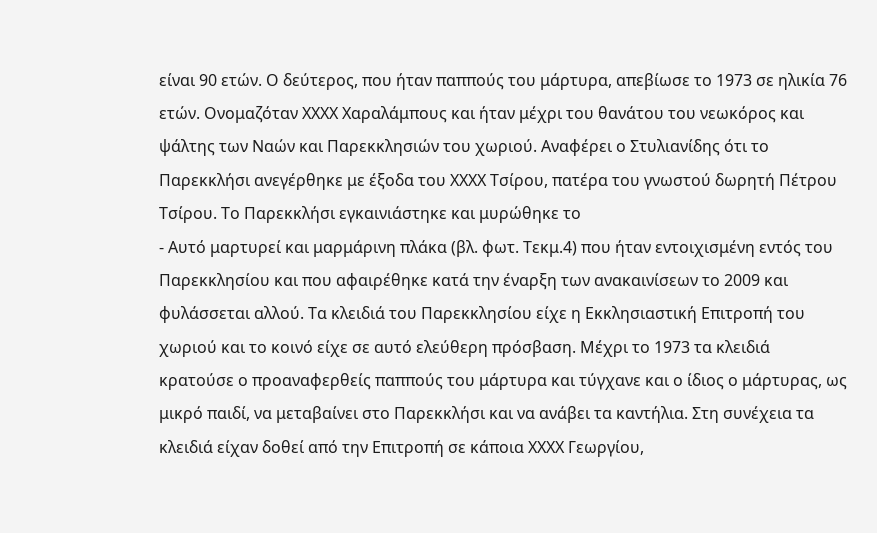είναι 90 ετών. Ο δεύτερος, που ήταν παππούς του μάρτυρα, απεβίωσε το 1973 σε ηλικία 76 ετών. Ονομαζόταν ΧΧΧΧ Χαραλάμπους και ήταν μέχρι του θανάτου του νεωκόρος και ψάλτης των Ναών και Παρεκκλησιών του χωριού. Αναφέρει ο Στυλιανίδης ότι το Παρεκκλήσι ανεγέρθηκε με έξοδα του ΧΧΧΧ Τσίρου, πατέρα του γνωστού δωρητή Πέτρου Τσίρου. Το Παρεκκλήσι εγκαινιάστηκε και μυρώθηκε το
- Αυτό μαρτυρεί και μαρμάρινη πλάκα (βλ. φωτ. Τεκμ.4) που ήταν εντοιχισμένη εντός του Παρεκκλησίου και που αφαιρέθηκε κατά την έναρξη των ανακαινίσεων το 2009 και φυλάσσεται αλλού. Τα κλειδιά του Παρεκκλησίου είχε η Εκκλησιαστική Επιτροπή του χωριού και το κοινό είχε σε αυτό ελεύθερη πρόσβαση. Μέχρι το 1973 τα κλειδιά κρατούσε ο προαναφερθείς παππούς του μάρτυρα και τύγχανε και ο ίδιος ο μάρτυρας, ως μικρό παιδί, να μεταβαίνει στο Παρεκκλήσι και να ανάβει τα καντήλια. Στη συνέχεια τα κλειδιά είχαν δοθεί από την Επιτροπή σε κάποια ΧΧΧΧ Γεωργίου,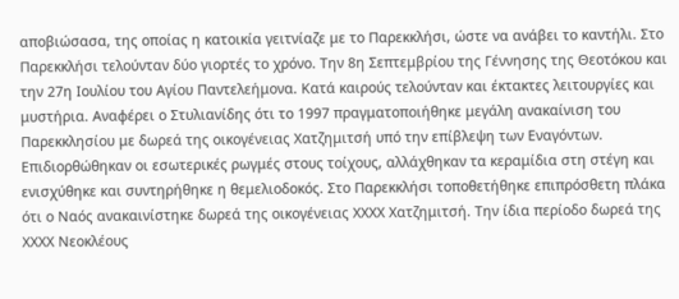αποβιώσασα, της οποίας η κατοικία γειτνίαζε με το Παρεκκλήσι, ώστε να ανάβει το καντήλι. Στο Παρεκκλήσι τελούνταν δύο γιορτές το χρόνο. Την 8η Σεπτεμβρίου της Γέννησης της Θεοτόκου και την 27η Ιουλίου του Αγίου Παντελεήμονα. Κατά καιρούς τελούνταν και έκτακτες λειτουργίες και μυστήρια. Αναφέρει ο Στυλιανίδης ότι το 1997 πραγματοποιήθηκε μεγάλη ανακαίνιση του Παρεκκλησίου με δωρεά της οικογένειας Χατζημιτσή υπό την επίβλεψη των Εναγόντων. Επιδιορθώθηκαν οι εσωτερικές ρωγμές στους τοίχους, αλλάχθηκαν τα κεραμίδια στη στέγη και ενισχύθηκε και συντηρήθηκε η θεμελιοδοκός. Στο Παρεκκλήσι τοποθετήθηκε επιπρόσθετη πλάκα ότι ο Ναός ανακαινίστηκε δωρεά της οικογένειας ΧΧΧΧ Χατζημιτσή. Την ίδια περίοδο δωρεά της ΧΧΧΧ Νεοκλέους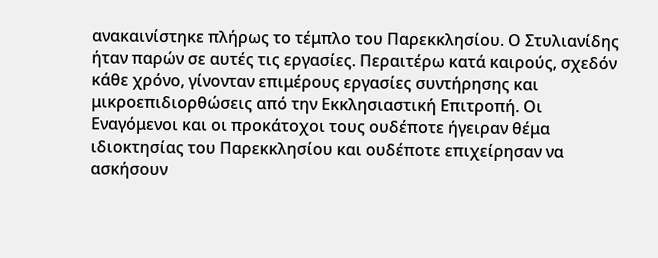ανακαινίστηκε πλήρως το τέμπλο του Παρεκκλησίου. Ο Στυλιανίδης ήταν παρών σε αυτές τις εργασίες. Περαιτέρω κατά καιρούς, σχεδόν κάθε χρόνο, γίνονταν επιμέρους εργασίες συντήρησης και μικροεπιδιορθώσεις από την Εκκλησιαστική Επιτροπή. Οι Εναγόμενοι και οι προκάτοχοι τους ουδέποτε ήγειραν θέμα ιδιοκτησίας του Παρεκκλησίου και ουδέποτε επιχείρησαν να ασκήσουν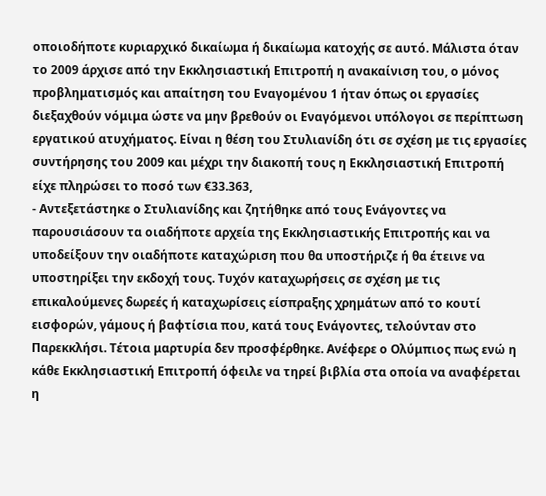οποιοδήποτε κυριαρχικό δικαίωμα ή δικαίωμα κατοχής σε αυτό. Μάλιστα όταν το 2009 άρχισε από την Εκκλησιαστική Επιτροπή η ανακαίνιση του, ο μόνος προβληματισμός και απαίτηση του Εναγομένου 1 ήταν όπως οι εργασίες διεξαχθούν νόμιμα ώστε να μην βρεθούν οι Εναγόμενοι υπόλογοι σε περίπτωση εργατικού ατυχήματος. Είναι η θέση του Στυλιανίδη ότι σε σχέση με τις εργασίες συντήρησης του 2009 και μέχρι την διακοπή τους η Εκκλησιαστική Επιτροπή είχε πληρώσει το ποσό των €33.363,
- Αντεξετάστηκε ο Στυλιανίδης και ζητήθηκε από τους Ενάγοντες να παρουσιάσουν τα οιαδήποτε αρχεία της Εκκλησιαστικής Επιτροπής και να υποδείξουν την οιαδήποτε καταχώριση που θα υποστήριζε ή θα έτεινε να υποστηρίξει την εκδοχή τους. Τυχόν καταχωρήσεις σε σχέση με τις επικαλούμενες δωρεές ή καταχωρίσεις είσπραξης χρημάτων από το κουτί εισφορών, γάμους ή βαφτίσια που, κατά τους Ενάγοντες, τελούνταν στο Παρεκκλήσι. Τέτοια μαρτυρία δεν προσφέρθηκε. Ανέφερε ο Ολύμπιος πως ενώ η κάθε Εκκλησιαστική Επιτροπή όφειλε να τηρεί βιβλία στα οποία να αναφέρεται η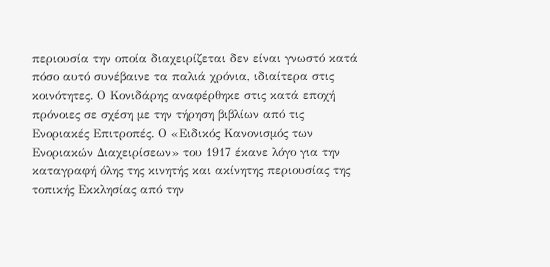περιουσία την οποία διαχειρίζεται δεν είναι γνωστό κατά πόσο αυτό συνέβαινε τα παλιά χρόνια, ιδιαίτερα στις κοινότητες. Ο Κονιδάρης αναφέρθηκε στις κατά εποχή πρόνοιες σε σχέση με την τήρηση βιβλίων από τις Ενοριακές Επιτροπές. Ο «Ειδικός Κανονισμός των Ενοριακών Διαχειρίσεων» του 1917 έκανε λόγο για την καταγραφή όλης της κινητής και ακίνητης περιουσίας της τοπικής Εκκλησίας από την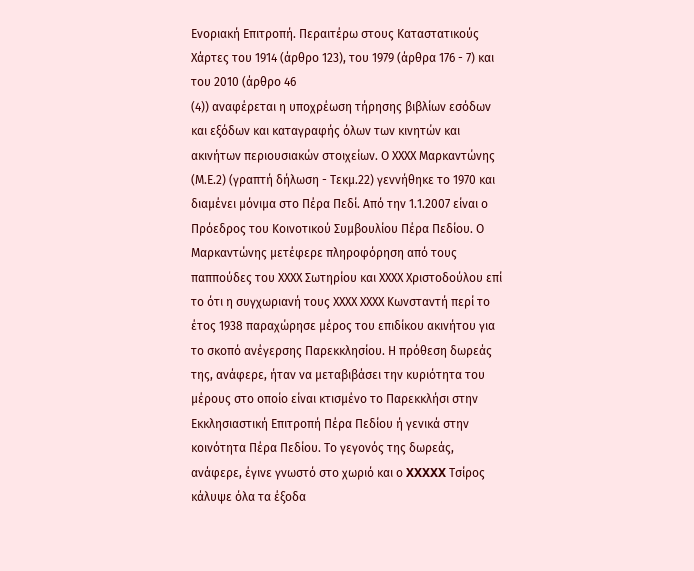Ενοριακή Επιτροπή. Περαιτέρω στους Καταστατικούς Χάρτες του 1914 (άρθρο 123), του 1979 (άρθρα 176 - 7) και του 2010 (άρθρο 46
(4)) αναφέρεται η υποχρέωση τήρησης βιβλίων εσόδων και εξόδων και καταγραφής όλων των κινητών και ακινήτων περιουσιακών στοιχείων. Ο ΧΧΧΧ Μαρκαντώνης (Μ.Ε.2) (γραπτή δήλωση - Τεκμ.22) γεννήθηκε το 1970 και διαμένει μόνιμα στο Πέρα Πεδί. Από την 1.1.2007 είναι ο Πρόεδρος του Κοινοτικού Συμβουλίου Πέρα Πεδίου. Ο Μαρκαντώνης μετέφερε πληροφόρηση από τους παππούδες του ΧΧΧΧ Σωτηρίου και ΧΧΧΧ Χριστοδούλου επί το ότι η συγχωριανή τους ΧΧΧΧ ΧΧΧΧ Κωνσταντή περί το έτος 1938 παραχώρησε μέρος του επιδίκου ακινήτου για το σκοπό ανέγερσης Παρεκκλησίου. Η πρόθεση δωρεάς της, ανάφερε, ήταν να μεταβιβάσει την κυριότητα του μέρους στο οποίο είναι κτισμένο το Παρεκκλήσι στην Εκκλησιαστική Επιτροπή Πέρα Πεδίου ή γενικά στην κοινότητα Πέρα Πεδίου. Το γεγονός της δωρεάς, ανάφερε, έγινε γνωστό στο χωριό και ο XXXXX Τσίρος κάλυψε όλα τα έξοδα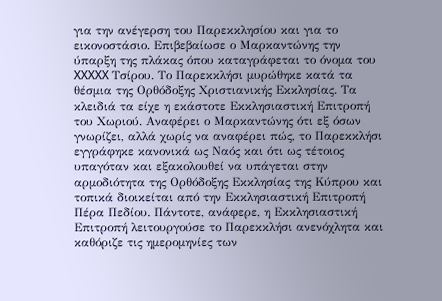για την ανέγερση του Παρεκκλησίου και για το εικονοστάσιο. Επιβεβαίωσε ο Μαρκαντώνης την ύπαρξη της πλάκας όπου καταγράφεται το όνομα του XXXXX Τσίρου. Το Παρεκκλήσι μυρώθηκε κατά τα θέσμια της Ορθόδοξης Χριστιανικής Εκκλησίας. Τα κλειδιά τα είχε η εκάστοτε Εκκλησιαστική Επιτροπή του Χωριού. Αναφέρει ο Μαρκαντώνης ότι εξ όσων γνωρίζει, αλλά χωρίς να αναφέρει πώς, το Παρεκκλήσι εγγράφηκε κανονικά ως Ναός και ότι ως τέτοιος υπαγόταν και εξακολουθεί να υπάγεται στην αρμοδιότητα της Ορθόδοξης Εκκλησίας της Κύπρου και τοπικά διοικείται από την Εκκλησιαστική Επιτροπή Πέρα Πεδίου. Πάντοτε, ανάφερε, η Εκκλησιαστική Επιτροπή λειτουργούσε το Παρεκκλήσι ανενόχλητα και καθόριζε τις ημερομηνίες των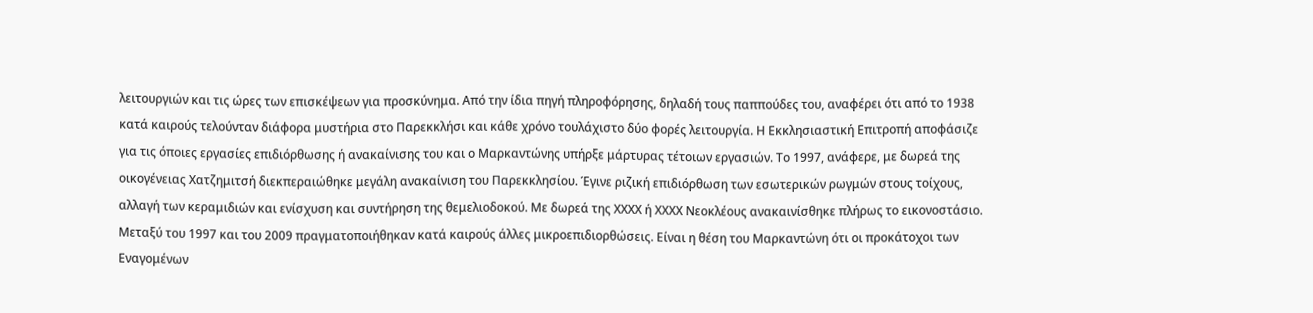λειτουργιών και τις ώρες των επισκέψεων για προσκύνημα. Από την ίδια πηγή πληροφόρησης, δηλαδή τους παππούδες του, αναφέρει ότι από το 1938 κατά καιρούς τελούνταν διάφορα μυστήρια στο Παρεκκλήσι και κάθε χρόνο τουλάχιστο δύο φορές λειτουργία. Η Εκκλησιαστική Επιτροπή αποφάσιζε για τις όποιες εργασίες επιδιόρθωσης ή ανακαίνισης του και ο Μαρκαντώνης υπήρξε μάρτυρας τέτοιων εργασιών. Το 1997, ανάφερε, με δωρεά της οικογένειας Χατζημιτσή διεκπεραιώθηκε μεγάλη ανακαίνιση του Παρεκκλησίου. Έγινε ριζική επιδιόρθωση των εσωτερικών ρωγμών στους τοίχους, αλλαγή των κεραμιδιών και ενίσχυση και συντήρηση της θεμελιοδοκού. Με δωρεά της ΧΧΧΧ ή ΧΧΧΧ Νεοκλέους ανακαινίσθηκε πλήρως το εικονοστάσιο. Μεταξύ του 1997 και του 2009 πραγματοποιήθηκαν κατά καιρούς άλλες μικροεπιδιορθώσεις. Είναι η θέση του Μαρκαντώνη ότι οι προκάτοχοι των Εναγομένων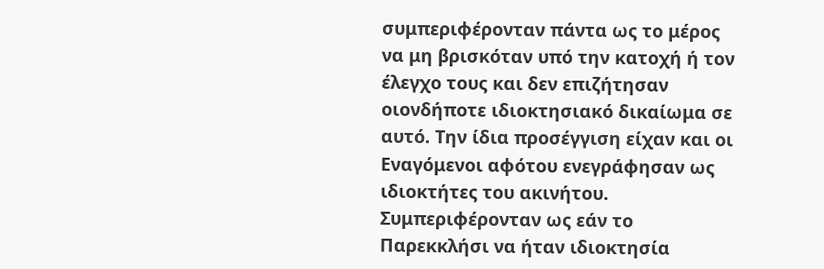συμπεριφέρονταν πάντα ως το μέρος να μη βρισκόταν υπό την κατοχή ή τον έλεγχο τους και δεν επιζήτησαν οιονδήποτε ιδιοκτησιακό δικαίωμα σε αυτό. Την ίδια προσέγγιση είχαν και οι Εναγόμενοι αφότου ενεγράφησαν ως ιδιοκτήτες του ακινήτου. Συμπεριφέρονταν ως εάν το Παρεκκλήσι να ήταν ιδιοκτησία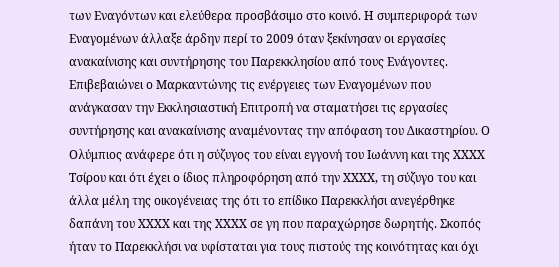των Εναγόντων και ελεύθερα προσβάσιμο στο κοινό. Η συμπεριφορά των Εναγομένων άλλαξε άρδην περί το 2009 όταν ξεκίνησαν οι εργασίες ανακαίνισης και συντήρησης του Παρεκκλησίου από τους Ενάγοντες. Επιβεβαιώνει ο Μαρκαντώνης τις ενέργειες των Εναγομένων που ανάγκασαν την Εκκλησιαστική Επιτροπή να σταματήσει τις εργασίες συντήρησης και ανακαίνισης αναμένοντας την απόφαση του Δικαστηρίου. Ο Ολύμπιος ανάφερε ότι η σύζυγος του είναι εγγονή του Ιωάννη και της ΧΧΧΧ Τσίρου και ότι έχει ο ίδιος πληροφόρηση από την ΧΧΧΧ, τη σύζυγο του και άλλα μέλη της οικογένειας της ότι το επίδικο Παρεκκλήσι ανεγέρθηκε δαπάνη του ΧΧΧΧ και της ΧΧΧΧ σε γη που παραχώρησε δωρητής. Σκοπός ήταν το Παρεκκλήσι να υφίσταται για τους πιστούς της κοινότητας και όχι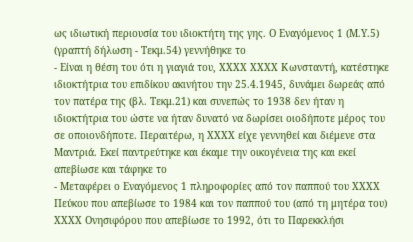ως ιδιωτική περιουσία του ιδιοκτήτη της γης. Ο Εναγόμενος 1 (Μ.Υ.5) (γραπτή δήλωση - Τεκμ.54) γεννήθηκε το
- Είναι η θέση του ότι η γιαγιά του, ΧΧΧΧ ΧΧΧΧ Κωνσταντή, κατέστηκε ιδιοκτήτρια του επιδίκου ακινήτου την 25.4.1945, δυνάμει δωρεάς από τον πατέρα της (βλ. Τεκμ.21) και συνεπώς το 1938 δεν ήταν η ιδιοκτήτρια του ώστε να ήταν δυνατό να δωρίσει οιοδήποτε μέρος του σε οποιονδήποτε. Περαιτέρω, η ΧΧΧΧ είχε γεννηθεί και διέμενε στα Μαντριά. Εκεί παντρεύτηκε και έκαμε την οικογένεια της και εκεί απεβίωσε και τάφηκε το
- Μεταφέρει ο Εναγόμενος 1 πληροφορίες από τον παππού του ΧΧΧΧ Πεύκου που απεβίωσε το 1984 και τον παππού του (από τη μητέρα του) ΧΧΧΧ Ονησιφόρου που απεβίωσε το 1992, ότι το Παρεκκλήσι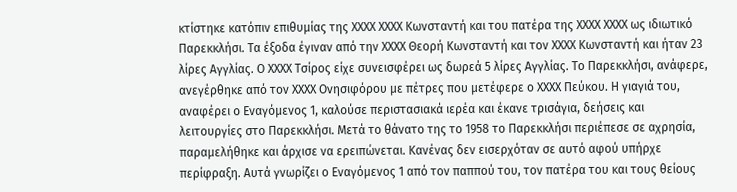κτίστηκε κατόπιν επιθυμίας της ΧΧΧΧ ΧΧΧΧ Κωνσταντή και του πατέρα της ΧΧΧΧ ΧΧΧΧ ως ιδιωτικό Παρεκκλήσι. Τα έξοδα έγιναν από την ΧΧΧΧ Θεορή Κωνσταντή και τον ΧΧΧΧ Κωνσταντή και ήταν 23 λίρες Αγγλίας. Ο ΧΧΧΧ Τσίρος είχε συνεισφέρει ως δωρεά 5 λίρες Αγγλίας. Το Παρεκκλήσι, ανάφερε, ανεγέρθηκε από τον ΧΧΧΧ Ονησιφόρου με πέτρες που μετέφερε ο ΧΧΧΧ Πεύκου. Η γιαγιά του, αναφέρει ο Εναγόμενος 1, καλούσε περιστασιακά ιερέα και έκανε τρισάγια, δεήσεις και λειτουργίες στο Παρεκκλήσι. Μετά το θάνατο της το 1958 το Παρεκκλήσι περιέπεσε σε αχρησία, παραμελήθηκε και άρχισε να ερειπώνεται. Κανένας δεν εισερχόταν σε αυτό αφού υπήρχε περίφραξη. Αυτά γνωρίζει ο Εναγόμενος 1 από τον παππού του, τον πατέρα του και τους θείους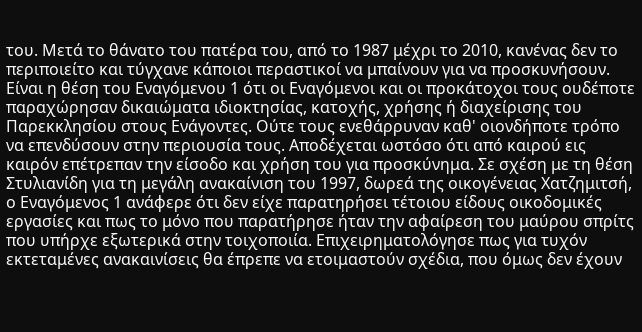του. Μετά το θάνατο του πατέρα του, από το 1987 μέχρι το 2010, κανένας δεν το περιποιείτο και τύγχανε κάποιοι περαστικοί να μπαίνουν για να προσκυνήσουν. Είναι η θέση του Εναγόμενου 1 ότι οι Εναγόμενοι και οι προκάτοχοι τους ουδέποτε παραχώρησαν δικαιώματα ιδιοκτησίας, κατοχής, χρήσης ή διαχείρισης του Παρεκκλησίου στους Ενάγοντες. Ούτε τους ενεθάρρυναν καθ' οιονδήποτε τρόπο να επενδύσουν στην περιουσία τους. Αποδέχεται ωστόσο ότι από καιρού εις καιρόν επέτρεπαν την είσοδο και χρήση του για προσκύνημα. Σε σχέση με τη θέση Στυλιανίδη για τη μεγάλη ανακαίνιση του 1997, δωρεά της οικογένειας Χατζημιτσή, ο Εναγόμενος 1 ανάφερε ότι δεν είχε παρατηρήσει τέτοιου είδους οικοδομικές εργασίες και πως το μόνο που παρατήρησε ήταν την αφαίρεση του μαύρου σπρίτς που υπήρχε εξωτερικά στην τοιχοποιία. Επιχειρηματολόγησε πως για τυχόν εκτεταμένες ανακαινίσεις θα έπρεπε να ετοιμαστούν σχέδια, που όμως δεν έχουν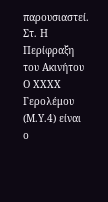παρουσιαστεί. Στ. Η Περίφραξη του Ακινήτου Ο ΧΧΧΧ Γερολέμου (Μ.Υ.4) είναι ο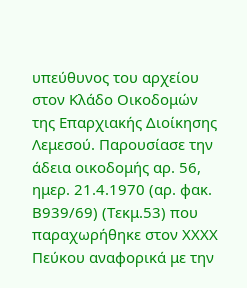υπεύθυνος του αρχείου στον Κλάδο Οικοδομών της Επαρχιακής Διοίκησης Λεμεσού. Παρουσίασε την άδεια οικοδομής αρ. 56, ημερ. 21.4.1970 (αρ. φακ. Β939/69) (Τεκμ.53) που παραχωρήθηκε στον ΧΧΧΧ Πεύκου αναφορικά με την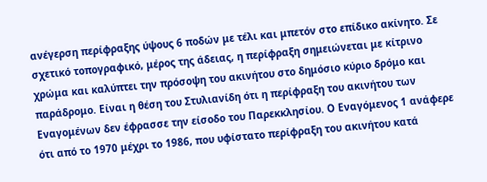ανέγερση περίφραξης ύψους 6 ποδών με τέλι και μπετόν στο επίδικο ακίνητο. Σε σχετικό τοπογραφικό, μέρος της άδειας, η περίφραξη σημειώνεται με κίτρινο χρώμα και καλύπτει την πρόσοψη του ακινήτου στο δημόσιο κύριο δρόμο και παράδρομο. Είναι η θέση του Στυλιανίδη ότι η περίφραξη του ακινήτου των Εναγομένων δεν έφρασσε την είσοδο του Παρεκκλησίου. Ο Εναγόμενος 1 ανάφερε ότι από το 1970 μέχρι το 1986, που υφίστατο περίφραξη του ακινήτου κατά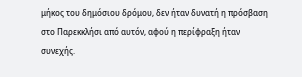μήκος του δημόσιου δρόμου, δεν ήταν δυνατή η πρόσβαση στο Παρεκκλήσι από αυτόν, αφού η περίφραξη ήταν συνεχής.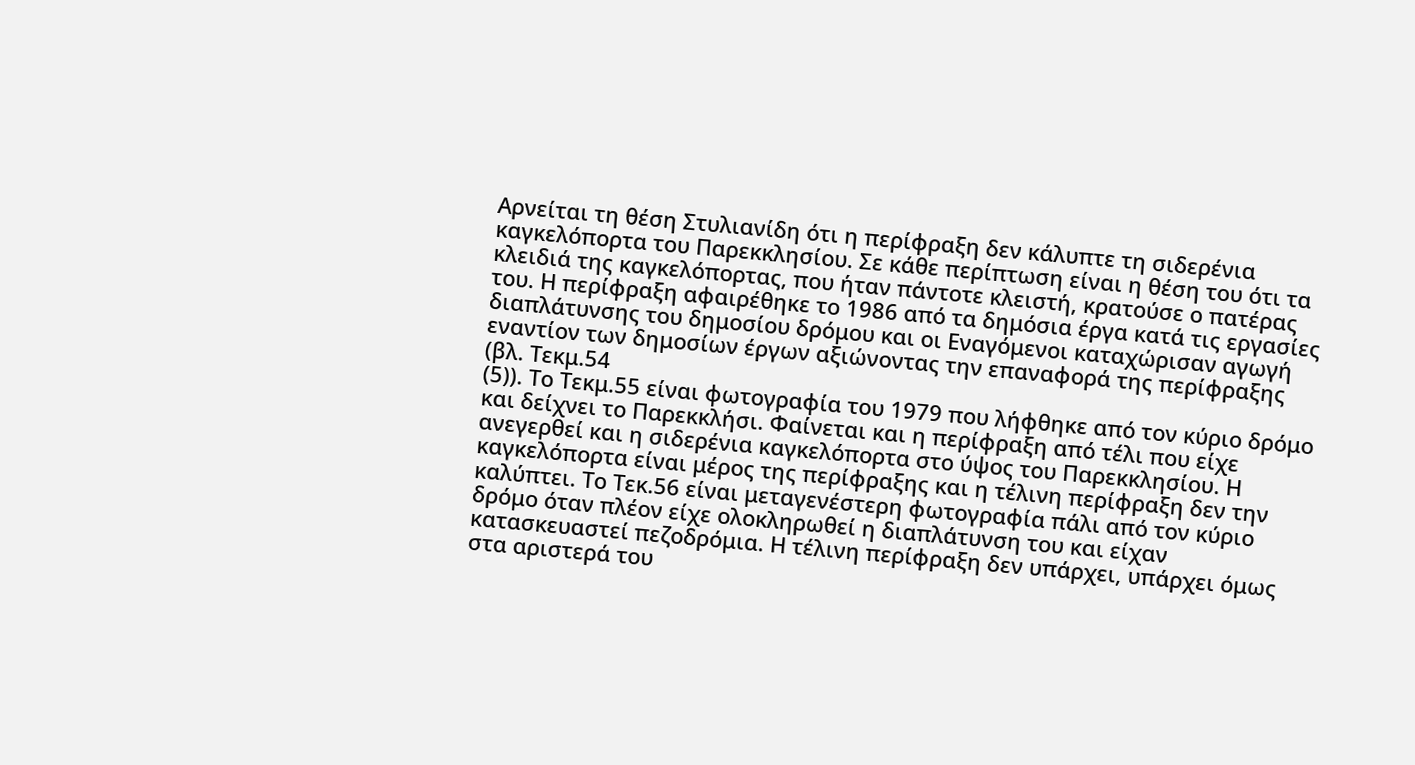Αρνείται τη θέση Στυλιανίδη ότι η περίφραξη δεν κάλυπτε τη σιδερένια καγκελόπορτα του Παρεκκλησίου. Σε κάθε περίπτωση είναι η θέση του ότι τα κλειδιά της καγκελόπορτας, που ήταν πάντοτε κλειστή, κρατούσε ο πατέρας του. Η περίφραξη αφαιρέθηκε το 1986 από τα δημόσια έργα κατά τις εργασίες διαπλάτυνσης του δημοσίου δρόμου και οι Εναγόμενοι καταχώρισαν αγωγή εναντίον των δημοσίων έργων αξιώνοντας την επαναφορά της περίφραξης (βλ. Τεκμ.54
(5)). Το Τεκμ.55 είναι φωτογραφία του 1979 που λήφθηκε από τον κύριο δρόμο και δείχνει το Παρεκκλήσι. Φαίνεται και η περίφραξη από τέλι που είχε ανεγερθεί και η σιδερένια καγκελόπορτα στο ύψος του Παρεκκλησίου. Η καγκελόπορτα είναι μέρος της περίφραξης και η τέλινη περίφραξη δεν την καλύπτει. Το Τεκ.56 είναι μεταγενέστερη φωτογραφία πάλι από τον κύριο δρόμο όταν πλέον είχε ολοκληρωθεί η διαπλάτυνση του και είχαν κατασκευαστεί πεζοδρόμια. Η τέλινη περίφραξη δεν υπάρχει, υπάρχει όμως στα αριστερά του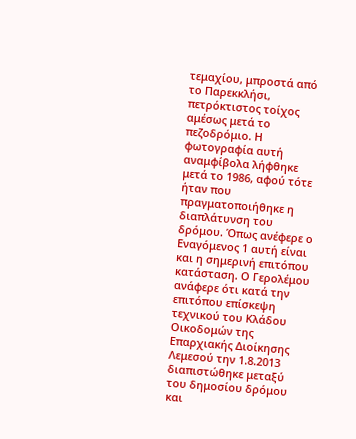τεμαχίου, μπροστά από το Παρεκκλήσι, πετρόκτιστος τοίχος αμέσως μετά το πεζοδρόμιο. Η φωτογραφία αυτή αναμφίβολα λήφθηκε μετά το 1986, αφού τότε ήταν που πραγματοποιήθηκε η διαπλάτυνση του δρόμου. Όπως ανέφερε ο Εναγόμενος 1 αυτή είναι και η σημερινή επιτόπου κατάσταση. Ο Γερολέμου ανάφερε ότι κατά την επιτόπου επίσκεψη τεχνικού του Κλάδου Οικοδομών της Επαρχιακής Διοίκησης Λεμεσού την 1.8.2013 διαπιστώθηκε μεταξύ του δημοσίου δρόμου και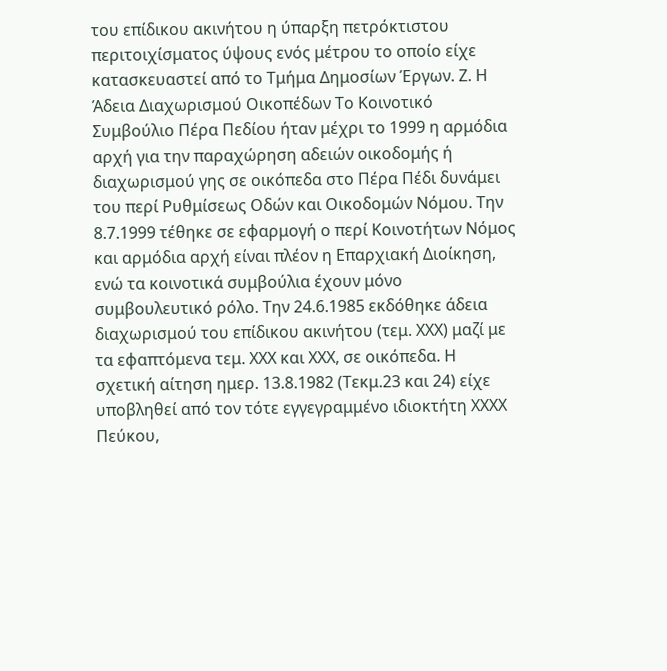του επίδικου ακινήτου η ύπαρξη πετρόκτιστου περιτοιχίσματος ύψους ενός μέτρου το οποίο είχε κατασκευαστεί από το Τμήμα Δημοσίων Έργων. Ζ. Η Άδεια Διαχωρισμού Οικοπέδων Το Κοινοτικό Συμβούλιο Πέρα Πεδίου ήταν μέχρι το 1999 η αρμόδια αρχή για την παραχώρηση αδειών οικοδομής ή διαχωρισμού γης σε οικόπεδα στο Πέρα Πέδι δυνάμει του περί Ρυθμίσεως Οδών και Οικοδομών Νόμου. Την 8.7.1999 τέθηκε σε εφαρμογή ο περί Κοινοτήτων Νόμος και αρμόδια αρχή είναι πλέον η Επαρχιακή Διοίκηση, ενώ τα κοινοτικά συμβούλια έχουν μόνο συμβουλευτικό ρόλο. Την 24.6.1985 εκδόθηκε άδεια διαχωρισμού του επίδικου ακινήτου (τεμ. ΧΧΧ) μαζί με τα εφαπτόμενα τεμ. ΧΧΧ και ΧΧΧ, σε οικόπεδα. Η σχετική αίτηση ημερ. 13.8.1982 (Τεκμ.23 και 24) είχε υποβληθεί από τον τότε εγγεγραμμένο ιδιοκτήτη ΧΧΧΧ Πεύκου,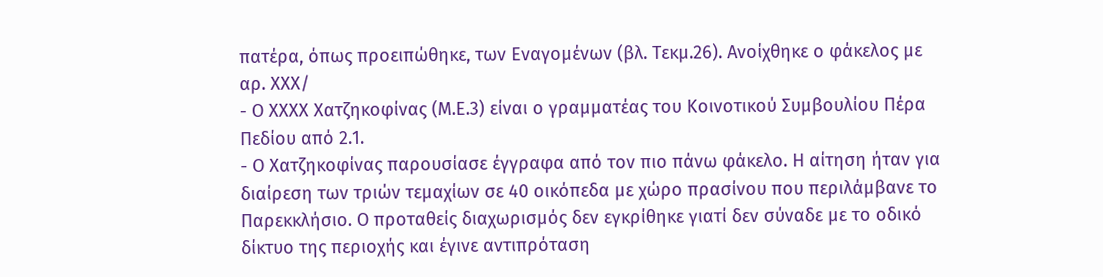πατέρα, όπως προειπώθηκε, των Εναγομένων (βλ. Τεκμ.26). Ανοίχθηκε ο φάκελος με αρ. ΧΧΧ/
- Ο ΧΧΧΧ Χατζηκοφίνας (Μ.Ε.3) είναι ο γραμματέας του Κοινοτικού Συμβουλίου Πέρα Πεδίου από 2.1.
- Ο Χατζηκοφίνας παρουσίασε έγγραφα από τον πιο πάνω φάκελο. Η αίτηση ήταν για διαίρεση των τριών τεμαχίων σε 40 οικόπεδα με χώρο πρασίνου που περιλάμβανε το Παρεκκλήσιο. Ο προταθείς διαχωρισμός δεν εγκρίθηκε γιατί δεν σύναδε με το οδικό δίκτυο της περιοχής και έγινε αντιπρόταση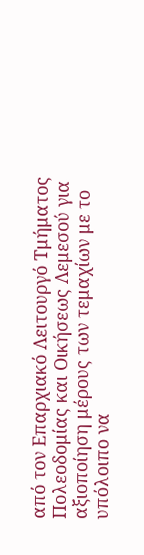από τον Επαρχιακό Λειτουργό Τμήματος Πολεοδομίας και Οικήσεως Λεμεσού για αξιοποίηση μέρους των τεμαχίων με το υπόλοιπο να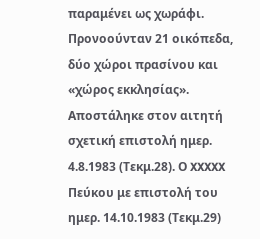παραμένει ως χωράφι. Προνοούνταν 21 οικόπεδα, δύο χώροι πρασίνου και «χώρος εκκλησίας». Αποστάληκε στον αιτητή σχετική επιστολή ημερ. 4.8.1983 (Τεκμ.28). Ο XXXXX Πεύκου με επιστολή του ημερ. 14.10.1983 (Τεκμ.29)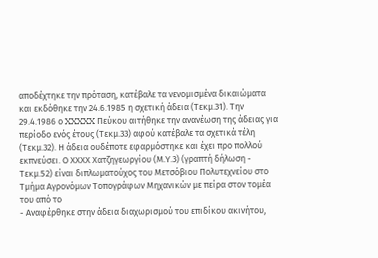αποδέχτηκε την πρόταση, κατέβαλε τα νενομισμένα δικαιώματα και εκδόθηκε την 24.6.1985 η σχετική άδεια (Τεκμ.31). Την 29.4.1986 ο XXXXX Πεύκου αιτήθηκε την ανανέωση της άδειας για περίοδο ενός έτους (Τεκμ.33) αφού κατέβαλε τα σχετικά τέλη (Τεκμ.32). Η άδεια ουδέποτε εφαρμόστηκε και έχει προ πολλού εκπνεύσει. Ο ΧΧΧΧ Χατζηγεωργίου (Μ.Υ.3) (γραπτή δήλωση - Τεκμ.52) είναι διπλωματούχος του Μετσόβιου Πολυτεχνείου στο Τμήμα Αγρονόμων Τοπογράφων Μηχανικών με πείρα στον τομέα του από το
- Αναφέρθηκε στην άδεια διαχωρισμού του επιδίκου ακινήτου,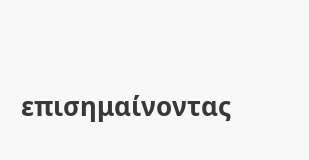επισημαίνοντας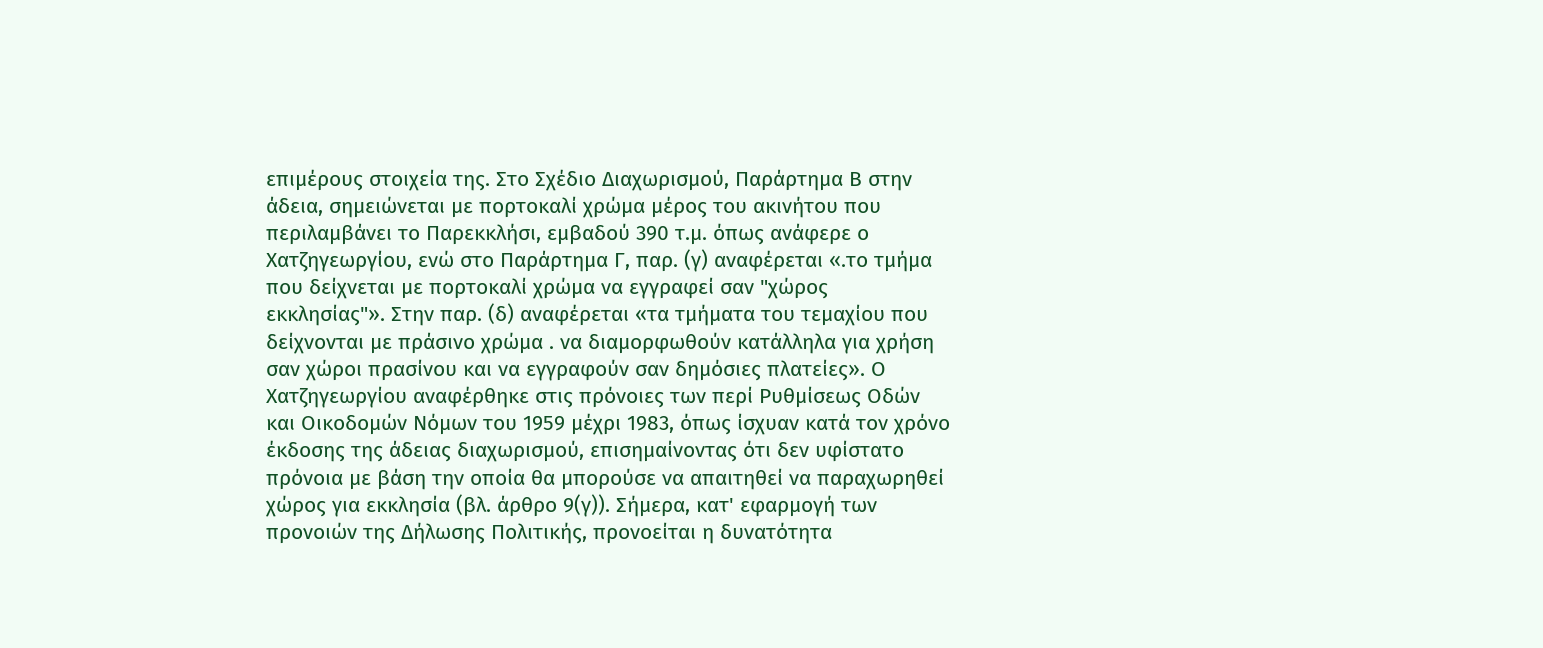επιμέρους στοιχεία της. Στο Σχέδιο Διαχωρισμού, Παράρτημα Β στην άδεια, σημειώνεται με πορτοκαλί χρώμα μέρος του ακινήτου που περιλαμβάνει το Παρεκκλήσι, εμβαδού 390 τ.μ. όπως ανάφερε ο Χατζηγεωργίου, ενώ στο Παράρτημα Γ, παρ. (γ) αναφέρεται «.το τμήμα που δείχνεται με πορτοκαλί χρώμα να εγγραφεί σαν "χώρος εκκλησίας"». Στην παρ. (δ) αναφέρεται «τα τμήματα του τεμαχίου που δείχνονται με πράσινο χρώμα . να διαμορφωθούν κατάλληλα για χρήση σαν χώροι πρασίνου και να εγγραφούν σαν δημόσιες πλατείες». Ο Χατζηγεωργίου αναφέρθηκε στις πρόνοιες των περί Ρυθμίσεως Οδών και Οικοδομών Νόμων του 1959 μέχρι 1983, όπως ίσχυαν κατά τον χρόνο έκδοσης της άδειας διαχωρισμού, επισημαίνοντας ότι δεν υφίστατο πρόνοια με βάση την οποία θα μπορούσε να απαιτηθεί να παραχωρηθεί χώρος για εκκλησία (βλ. άρθρο 9(γ)). Σήμερα, κατ' εφαρμογή των προνοιών της Δήλωσης Πολιτικής, προνοείται η δυνατότητα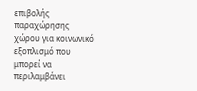επιβολής παραχώρησης χώρου για κοινωνικό εξοπλισμό που μπορεί να περιλαμβάνει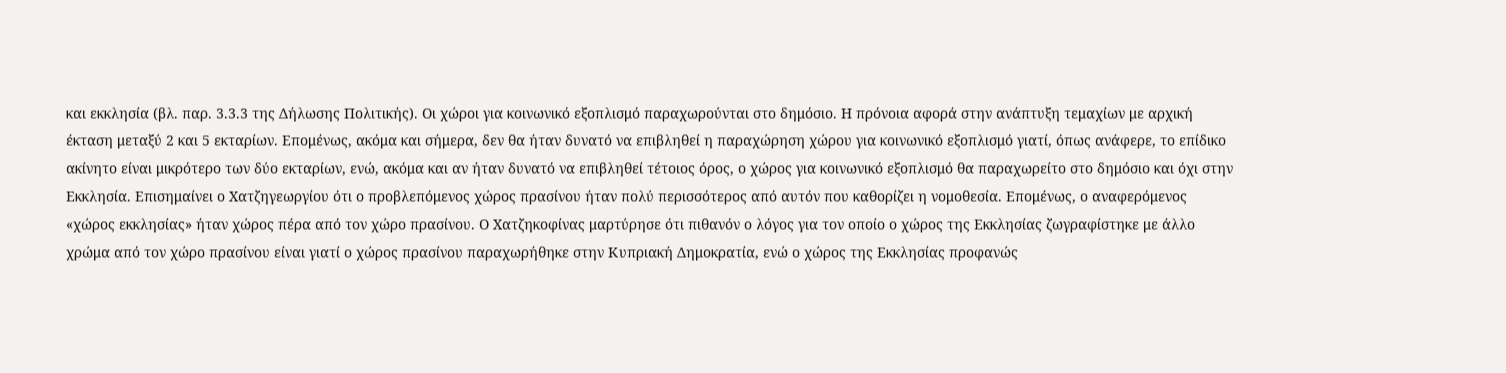και εκκλησία (βλ. παρ. 3.3.3 της Δήλωσης Πολιτικής). Οι χώροι για κοινωνικό εξοπλισμό παραχωρούνται στο δημόσιο. Η πρόνοια αφορά στην ανάπτυξη τεμαχίων με αρχική έκταση μεταξύ 2 και 5 εκταρίων. Επομένως, ακόμα και σήμερα, δεν θα ήταν δυνατό να επιβληθεί η παραχώρηση χώρου για κοινωνικό εξοπλισμό γιατί, όπως ανάφερε, το επίδικο ακίνητο είναι μικρότερο των δύο εκταρίων, ενώ, ακόμα και αν ήταν δυνατό να επιβληθεί τέτοιος όρος, ο χώρος για κοινωνικό εξοπλισμό θα παραχωρείτο στο δημόσιο και όχι στην Εκκλησία. Επισημαίνει ο Χατζηγεωργίου ότι ο προβλεπόμενος χώρος πρασίνου ήταν πολύ περισσότερος από αυτόν που καθορίζει η νομοθεσία. Επομένως, ο αναφερόμενος «χώρος εκκλησίας» ήταν χώρος πέρα από τον χώρο πρασίνου. Ο Χατζηκοφίνας μαρτύρησε ότι πιθανόν ο λόγος για τον οποίο ο χώρος της Εκκλησίας ζωγραφίστηκε με άλλο χρώμα από τον χώρο πρασίνου είναι γιατί ο χώρος πρασίνου παραχωρήθηκε στην Κυπριακή Δημοκρατία, ενώ ο χώρος της Εκκλησίας προφανώς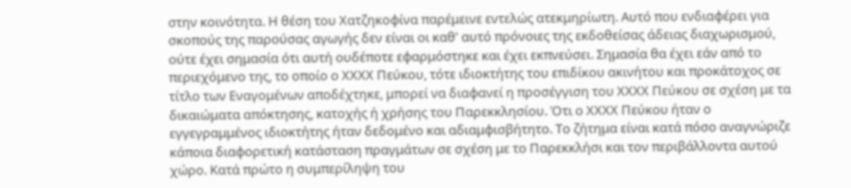στην κοινότητα. Η θέση του Χατζηκοφίνα παρέμεινε εντελώς ατεκμηρίωτη. Αυτό που ενδιαφέρει για σκοπούς της παρούσας αγωγής δεν είναι οι καθ' αυτό πρόνοιες της εκδοθείσας άδειας διαχωρισμού, ούτε έχει σημασία ότι αυτή ουδέποτε εφαρμόστηκε και έχει εκπνεύσει. Σημασία θα έχει εάν από το περιεχόμενο της, το οποίο ο ΧΧΧΧ Πεύκου, τότε ιδιοκτήτης του επιδίκου ακινήτου και προκάτοχος σε τίτλο των Εναγομένων αποδέχτηκε, μπορεί να διαφανεί η προσέγγιση του ΧΧΧΧ Πεύκου σε σχέση με τα δικαιώματα απόκτησης, κατοχής ή χρήσης του Παρεκκλησίου. Ότι ο ΧΧΧΧ Πεύκου ήταν ο εγγεγραμμένος ιδιοκτήτης ήταν δεδομένο και αδιαμφισβήτητο. Το ζήτημα είναι κατά πόσο αναγνώριζε κάποια διαφορετική κατάσταση πραγμάτων σε σχέση με το Παρεκκλήσι και τον περιβάλλοντα αυτού χώρο. Κατά πρώτο η συμπερίληψη του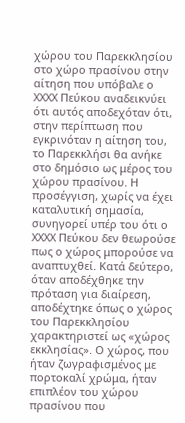χώρου του Παρεκκλησίου στο χώρο πρασίνου στην αίτηση που υπόβαλε ο ΧΧΧΧ Πεύκου αναδεικνύει ότι αυτός αποδεχόταν ότι, στην περίπτωση που εγκρινόταν η αίτηση του, το Παρεκκλήσι θα ανήκε στο δημόσιο ως μέρος του χώρου πρασίνου. Η προσέγγιση, χωρίς να έχει καταλυτική σημασία, συνηγορεί υπέρ του ότι ο ΧΧΧΧ Πεύκου δεν θεωρούσε πως ο χώρος μπορούσε να αναπτυχθεί. Κατά δεύτερο, όταν αποδέχθηκε την πρόταση για διαίρεση, αποδέχτηκε όπως ο χώρος του Παρεκκλησίου χαρακτηριστεί ως «χώρος εκκλησίας». Ο χώρος, που ήταν ζωγραφισμένος με πορτοκαλί χρώμα, ήταν επιπλέον του χώρου πρασίνου που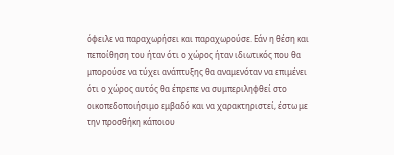όφειλε να παραχωρήσει και παραχωρούσε. Εάν η θέση και πεποίθηση του ήταν ότι ο χώρος ήταν ιδιωτικός που θα μπορούσε να τύχει ανάπτυξης θα αναμενόταν να επιμένει ότι ο χώρος αυτός θα έπρεπε να συμπεριληφθεί στο οικοπεδοποιήσιμο εμβαδό και να χαρακτηριστεί, έστω με την προσθήκη κάποιου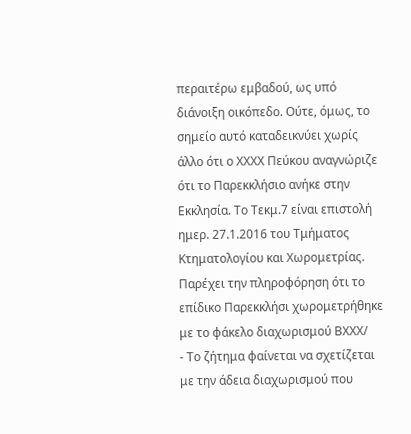περαιτέρω εμβαδού, ως υπό διάνοιξη οικόπεδο. Ούτε, όμως, το σημείο αυτό καταδεικνύει χωρίς άλλο ότι ο ΧΧΧΧ Πεύκου αναγνώριζε ότι το Παρεκκλήσιο ανήκε στην Εκκλησία. Το Τεκμ.7 είναι επιστολή ημερ. 27.1.2016 του Τμήματος Κτηματολογίου και Χωρομετρίας. Παρέχει την πληροφόρηση ότι το επίδικο Παρεκκλήσι χωρομετρήθηκε με το φάκελο διαχωρισμού ΒΧΧΧ/
- Το ζήτημα φαίνεται να σχετίζεται με την άδεια διαχωρισμού που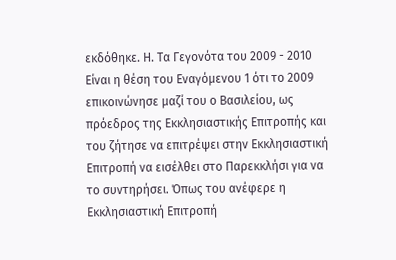εκδόθηκε. Η. Τα Γεγονότα του 2009 - 2010 Είναι η θέση του Εναγόμενου 1 ότι το 2009 επικοινώνησε μαζί του ο Βασιλείου, ως πρόεδρος της Εκκλησιαστικής Επιτροπής και του ζήτησε να επιτρέψει στην Εκκλησιαστική Επιτροπή να εισέλθει στο Παρεκκλήσι για να το συντηρήσει. Όπως του ανέφερε η Εκκλησιαστική Επιτροπή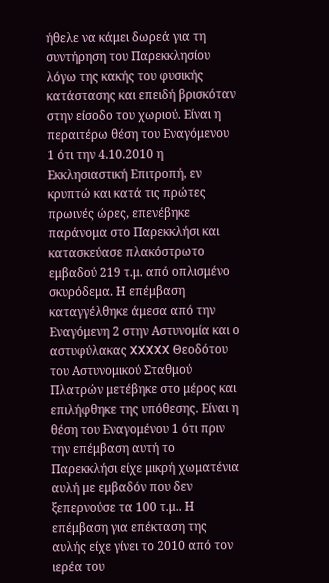ήθελε να κάμει δωρεά για τη συντήρηση του Παρεκκλησίου λόγω της κακής του φυσικής κατάστασης και επειδή βρισκόταν στην είσοδο του χωριού. Είναι η περαιτέρω θέση του Εναγόμενου 1 ότι την 4.10.2010 η Εκκλησιαστική Επιτροπή, εν κρυπτώ και κατά τις πρώτες πρωινές ώρες, επενέβηκε παράνομα στο Παρεκκλήσι και κατασκεύασε πλακόστρωτο εμβαδού 219 τ.μ. από οπλισμένο σκυρόδεμα. Η επέμβαση καταγγέλθηκε άμεσα από την Εναγόμενη 2 στην Αστυνομία και ο αστυφύλακας XXXXX Θεοδότου του Αστυνομικού Σταθμού Πλατρών μετέβηκε στο μέρος και επιλήφθηκε της υπόθεσης. Είναι η θέση του Εναγομένου 1 ότι πριν την επέμβαση αυτή το Παρεκκλήσι είχε μικρή χωματένια αυλή με εμβαδόν που δεν ξεπερνούσε τα 100 τ.μ.. Η επέμβαση για επέκταση της αυλής είχε γίνει το 2010 από τον ιερέα του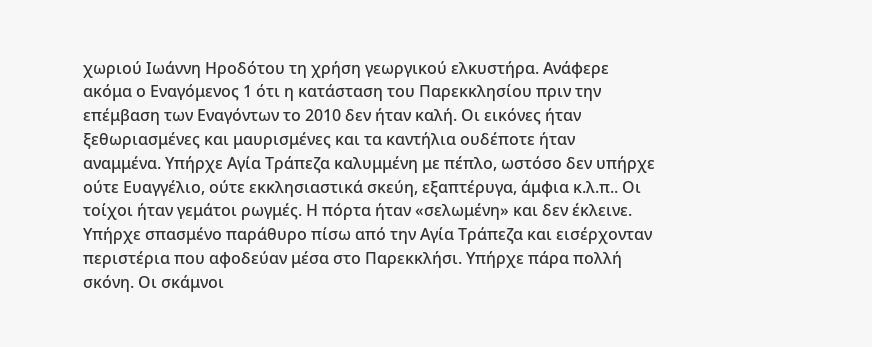χωριού Ιωάννη Ηροδότου τη χρήση γεωργικού ελκυστήρα. Ανάφερε ακόμα ο Εναγόμενος 1 ότι η κατάσταση του Παρεκκλησίου πριν την επέμβαση των Εναγόντων το 2010 δεν ήταν καλή. Οι εικόνες ήταν ξεθωριασμένες και μαυρισμένες και τα καντήλια ουδέποτε ήταν αναμμένα. Υπήρχε Αγία Τράπεζα καλυμμένη με πέπλο, ωστόσο δεν υπήρχε ούτε Ευαγγέλιο, ούτε εκκλησιαστικά σκεύη, εξαπτέρυγα, άμφια κ.λ.π.. Οι τοίχοι ήταν γεμάτοι ρωγμές. Η πόρτα ήταν «σελωμένη» και δεν έκλεινε. Υπήρχε σπασμένο παράθυρο πίσω από την Αγία Τράπεζα και εισέρχονταν περιστέρια που αφοδεύαν μέσα στο Παρεκκλήσι. Υπήρχε πάρα πολλή σκόνη. Οι σκάμνοι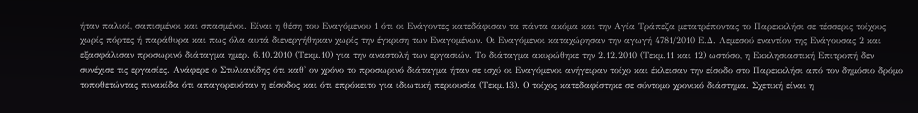ήταν παλιοί, σαπισμένοι και σπασμένοι. Είναι η θέση του Εναγόμενου 1 ότι οι Ενάγοντες κατεδάφισαν τα πάντα ακόμα και την Αγία Τράπεζα μετατρέποντας το Παρεκκλήσι σε τέσσερις τοίχους χωρίς πόρτες ή παράθυρα και πως όλα αυτά διενεργήθηκαν χωρίς την έγκριση των Εναγομένων. Οι Εναγόμενοι καταχώρησαν την αγωγή 4781/2010 Ε.Δ. Λεμεσού εναντίον της Ενάγουσας 2 και εξασφάλισαν προσωρινό διάταγμα ημερ. 6.10.2010 (Τεκμ.10) για την αναστολή των εργασιών. Το διάταγμα ακυρώθηκε την 2.12.2010 (Τεκμ.11 και 12) ωστόσο, η Εκκλησιαστική Επιτροπή δεν συνέχισε τις εργασίες. Ανάφερε ο Στυλιανίδης ότι καθ' ον χρόνο το προσωρινό διάταγμα ήταν σε ισχύ οι Εναγόμενοι ανήγειραν τοίχο και έκλεισαν την είσοδο στο Παρεκκλήσι από τον δημόσιο δρόμο τοποθετώντας πινακίδα ότι απαγορευόταν η είσοδος και ότι επρόκειτο για ιδιωτική περιουσία (Τεκμ.13). Ο τοίχος κατεδαφίστηκε σε σύντομο χρονικό διάστημα. Σχετική είναι η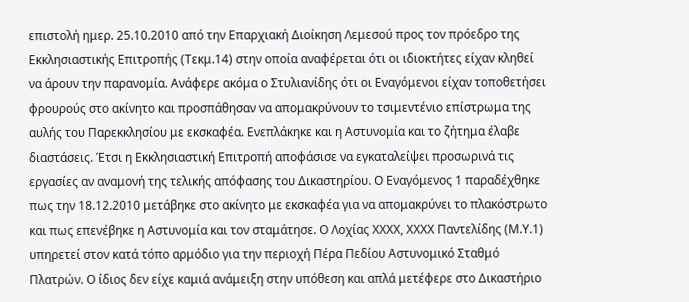επιστολή ημερ. 25.10.2010 από την Επαρχιακή Διοίκηση Λεμεσού προς τον πρόεδρο της Εκκλησιαστικής Επιτροπής (Τεκμ.14) στην οποία αναφέρεται ότι οι ιδιοκτήτες είχαν κληθεί να άρουν την παρανομία. Ανάφερε ακόμα ο Στυλιανίδης ότι οι Εναγόμενοι είχαν τοποθετήσει φρουρούς στο ακίνητο και προσπάθησαν να απομακρύνουν το τσιμεντένιο επίστρωμα της αυλής του Παρεκκλησίου με εκσκαφέα. Ενεπλάκηκε και η Αστυνομία και το ζήτημα έλαβε διαστάσεις. Έτσι η Εκκλησιαστική Επιτροπή αποφάσισε να εγκαταλείψει προσωρινά τις εργασίες αν αναμονή της τελικής απόφασης του Δικαστηρίου. Ο Εναγόμενος 1 παραδέχθηκε πως την 18.12.2010 μετάβηκε στο ακίνητο με εκσκαφέα για να απομακρύνει το πλακόστρωτο και πως επενέβηκε η Αστυνομία και τον σταμάτησε. Ο Λοχίας ΧΧΧΧ, ΧΧΧΧ Παντελίδης (Μ.Υ.1) υπηρετεί στον κατά τόπο αρμόδιο για την περιοχή Πέρα Πεδίου Αστυνομικό Σταθμό Πλατρών. Ο ίδιος δεν είχε καμιά ανάμειξη στην υπόθεση και απλά μετέφερε στο Δικαστήριο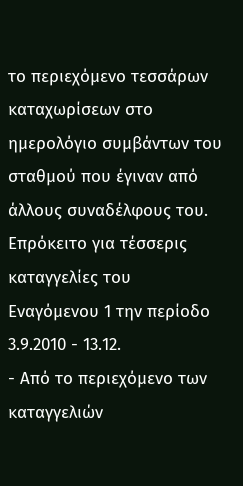το περιεχόμενο τεσσάρων καταχωρίσεων στο ημερολόγιο συμβάντων του σταθμού που έγιναν από άλλους συναδέλφους του. Επρόκειτο για τέσσερις καταγγελίες του Εναγόμενου 1 την περίοδο 3.9.2010 - 13.12.
- Από το περιεχόμενο των καταγγελιών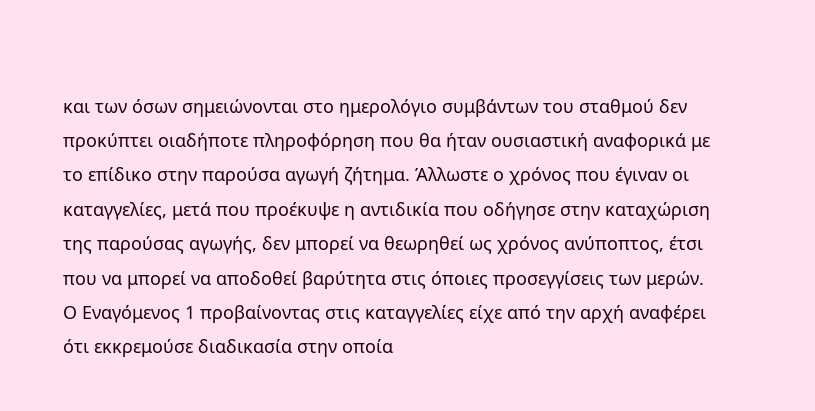και των όσων σημειώνονται στο ημερολόγιο συμβάντων του σταθμού δεν προκύπτει οιαδήποτε πληροφόρηση που θα ήταν ουσιαστική αναφορικά με το επίδικο στην παρούσα αγωγή ζήτημα. Άλλωστε ο χρόνος που έγιναν οι καταγγελίες, μετά που προέκυψε η αντιδικία που οδήγησε στην καταχώριση της παρούσας αγωγής, δεν μπορεί να θεωρηθεί ως χρόνος ανύποπτος, έτσι που να μπορεί να αποδοθεί βαρύτητα στις όποιες προσεγγίσεις των μερών. Ο Εναγόμενος 1 προβαίνοντας στις καταγγελίες είχε από την αρχή αναφέρει ότι εκκρεμούσε διαδικασία στην οποία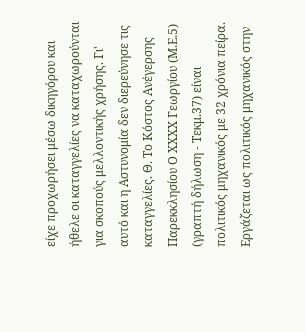είχε προχωρήσει μέσω δικηγόρου και ήθελε οι καταγγελίες να καταχωρούνται για σκοπούς μελλοντικής χρήσης. Γι' αυτό και η Αστυνομία δεν διερεύνησε τις καταγγελίες. Θ. Το Κόστος Ανέγερσης Παρεκκλησίου Ο ΧΧΧΧ Γεωργίου (Μ.Ε.5) (γραπτή δήλωση - Τεκμ.37) είναι πολιτικός μηχανικός με 32 χρόνια πείρα. Εργάζεται ως πολιτικός μηχανικός στην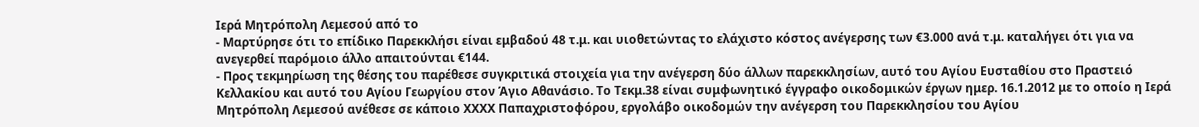Ιερά Μητρόπολη Λεμεσού από το
- Μαρτύρησε ότι το επίδικο Παρεκκλήσι είναι εμβαδού 48 τ.μ. και υιοθετώντας το ελάχιστο κόστος ανέγερσης των €3.000 ανά τ.μ. καταλήγει ότι για να ανεγερθεί παρόμοιο άλλο απαιτούνται €144.
- Προς τεκμηρίωση της θέσης του παρέθεσε συγκριτικά στοιχεία για την ανέγερση δύο άλλων παρεκκλησίων, αυτό του Αγίου Ευσταθίου στο Πραστειό Κελλακίου και αυτό του Αγίου Γεωργίου στον Άγιο Αθανάσιο. Το Τεκμ.38 είναι συμφωνητικό έγγραφο οικοδομικών έργων ημερ. 16.1.2012 με το οποίο η Ιερά Μητρόπολη Λεμεσού ανέθεσε σε κάποιο ΧΧΧΧ Παπαχριστοφόρου, εργολάβο οικοδομών την ανέγερση του Παρεκκλησίου του Αγίου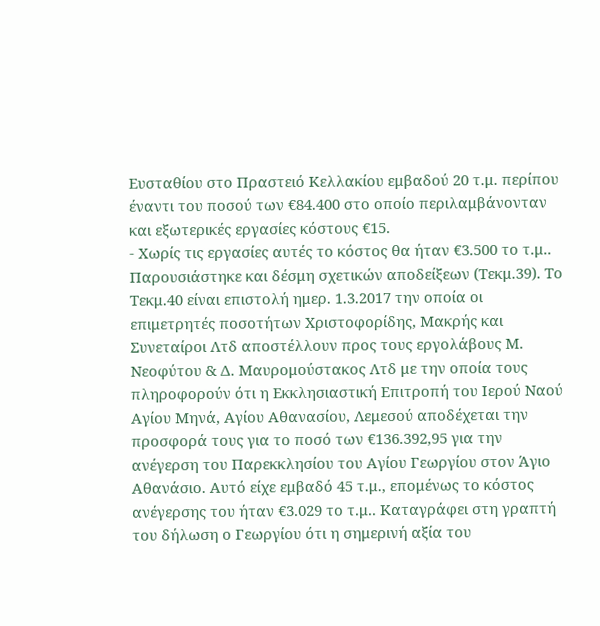Ευσταθίου στο Πραστειό Κελλακίου εμβαδού 20 τ.μ. περίπου έναντι του ποσού των €84.400 στο οποίο περιλαμβάνονταν και εξωτερικές εργασίες κόστους €15.
- Χωρίς τις εργασίες αυτές το κόστος θα ήταν €3.500 το τ.μ.. Παρουσιάστηκε και δέσμη σχετικών αποδείξεων (Τεκμ.39). Το Τεκμ.40 είναι επιστολή ημερ. 1.3.2017 την οποία οι επιμετρητές ποσοτήτων Χριστοφορίδης, Μακρής και Συνεταίροι Λτδ αποστέλλουν προς τους εργολάβους Μ. Νεοφύτου & Δ. Μαυρομούστακος Λτδ με την οποία τους πληροφορούν ότι η Εκκλησιαστική Επιτροπή του Ιερού Ναού Αγίου Μηνά, Αγίου Αθανασίου, Λεμεσού αποδέχεται την προσφορά τους για το ποσό των €136.392,95 για την ανέγερση του Παρεκκλησίου του Αγίου Γεωργίου στον Άγιο Αθανάσιο. Αυτό είχε εμβαδό 45 τ.μ., επομένως το κόστος ανέγερσης του ήταν €3.029 το τ.μ.. Καταγράφει στη γραπτή του δήλωση ο Γεωργίου ότι η σημερινή αξία του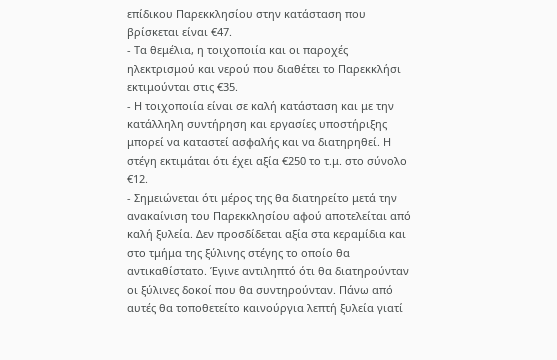επίδικου Παρεκκλησίου στην κατάσταση που βρίσκεται είναι €47.
- Τα θεμέλια, η τοιχοποιία και οι παροχές ηλεκτρισμού και νερού που διαθέτει το Παρεκκλήσι εκτιμούνται στις €35.
- Η τοιχοποιία είναι σε καλή κατάσταση και με την κατάλληλη συντήρηση και εργασίες υποστήριξης μπορεί να καταστεί ασφαλής και να διατηρηθεί. Η στέγη εκτιμάται ότι έχει αξία €250 το τ.μ. στο σύνολο €12.
- Σημειώνεται ότι μέρος της θα διατηρείτο μετά την ανακαίνιση του Παρεκκλησίου αφού αποτελείται από καλή ξυλεία. Δεν προσδίδεται αξία στα κεραμίδια και στο τμήμα της ξύλινης στέγης το οποίο θα αντικαθίστατο. Έγινε αντιληπτό ότι θα διατηρούνταν οι ξύλινες δοκοί που θα συντηρούνταν. Πάνω από αυτές θα τοποθετείτο καινούργια λεπτή ξυλεία γιατί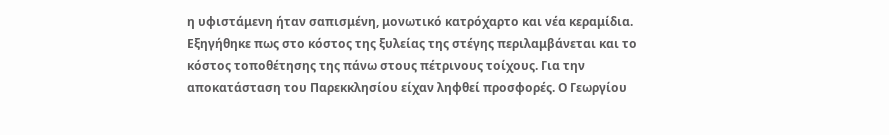η υφιστάμενη ήταν σαπισμένη, μονωτικό κατρόχαρτο και νέα κεραμίδια. Εξηγήθηκε πως στο κόστος της ξυλείας της στέγης περιλαμβάνεται και το κόστος τοποθέτησης της πάνω στους πέτρινους τοίχους. Για την αποκατάσταση του Παρεκκλησίου είχαν ληφθεί προσφορές. Ο Γεωργίου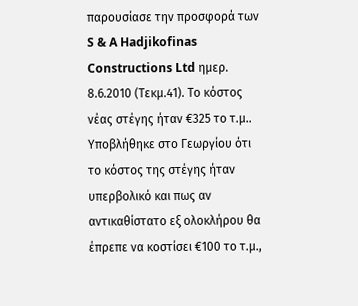παρουσίασε την προσφορά των S & A Hadjikofinas Constructions Ltd ημερ. 8.6.2010 (Τεκμ.41). Το κόστος νέας στέγης ήταν €325 το τ.μ.. Υποβλήθηκε στο Γεωργίου ότι το κόστος της στέγης ήταν υπερβολικό και πως αν αντικαθίστατο εξ ολοκλήρου θα έπρεπε να κοστίσει €100 το τ.μ.,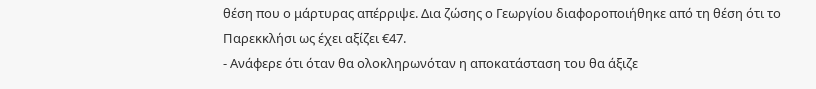θέση που ο μάρτυρας απέρριψε. Δια ζώσης ο Γεωργίου διαφοροποιήθηκε από τη θέση ότι το Παρεκκλήσι ως έχει αξίζει €47.
- Ανάφερε ότι όταν θα ολοκληρωνόταν η αποκατάσταση του θα άξιζε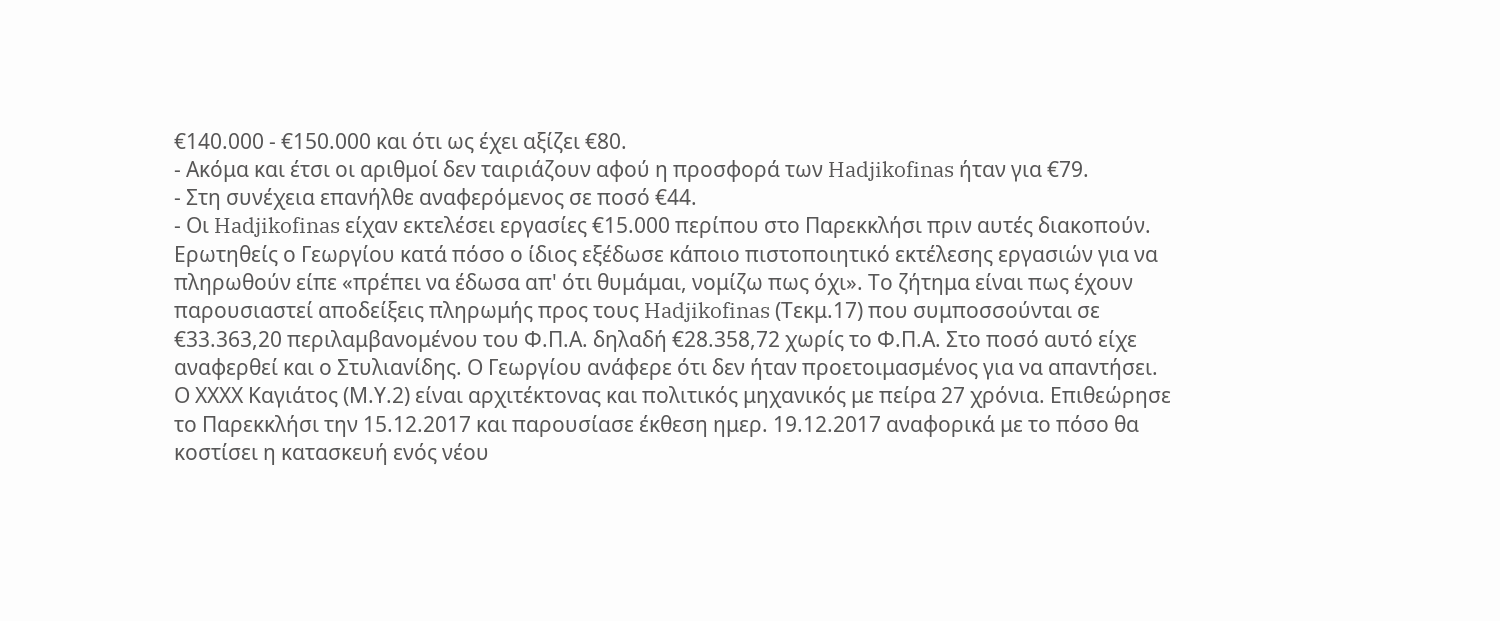€140.000 - €150.000 και ότι ως έχει αξίζει €80.
- Ακόμα και έτσι οι αριθμοί δεν ταιριάζουν αφού η προσφορά των Hadjikofinas ήταν για €79.
- Στη συνέχεια επανήλθε αναφερόμενος σε ποσό €44.
- Οι Hadjikofinas είχαν εκτελέσει εργασίες €15.000 περίπου στο Παρεκκλήσι πριν αυτές διακοπούν. Ερωτηθείς ο Γεωργίου κατά πόσο ο ίδιος εξέδωσε κάποιο πιστοποιητικό εκτέλεσης εργασιών για να πληρωθούν είπε «πρέπει να έδωσα απ' ότι θυμάμαι, νομίζω πως όχι». Το ζήτημα είναι πως έχουν παρουσιαστεί αποδείξεις πληρωμής προς τους Hadjikofinas (Τεκμ.17) που συμποσσούνται σε €33.363,20 περιλαμβανομένου του Φ.Π.Α. δηλαδή €28.358,72 χωρίς το Φ.Π.Α. Στο ποσό αυτό είχε αναφερθεί και ο Στυλιανίδης. Ο Γεωργίου ανάφερε ότι δεν ήταν προετοιμασμένος για να απαντήσει. Ο ΧΧΧΧ Καγιάτος (Μ.Υ.2) είναι αρχιτέκτονας και πολιτικός μηχανικός με πείρα 27 χρόνια. Επιθεώρησε το Παρεκκλήσι την 15.12.2017 και παρουσίασε έκθεση ημερ. 19.12.2017 αναφορικά με το πόσο θα κοστίσει η κατασκευή ενός νέου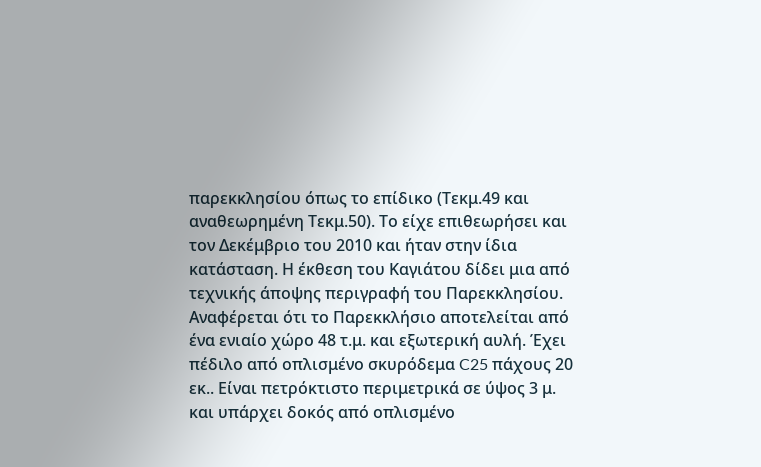παρεκκλησίου όπως το επίδικο (Τεκμ.49 και αναθεωρημένη Τεκμ.50). Το είχε επιθεωρήσει και τον Δεκέμβριο του 2010 και ήταν στην ίδια κατάσταση. Η έκθεση του Καγιάτου δίδει μια από τεχνικής άποψης περιγραφή του Παρεκκλησίου. Αναφέρεται ότι το Παρεκκλήσιο αποτελείται από ένα ενιαίο χώρο 48 τ.μ. και εξωτερική αυλή. Έχει πέδιλο από οπλισμένο σκυρόδεμα C25 πάχους 20 εκ.. Είναι πετρόκτιστο περιμετρικά σε ύψος 3 μ. και υπάρχει δοκός από οπλισμένο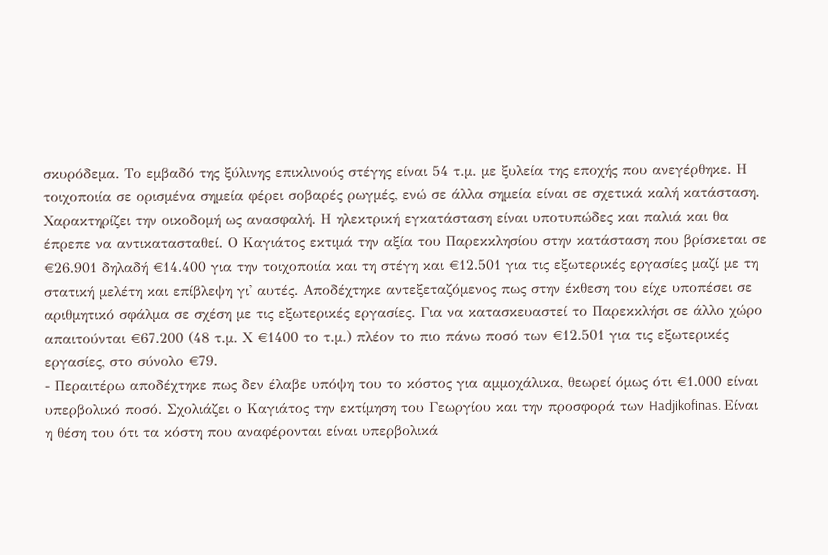σκυρόδεμα. Το εμβαδό της ξύλινης επικλινούς στέγης είναι 54 τ.μ. με ξυλεία της εποχής που ανεγέρθηκε. Η τοιχοποιία σε ορισμένα σημεία φέρει σοβαρές ρωγμές, ενώ σε άλλα σημεία είναι σε σχετικά καλή κατάσταση. Χαρακτηρίζει την οικοδομή ως ανασφαλή. Η ηλεκτρική εγκατάσταση είναι υποτυπώδες και παλιά και θα έπρεπε να αντικατασταθεί. Ο Καγιάτος εκτιμά την αξία του Παρεκκλησίου στην κατάσταση που βρίσκεται σε €26.901 δηλαδή €14.400 για την τοιχοποιία και τη στέγη και €12.501 για τις εξωτερικές εργασίες μαζί με τη στατική μελέτη και επίβλεψη γι' αυτές. Αποδέχτηκε αντεξεταζόμενος πως στην έκθεση του είχε υποπέσει σε αριθμητικό σφάλμα σε σχέση με τις εξωτερικές εργασίες. Για να κατασκευαστεί το Παρεκκλήσι σε άλλο χώρο απαιτούνται €67.200 (48 τ.μ. Χ €1400 το τ.μ.) πλέον το πιο πάνω ποσό των €12.501 για τις εξωτερικές εργασίες, στο σύνολο €79.
- Περαιτέρω αποδέχτηκε πως δεν έλαβε υπόψη του το κόστος για αμμοχάλικα, θεωρεί όμως ότι €1.000 είναι υπερβολικό ποσό. Σχολιάζει ο Καγιάτος την εκτίμηση του Γεωργίου και την προσφορά των Hadjikofinas. Είναι η θέση του ότι τα κόστη που αναφέρονται είναι υπερβολικά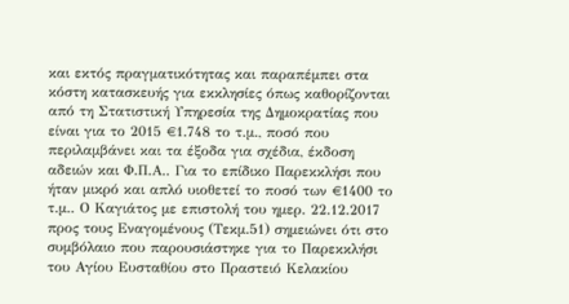και εκτός πραγματικότητας και παραπέμπει στα κόστη κατασκευής για εκκλησίες όπως καθορίζονται από τη Στατιστική Υπηρεσία της Δημοκρατίας που είναι για το 2015 €1.748 το τ.μ., ποσό που περιλαμβάνει και τα έξοδα για σχέδια, έκδοση αδειών και Φ.Π.Α.. Για το επίδικο Παρεκκλήσι που ήταν μικρό και απλό υιοθετεί το ποσό των €1400 το τ.μ.. Ο Καγιάτος με επιστολή του ημερ. 22.12.2017 προς τους Εναγομένους (Τεκμ.51) σημειώνει ότι στο συμβόλαιο που παρουσιάστηκε για το Παρεκκλήσι του Αγίου Ευσταθίου στο Πραστειό Κελακίου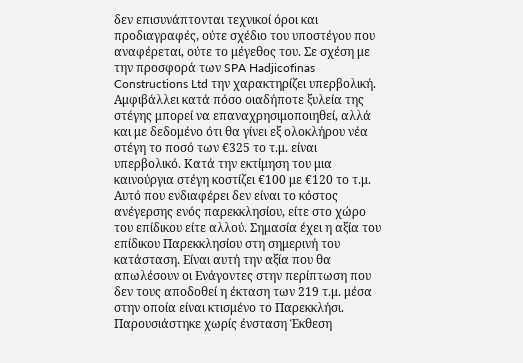δεν επισυνάπτονται τεχνικοί όροι και προδιαγραφές, ούτε σχέδιο του υποστέγου που αναφέρεται, ούτε το μέγεθος του. Σε σχέση με την προσφορά των SPA Hadjicofinas Constructions Ltd την χαρακτηρίζει υπερβολική. Αμφιβάλλει κατά πόσο οιαδήποτε ξυλεία της στέγης μπορεί να επαναχρησιμοποιηθεί, αλλά και με δεδομένο ότι θα γίνει εξ ολοκλήρου νέα στέγη το ποσό των €325 το τ.μ. είναι υπερβολικό. Κατά την εκτίμηση του μια καινούργια στέγη κοστίζει €100 με €120 το τ.μ. Αυτό που ενδιαφέρει δεν είναι το κόστος ανέγερσης ενός παρεκκλησίου, είτε στο χώρο του επίδικου είτε αλλού. Σημασία έχει η αξία του επίδικου Παρεκκλησίου στη σημερινή του κατάσταση. Είναι αυτή την αξία που θα απωλέσουν οι Ενάγοντες στην περίπτωση που δεν τους αποδοθεί η έκταση των 219 τ.μ. μέσα στην οποία είναι κτισμένο το Παρεκκλήσι. Παρουσιάστηκε χωρίς ένσταση Έκθεση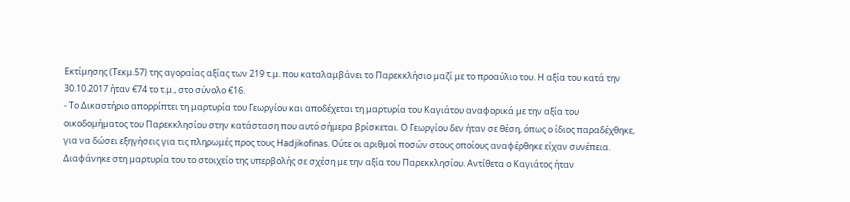Εκτίμησης (Τεκμ.57) της αγοραίας αξίας των 219 τ.μ. που καταλαμβάνει το Παρεκκλήσιο μαζί με το προαύλιο του. Η αξία του κατά την 30.10.2017 ήταν €74 το τ.μ., στο σύνολο €16.
- Το Δικαστήριο απορρίπτει τη μαρτυρία του Γεωργίου και αποδέχεται τη μαρτυρία του Καγιάτου αναφορικά με την αξία του οικοδομήματος του Παρεκκλησίου στην κατάσταση που αυτό σήμερα βρίσκεται. Ο Γεωργίου δεν ήταν σε θέση, όπως ο ίδιος παραδέχθηκε, για να δώσει εξηγήσεις για τις πληρωμές προς τους Hadjikofinas. Ούτε οι αριθμοί ποσών στους οποίους αναφέρθηκε είχαν συνέπεια. Διαφάνηκε στη μαρτυρία του το στοιχείο της υπερβολής σε σχέση με την αξία του Παρεκκλησίου. Αντίθετα ο Καγιάτος ήταν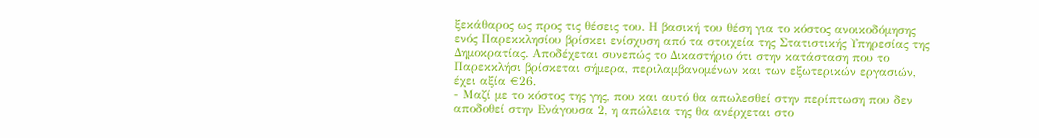ξεκάθαρος ως προς τις θέσεις του. Η βασική του θέση για το κόστος ανοικοδόμησης ενός Παρεκκλησίου βρίσκει ενίσχυση από τα στοιχεία της Στατιστικής Υπηρεσίας της Δημοκρατίας. Αποδέχεται συνεπώς το Δικαστήριο ότι στην κατάσταση που το Παρεκκλήσι βρίσκεται σήμερα, περιλαμβανομένων και των εξωτερικών εργασιών, έχει αξία €26.
- Μαζί με το κόστος της γης, που και αυτό θα απωλεσθεί στην περίπτωση που δεν αποδοθεί στην Ενάγουσα 2, η απώλεια της θα ανέρχεται στο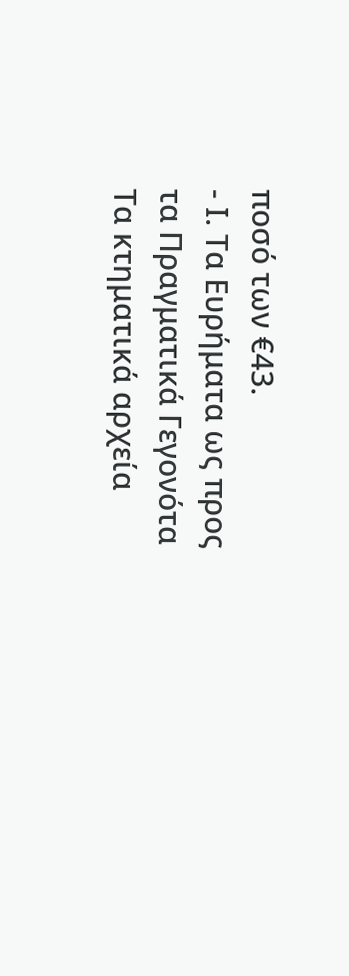ποσό των €43.
- Ι. Τα Ευρήματα ως προς τα Πραγματικά Γεγονότα Τα κτηματικά αρχεία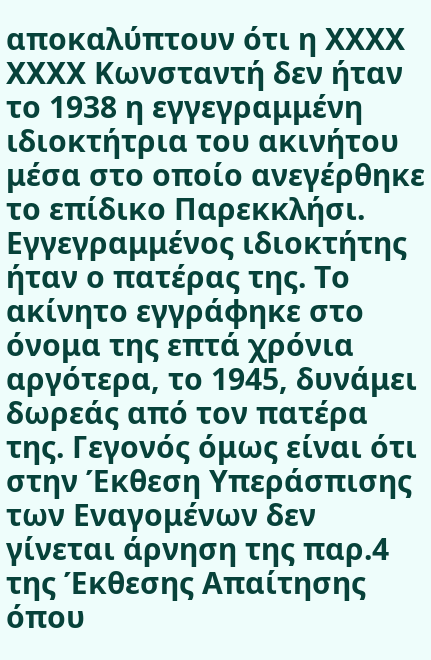αποκαλύπτουν ότι η ΧΧΧΧ ΧΧΧΧ Κωνσταντή δεν ήταν το 1938 η εγγεγραμμένη ιδιοκτήτρια του ακινήτου μέσα στο οποίο ανεγέρθηκε το επίδικο Παρεκκλήσι. Εγγεγραμμένος ιδιοκτήτης ήταν ο πατέρας της. Το ακίνητο εγγράφηκε στο όνομα της επτά χρόνια αργότερα, το 1945, δυνάμει δωρεάς από τον πατέρα της. Γεγονός όμως είναι ότι στην Έκθεση Υπεράσπισης των Εναγομένων δεν γίνεται άρνηση της παρ.4 της Έκθεσης Απαίτησης όπου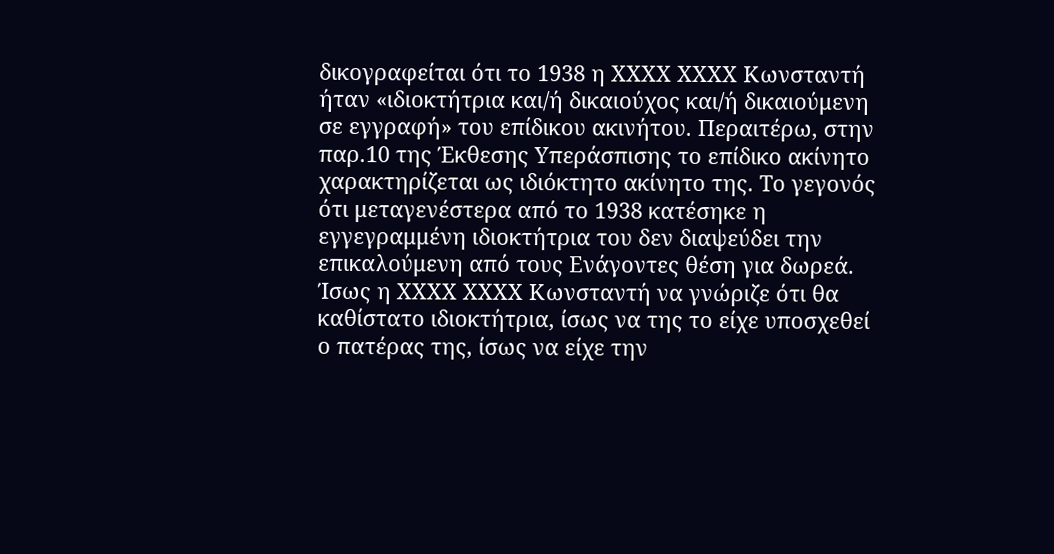δικογραφείται ότι το 1938 η ΧΧΧΧ ΧΧΧΧ Κωνσταντή ήταν «ιδιοκτήτρια και/ή δικαιούχος και/ή δικαιούμενη σε εγγραφή» του επίδικου ακινήτου. Περαιτέρω, στην παρ.10 της Έκθεσης Υπεράσπισης το επίδικο ακίνητο χαρακτηρίζεται ως ιδιόκτητο ακίνητο της. Το γεγονός ότι μεταγενέστερα από το 1938 κατέσηκε η εγγεγραμμένη ιδιοκτήτρια του δεν διαψεύδει την επικαλούμενη από τους Ενάγοντες θέση για δωρεά. Ίσως η ΧΧΧΧ ΧΧΧΧ Κωνσταντή να γνώριζε ότι θα καθίστατο ιδιοκτήτρια, ίσως να της το είχε υποσχεθεί ο πατέρας της, ίσως να είχε την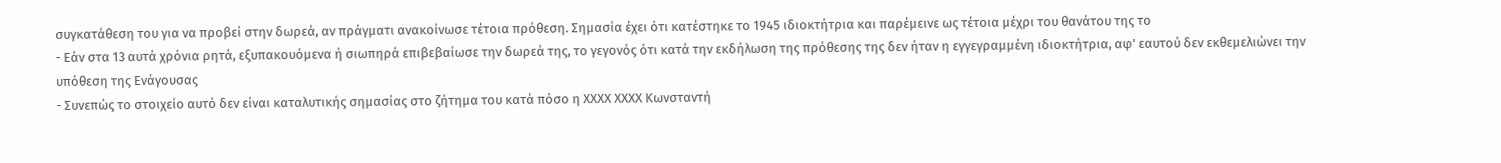συγκατάθεση του για να προβεί στην δωρεά, αν πράγματι ανακοίνωσε τέτοια πρόθεση. Σημασία έχει ότι κατέστηκε το 1945 ιδιοκτήτρια και παρέμεινε ως τέτοια μέχρι του θανάτου της το
- Εάν στα 13 αυτά χρόνια ρητά, εξυπακουόμενα ή σιωπηρά επιβεβαίωσε την δωρεά της, το γεγονός ότι κατά την εκδήλωση της πρόθεσης της δεν ήταν η εγγεγραμμένη ιδιοκτήτρια, αφ' εαυτού δεν εκθεμελιώνει την υπόθεση της Ενάγουσας
- Συνεπώς το στοιχείο αυτό δεν είναι καταλυτικής σημασίας στο ζήτημα του κατά πόσο η ΧΧΧΧ ΧΧΧΧ Κωνσταντή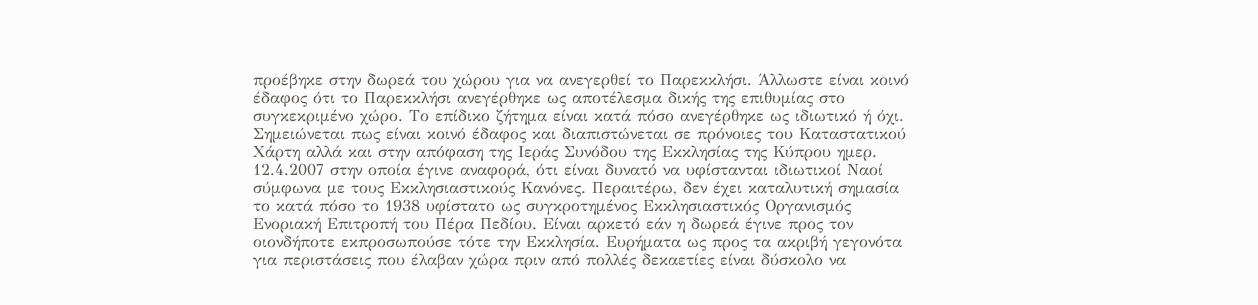προέβηκε στην δωρεά του χώρου για να ανεγερθεί το Παρεκκλήσι. Άλλωστε είναι κοινό έδαφος ότι το Παρεκκλήσι ανεγέρθηκε ως αποτέλεσμα δικής της επιθυμίας στο συγκεκριμένο χώρο. Το επίδικο ζήτημα είναι κατά πόσο ανεγέρθηκε ως ιδιωτικό ή όχι. Σημειώνεται πως είναι κοινό έδαφος και διαπιστώνεται σε πρόνοιες του Καταστατικού Χάρτη αλλά και στην απόφαση της Ιεράς Συνόδου της Εκκλησίας της Κύπρου ημερ. 12.4.2007 στην οποία έγινε αναφορά, ότι είναι δυνατό να υφίστανται ιδιωτικοί Ναοί σύμφωνα με τους Εκκλησιαστικούς Κανόνες. Περαιτέρω, δεν έχει καταλυτική σημασία το κατά πόσο το 1938 υφίστατο ως συγκροτημένος Εκκλησιαστικός Οργανισμός Ενοριακή Επιτροπή του Πέρα Πεδίου. Είναι αρκετό εάν η δωρεά έγινε προς τον οιονδήποτε εκπροσωπούσε τότε την Εκκλησία. Ευρήματα ως προς τα ακριβή γεγονότα για περιστάσεις που έλαβαν χώρα πριν από πολλές δεκαετίες είναι δύσκολο να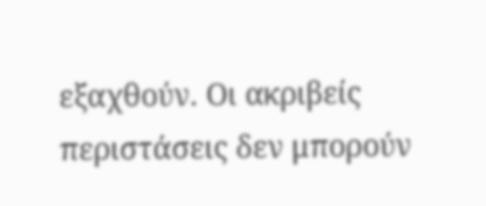εξαχθούν. Οι ακριβείς περιστάσεις δεν μπορούν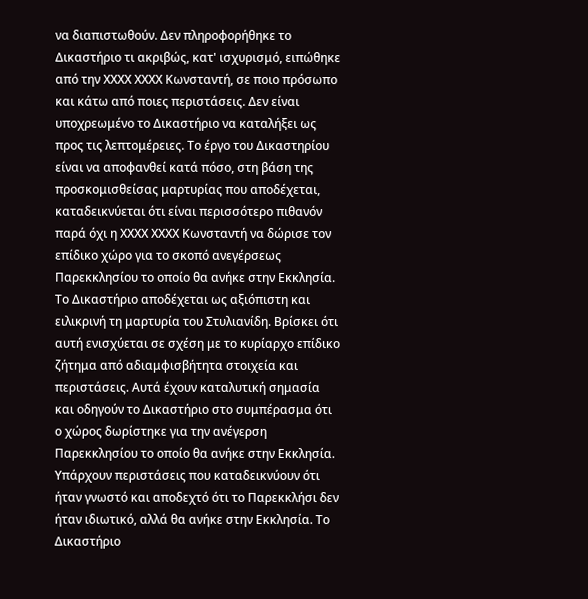να διαπιστωθούν. Δεν πληροφορήθηκε το Δικαστήριο τι ακριβώς, κατ' ισχυρισμό, ειπώθηκε από την ΧΧΧΧ ΧΧΧΧ Κωνσταντή, σε ποιο πρόσωπο και κάτω από ποιες περιστάσεις. Δεν είναι υποχρεωμένο το Δικαστήριο να καταλήξει ως προς τις λεπτομέρειες. Το έργο του Δικαστηρίου είναι να αποφανθεί κατά πόσο, στη βάση της προσκομισθείσας μαρτυρίας που αποδέχεται, καταδεικνύεται ότι είναι περισσότερο πιθανόν παρά όχι η ΧΧΧΧ ΧΧΧΧ Κωνσταντή να δώρισε τον επίδικο χώρο για το σκοπό ανεγέρσεως Παρεκκλησίου το οποίο θα ανήκε στην Εκκλησία. Το Δικαστήριο αποδέχεται ως αξιόπιστη και ειλικρινή τη μαρτυρία του Στυλιανίδη. Βρίσκει ότι αυτή ενισχύεται σε σχέση με το κυρίαρχο επίδικο ζήτημα από αδιαμφισβήτητα στοιχεία και περιστάσεις. Αυτά έχουν καταλυτική σημασία και οδηγούν το Δικαστήριο στο συμπέρασμα ότι ο χώρος δωρίστηκε για την ανέγερση Παρεκκλησίου το οποίο θα ανήκε στην Εκκλησία. Υπάρχουν περιστάσεις που καταδεικνύουν ότι ήταν γνωστό και αποδεχτό ότι το Παρεκκλήσι δεν ήταν ιδιωτικό, αλλά θα ανήκε στην Εκκλησία. Το Δικαστήριο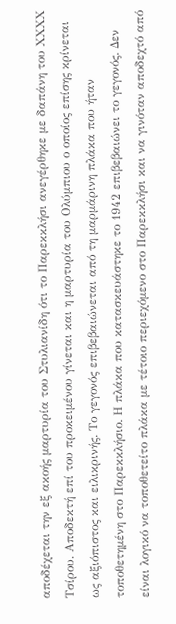αποδέχεται την εξ ακοής μαρτυρία του Στυλιανίδη ότι το Παρεκκλήσι ανεγέρθηκε με δαπάνη του ΧΧΧΧ Τσίρου. Αποδεκτή επί του προκειμένου γίνεται και η μαρτυρία του Ολύμπιου ο οποίος επίσης κρίνεται ως αξιόπιστος και ειλικρινής. Το γεγονός επιβεβαιώνεται από τη μαρμάρινη πλάκα που ήταν τοποθετημένη στο Παρεκκλήσιο. Η πλάκα που κατασκευάστηκε το 1942 επιβεβαιώνει το γεγονός. Δεν είναι λογικό να τοποθετείτο πλάκα με τέτοιο περιεχόμενο στο Παρεκκλήσι και να γινόταν αποδεχτό από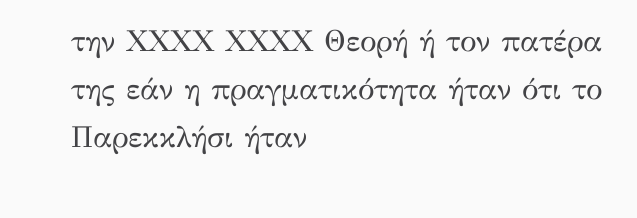την ΧΧΧΧ ΧΧΧΧ Θεορή ή τον πατέρα της εάν η πραγματικότητα ήταν ότι το Παρεκκλήσι ήταν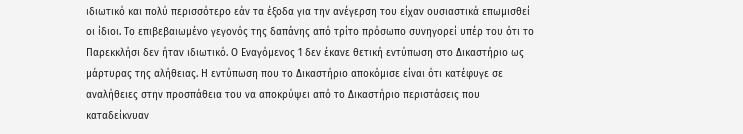ιδιωτικό και πολύ περισσότερο εάν τα έξοδα για την ανέγερση του είχαν ουσιαστικά επωμισθεί οι ίδιοι. Το επιβεβαιωμένο γεγονός της δαπάνης από τρίτο πρόσωπο συνηγορεί υπέρ του ότι το Παρεκκλήσι δεν ήταν ιδιωτικό. Ο Εναγόμενος 1 δεν έκανε θετική εντύπωση στο Δικαστήριο ως μάρτυρας της αλήθειας. Η εντύπωση που το Δικαστήριο αποκόμισε είναι ότι κατέφυγε σε αναλήθειες στην προσπάθεια του να αποκρύψει από το Δικαστήριο περιστάσεις που καταδείκνυαν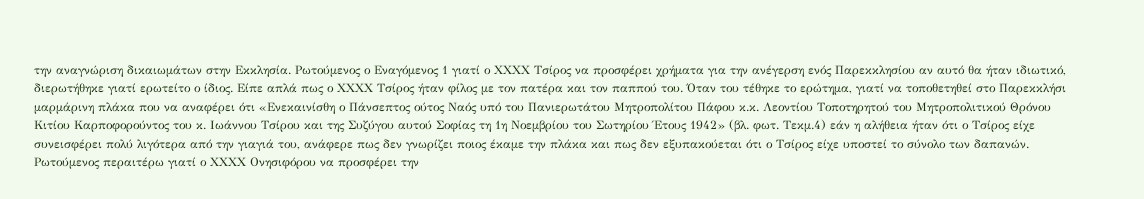την αναγνώριση δικαιωμάτων στην Εκκλησία. Ρωτούμενος ο Εναγόμενος 1 γιατί ο ΧΧΧΧ Τσίρος να προσφέρει χρήματα για την ανέγερση ενός Παρεκκλησίου αν αυτό θα ήταν ιδιωτικό, διερωτήθηκε γιατί ερωτείτο ο ίδιος. Είπε απλά πως ο ΧΧΧΧ Τσίρος ήταν φίλος με τον πατέρα και τον παππού του. Όταν του τέθηκε το ερώτημα, γιατί να τοποθετηθεί στο Παρεκκλήσι μαρμάρινη πλάκα που να αναφέρει ότι «Ενεκαινίσθη ο Πάνσεπτος ούτος Ναός υπό του Πανιερωτάτου Μητροπολίτου Πάφου κ.κ. Λεοντίου Τοποτηρητού του Μητροπολιτικού Θρόνου Κιτίου Καρποφορούντος του κ. Ιωάννου Τσίρου και της Συζύγου αυτού Σοφίας τη 1η Νοεμβρίου του Σωτηρίου Έτους 1942» (βλ. φωτ. Τεκμ.4) εάν η αλήθεια ήταν ότι ο Τσίρος είχε συνεισφέρει πολύ λιγότερα από την γιαγιά του, ανάφερε πως δεν γνωρίζει ποιος έκαμε την πλάκα και πως δεν εξυπακούεται ότι ο Τσίρος είχε υποστεί το σύνολο των δαπανών. Ρωτούμενος περαιτέρω γιατί ο ΧΧΧΧ Ονησιφόρου να προσφέρει την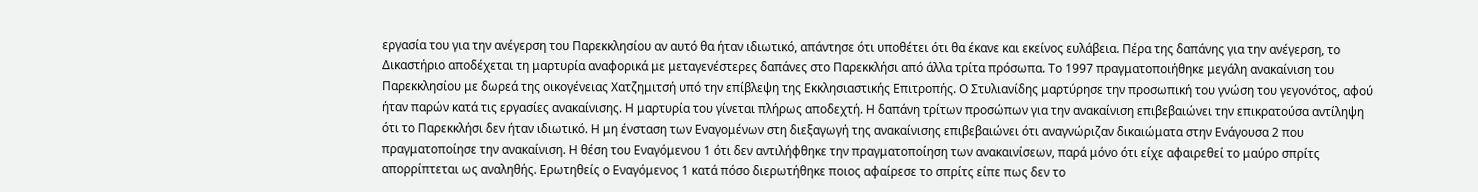εργασία του για την ανέγερση του Παρεκκλησίου αν αυτό θα ήταν ιδιωτικό, απάντησε ότι υποθέτει ότι θα έκανε και εκείνος ευλάβεια. Πέρα της δαπάνης για την ανέγερση, το Δικαστήριο αποδέχεται τη μαρτυρία αναφορικά με μεταγενέστερες δαπάνες στο Παρεκκλήσι από άλλα τρίτα πρόσωπα. Το 1997 πραγματοποιήθηκε μεγάλη ανακαίνιση του Παρεκκλησίου με δωρεά της οικογένειας Χατζημιτσή υπό την επίβλεψη της Εκκλησιαστικής Επιτροπής. Ο Στυλιανίδης μαρτύρησε την προσωπική του γνώση του γεγονότος, αφού ήταν παρών κατά τις εργασίες ανακαίνισης. Η μαρτυρία του γίνεται πλήρως αποδεχτή. Η δαπάνη τρίτων προσώπων για την ανακαίνιση επιβεβαιώνει την επικρατούσα αντίληψη ότι το Παρεκκλήσι δεν ήταν ιδιωτικό. Η μη ένσταση των Εναγομένων στη διεξαγωγή της ανακαίνισης επιβεβαιώνει ότι αναγνώριζαν δικαιώματα στην Ενάγουσα 2 που πραγματοποίησε την ανακαίνιση. Η θέση του Εναγόμενου 1 ότι δεν αντιλήφθηκε την πραγματοποίηση των ανακαινίσεων, παρά μόνο ότι είχε αφαιρεθεί το μαύρο σπρίτς απορρίπτεται ως αναληθής. Ερωτηθείς ο Εναγόμενος 1 κατά πόσο διερωτήθηκε ποιος αφαίρεσε το σπρίτς είπε πως δεν το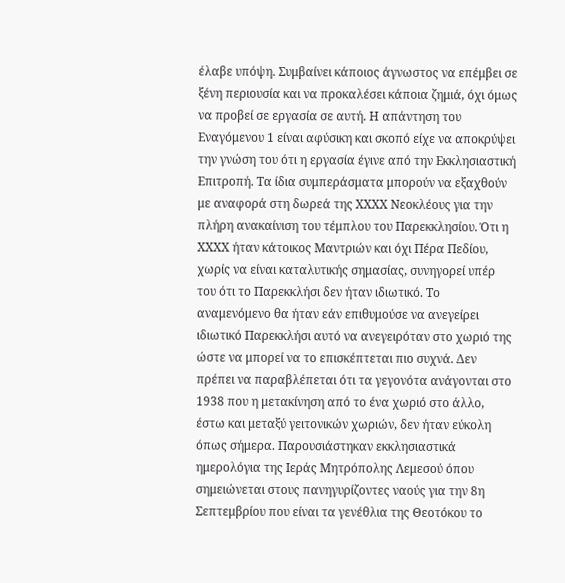έλαβε υπόψη. Συμβαίνει κάποιος άγνωστος να επέμβει σε ξένη περιουσία και να προκαλέσει κάποια ζημιά, όχι όμως να προβεί σε εργασία σε αυτή. Η απάντηση του Εναγόμενου 1 είναι αφύσικη και σκοπό είχε να αποκρύψει την γνώση του ότι η εργασία έγινε από την Εκκλησιαστική Επιτροπή. Τα ίδια συμπεράσματα μπορούν να εξαχθούν με αναφορά στη δωρεά της ΧΧΧΧ Νεοκλέους για την πλήρη ανακαίνιση του τέμπλου του Παρεκκλησίου. Ότι η ΧΧΧΧ ήταν κάτοικος Μαντριών και όχι Πέρα Πεδίου, χωρίς να είναι καταλυτικής σημασίας, συνηγορεί υπέρ του ότι το Παρεκκλήσι δεν ήταν ιδιωτικό. Το αναμενόμενο θα ήταν εάν επιθυμούσε να ανεγείρει ιδιωτικό Παρεκκλήσι αυτό να ανεγειρόταν στο χωριό της ώστε να μπορεί να το επισκέπτεται πιο συχνά. Δεν πρέπει να παραβλέπεται ότι τα γεγονότα ανάγονται στο 1938 που η μετακίνηση από το ένα χωριό στο άλλο, έστω και μεταξύ γειτονικών χωριών, δεν ήταν εύκολη όπως σήμερα. Παρουσιάστηκαν εκκλησιαστικά ημερολόγια της Ιεράς Μητρόπολης Λεμεσού όπου σημειώνεται στους πανηγυρίζοντες ναούς για την 8η Σεπτεμβρίου που είναι τα γενέθλια της Θεοτόκου το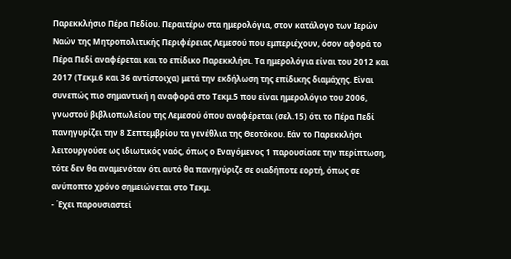Παρεκκλήσιο Πέρα Πεδίου. Περαιτέρω στα ημερολόγια, στον κατάλογο των Ιερών Ναών της Μητροπολιτικής Περιφέρειας Λεμεσού που εμπεριέχουν, όσον αφορά το Πέρα Πεδί αναφέρεται και το επίδικο Παρεκκλήσι. Τα ημερολόγια είναι του 2012 και 2017 (Τεκμ.6 και 36 αντίστοιχα) μετά την εκδήλωση της επίδικης διαμάχης. Είναι συνεπώς πιο σημαντική η αναφορά στο Τεκμ.5 που είναι ημερολόγιο του 2006, γνωστού βιβλιοπωλείου της Λεμεσού όπου αναφέρεται (σελ.15) ότι το Πέρα Πεδί πανηγυρίζει την 8 Σεπτεμβρίου τα γενέθλια της Θεοτόκου. Εάν το Παρεκκλήσι λειτουργούσε ως ιδιωτικός ναός, όπως ο Εναγόμενος 1 παρουσίασε την περίπτωση, τότε δεν θα αναμενόταν ότι αυτό θα πανηγύριζε σε οιαδήποτε εορτή, όπως σε ανύποπτο χρόνο σημειώνεται στο Τεκμ.
- Έχει παρουσιαστεί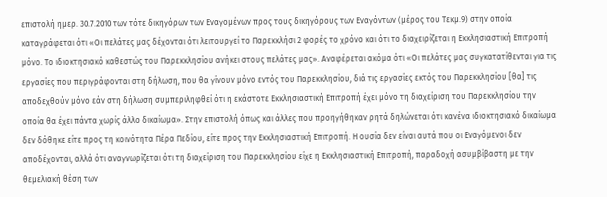επιστολή ημερ. 30.7.2010 των τότε δικηγόρων των Εναγομένων προς τους δικηγόρους των Εναγόντων (μέρος του Τεκμ.9) στην οποία καταγράφεται ότι «Οι πελάτες μας δέχονται ότι λειτουργεί το Παρεκκλήσι 2 φορές το χρόνο και ότι το διαχειρίζεται η Εκκλησιαστική Επιτροπή μόνο. Το ιδιοκτησιακό καθεστώς του Παρεκκλησίου ανήκει στους πελάτες μας». Αναφέρεται ακόμα ότι «Οι πελάτες μας συγκατατίθενται για τις εργασίες που περιγράφονται στη δήλωση, που θα γίνουν μόνο εντός του Παρεκκλησίου, διά τις εργασίες εκτός του Παρεκκλησίου [θα] τις αποδεχθούν μόνο εάν στη δήλωση συμπεριληφθεί ότι η εκάστοτε Εκκλησιαστική Επιτροπή έχει μόνο τη διαχείριση του Παρεκκλησίου την οποία θα έχει πάντα χωρίς άλλο δικαίωμα». Στην επιστολή όπως και άλλες που προηγήθηκαν ρητά δηλώνεται ότι κανένα ιδιοκτησιακό δικαίωμα δεν δόθηκε είτε προς τη κοινότητα Πέρα Πεδίου, είτε προς την Εκκλησιαστική Επιτροπή. Η ουσία δεν είναι αυτά που οι Εναγόμενοι δεν αποδέχονται, αλλά ότι αναγνωρίζεται ότι τη διαχείριση του Παρεκκλησίου είχε η Εκκλησιαστική Επιτροπή, παραδοχή ασυμβίβαστη με την θεμελιακή θέση των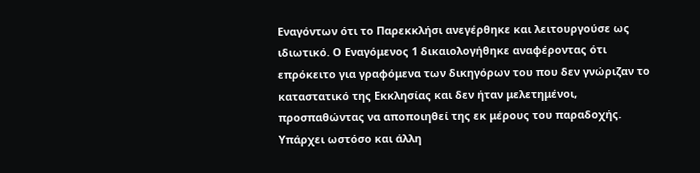Εναγόντων ότι το Παρεκκλήσι ανεγέρθηκε και λειτουργούσε ως ιδιωτικό. Ο Εναγόμενος 1 δικαιολογήθηκε αναφέροντας ότι επρόκειτο για γραφόμενα των δικηγόρων του που δεν γνώριζαν το καταστατικό της Εκκλησίας και δεν ήταν μελετημένοι, προσπαθώντας να αποποιηθεί της εκ μέρους του παραδοχής. Υπάρχει ωστόσο και άλλη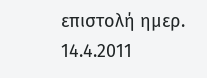επιστολή ημερ. 14.4.2011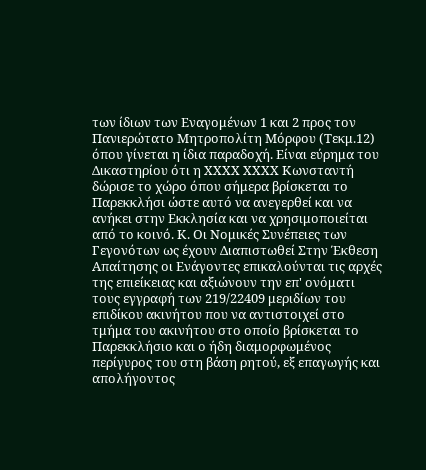των ίδιων των Εναγομένων 1 και 2 προς τον Πανιερώτατο Μητροπολίτη Μόρφου (Τεκμ.12) όπου γίνεται η ίδια παραδοχή. Είναι εύρημα του Δικαστηρίου ότι η ΧΧΧΧ ΧΧΧΧ Κωνσταντή δώρισε το χώρο όπου σήμερα βρίσκεται το Παρεκκλήσι ώστε αυτό να ανεγερθεί και να ανήκει στην Εκκλησία και να χρησιμοποιείται από το κοινό. Κ. Οι Νομικές Συνέπειες των Γεγονότων ως έχουν Διαπιστωθεί Στην Έκθεση Απαίτησης οι Ενάγοντες επικαλούνται τις αρχές της επιείκειας και αξιώνουν την επ' ονόματι τους εγγραφή των 219/22409 μεριδίων του επιδίκου ακινήτου που να αντιστοιχεί στο τμήμα του ακινήτου στο οποίο βρίσκεται το Παρεκκλήσιο και ο ήδη διαμορφωμένος περίγυρος του στη βάση ρητού, εξ επαγωγής και απολήγοντος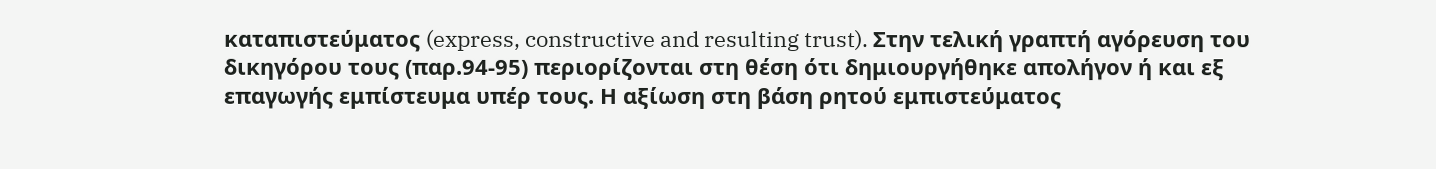καταπιστεύματος (express, constructive and resulting trust). Στην τελική γραπτή αγόρευση του δικηγόρου τους (παρ.94-95) περιορίζονται στη θέση ότι δημιουργήθηκε απολήγον ή και εξ επαγωγής εμπίστευμα υπέρ τους. Η αξίωση στη βάση ρητού εμπιστεύματος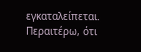εγκαταλείπεται. Περαιτέρω, ότι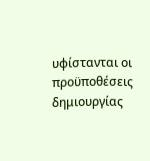υφίστανται οι προϋποθέσεις δημιουργίας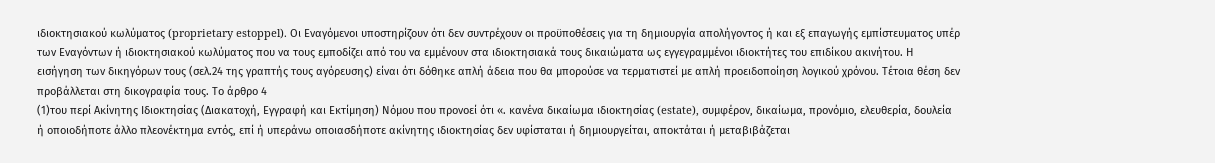ιδιοκτησιακού κωλύματος (proprietary estoppel). Οι Εναγόμενοι υποστηρίζουν ότι δεν συντρέχουν οι προϋποθέσεις για τη δημιουργία απολήγοντος ή και εξ επαγωγής εμπίστευματος υπέρ των Εναγόντων ή ιδιοκτησιακού κωλύματος που να τους εμποδίζει από του να εμμένουν στα ιδιοκτησιακά τους δικαιώματα ως εγγεγραμμένοι ιδιοκτήτες του επιδίκου ακινήτου. Η εισήγηση των δικηγόρων τους (σελ.24 της γραπτής τους αγόρευσης) είναι ότι δόθηκε απλή άδεια που θα μπορούσε να τερματιστεί με απλή προειδοποίηση λογικού χρόνου. Τέτοια θέση δεν προβάλλεται στη δικογραφία τους. Το άρθρο 4
(1)του περί Ακίνητης Ιδιοκτησίας (Διακατοχή, Εγγραφή και Εκτίµηση) Νόµου που προνοεί ότι «. κανένα δικαίωµα ιδιοκτησίας (estate), συµφέρον, δικαίωµα, προνόµιο, ελευθερία, δουλεία ή οποιοδήποτε άλλο πλεονέκτηµα εντός, επί ή υπεράνω οποιασδήποτε ακίνητης ιδιοκτησίας δεν υφίσταται ή δηµιουργείται, αποκτάται ή µεταβιβάζεται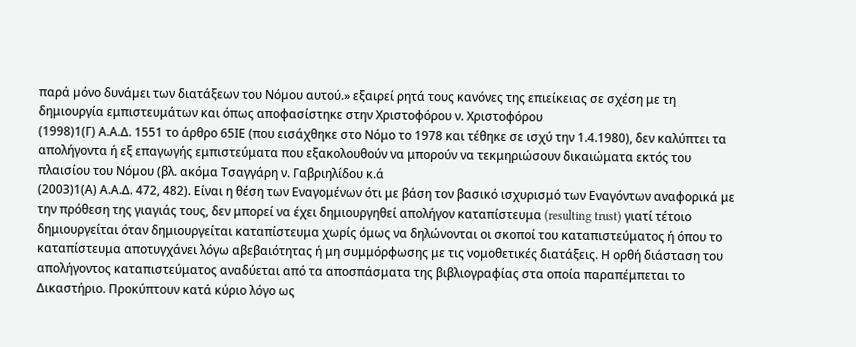παρά µόνο δυνάµει των διατάξεων του Νόµου αυτού.» εξαιρεί ρητά τους κανόνες της επιείκειας σε σχέση με τη δημιουργία εμπιστευμάτων και όπως αποφασίστηκε στην Χριστοφόρου ν. Χριστοφόρου
(1998)1(Γ) Α.Α.Δ. 1551 το άρθρο 65ΙΕ (που εισάχθηκε στο Νόμο το 1978 και τέθηκε σε ισχύ την 1.4.1980), δεν καλύπτει τα απολήγοντα ή εξ επαγωγής εμπιστεύματα που εξακολουθούν να μπορούν να τεκμηριώσουν δικαιώματα εκτός του πλαισίου του Νόµου (βλ. ακόμα Τσαγγάρη ν. Γαβριηλίδου κ.ά
(2003)1(Α) Α.Α.Δ. 472, 482). Είναι η θέση των Εναγομένων ότι με βάση τον βασικό ισχυρισμό των Εναγόντων αναφορικά με την πρόθεση της γιαγιάς τους, δεν μπορεί να έχει δημιουργηθεί απολήγον καταπίστευμα (resulting trust) γιατί τέτοιο δημιουργείται όταν δημιουργείται καταπίστευμα χωρίς όμως να δηλώνονται οι σκοποί του καταπιστεύματος ή όπου το καταπίστευμα αποτυγχάνει λόγω αβεβαιότητας ή μη συμμόρφωσης με τις νομοθετικές διατάξεις. Η ορθή διάσταση του απολήγοντος καταπιστεύματος αναδύεται από τα αποσπάσματα της βιβλιογραφίας στα οποία παραπέμπεται το Δικαστήριο. Προκύπτουν κατά κύριο λόγο ως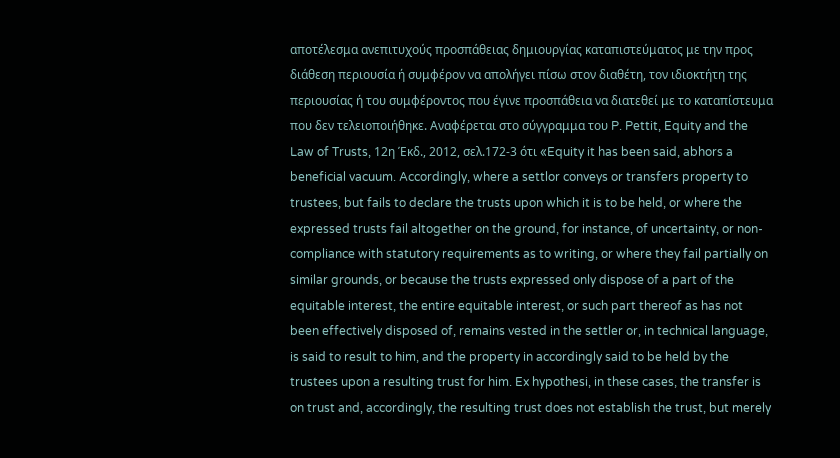αποτέλεσμα ανεπιτυχούς προσπάθειας δημιουργίας καταπιστεύματος με την προς διάθεση περιουσία ή συμφέρον να απολήγει πίσω στον διαθέτη, τον ιδιοκτήτη της περιουσίας ή του συμφέροντος που έγινε προσπάθεια να διατεθεί με το καταπίστευμα που δεν τελειοποιήθηκε. Αναφέρεται στο σύγγραμμα του P. Pettit, Equity and the Law of Trusts, 12η Έκδ., 2012, σελ.172-3 ότι «Equity it has been said, abhors a beneficial vacuum. Accordingly, where a settlor conveys or transfers property to trustees, but fails to declare the trusts upon which it is to be held, or where the expressed trusts fail altogether on the ground, for instance, of uncertainty, or non-compliance with statutory requirements as to writing, or where they fail partially on similar grounds, or because the trusts expressed only dispose of a part of the equitable interest, the entire equitable interest, or such part thereof as has not been effectively disposed of, remains vested in the settler or, in technical language, is said to result to him, and the property in accordingly said to be held by the trustees upon a resulting trust for him. Ex hypothesi, in these cases, the transfer is on trust and, accordingly, the resulting trust does not establish the trust, but merely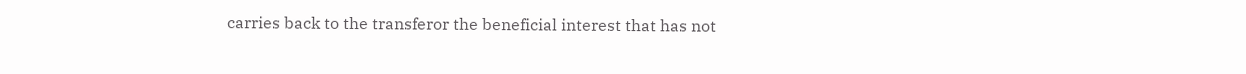carries back to the transferor the beneficial interest that has not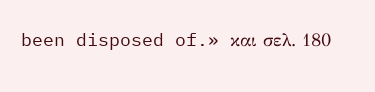been disposed of.» και σελ. 180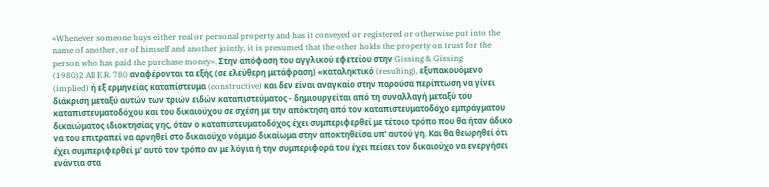«Whenever someone buys either real or personal property and has it conveyed or registered or otherwise put into the name of another, or of himself and another jointly, it is presumed that the other holds the property on trust for the person who has paid the purchase money». Στην απόφαση του αγγλικού εφετείου στην Gissing & Gissing
(1980)2 All E.R. 780 αναφέρονται τα εξής (σε ελεύθερη μετάφραση) «καταληκτικό (resulting), εξυπακουόμενο (implied) ή εξ ερμηνείας καταπίστευμα (constructive) και δεν είναι αναγκαίο στην παρούσα περίπτωση να γίνει διάκριση μεταξύ αυτών των τριών ειδών καταπιστεύματος - δημιουργείται από τη συναλλαγή μεταξύ του καταπιστευματοδόχου και του δικαιούχου σε σχέση με την απόκτηση από τον καταπιστευματοδόχο εμπράγματου δικαιώματος ιδιοκτησίας γης, όταν ο καταπιστευματοδόχος έχει συμπεριφερθεί με τέτοιο τρόπο που θα ήταν άδικο να του επιτραπεί να αρνηθεί στο δικαιούχο νόμιμο δικαίωμα στην αποκτηθείσα υπ' αυτού γη. Και θα θεωρηθεί ότι έχει συμπεριφερθεί μ' αυτό τον τρόπο αν με λόγια ή την συμπεριφορά του έχει πείσει τον δικαιούχο να ενεργήσει ενάντια στα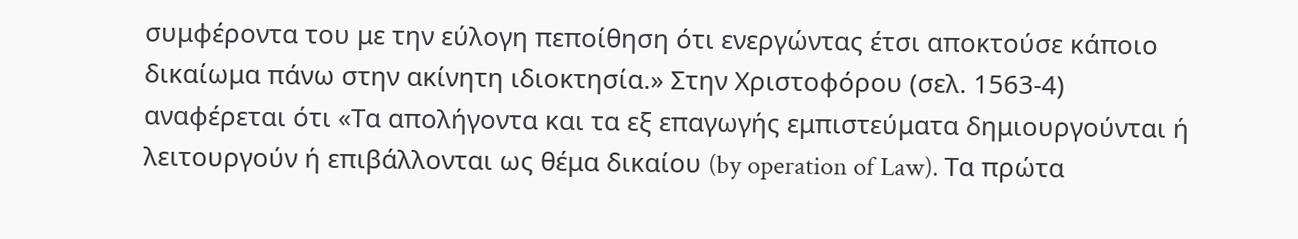συμφέροντα του με την εύλογη πεποίθηση ότι ενεργώντας έτσι αποκτούσε κάποιο δικαίωμα πάνω στην ακίνητη ιδιοκτησία.» Στην Χριστοφόρου (σελ. 1563-4) αναφέρεται ότι «Τα απολήγοντα και τα εξ επαγωγής εμπιστεύματα δημιουργούνται ή λειτουργούν ή επιβάλλονται ως θέμα δικαίου (by operation of Law). Τα πρώτα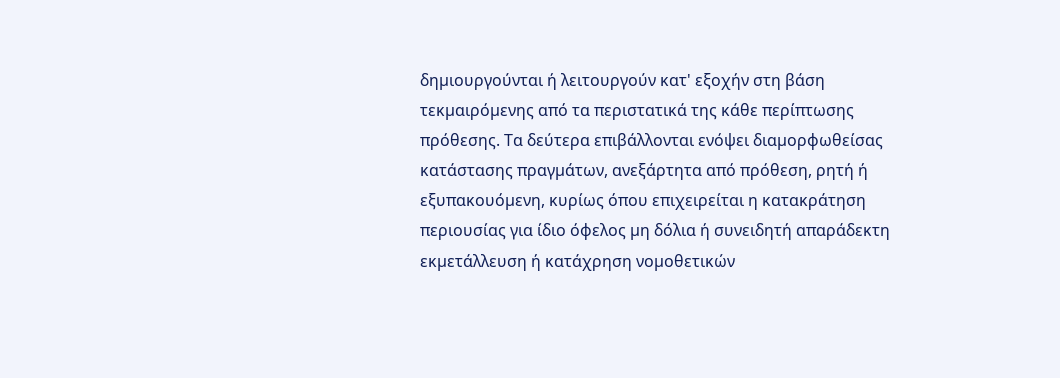δηµιουργούνται ή λειτουργούν κατ' εξοχήν στη βάση τεκµαιρόµενης από τα περιστατικά της κάθε περίπτωσης πρόθεσης. Τα δεύτερα επιβάλλονται ενόψει διαµορφωθείσας κατάστασης πραγµάτων, ανεξάρτητα από πρόθεση, ρητή ή εξυπακουόµενη, κυρίως όπου επιχειρείται η κατακράτηση περιουσίας για ίδιο όφελος µη δόλια ή συνειδητή απαράδεκτη εκµετάλλευση ή κατάχρηση νοµοθετικών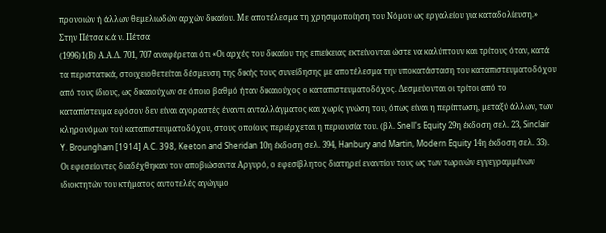προνοιών ή άλλων θεµελιωδών αρχών δικαίου. Με αποτέλεσµα τη χρησιµοποίηση του Νόµου ως εργαλείου για καταδολίευση.» Στην Πέτσα κ.ά ν. Πέτσα
(1996)1(Β) Α.Α.Δ. 701, 707 αναφέρεται ότι «Οι αρχές του δικαίου της επιείκειας εκτείνονται ώστε να καλύπτουν και τρίτους όταν, κατά τα περιστατικά, στοιχειοθετείται δέσµευση της δικής τους συνείδησης µε αποτέλεσµα την υποκατάσταση του καταπιστευµατοδόχου από τους ίδιους, ως δικαιούχων σε όποιο βαθµό ήταν δικαιούχος ο καταπιστευµατοδόχος. Δεσµεύονται οι τρίτοι από το καταπίστευµα εφόσον δεν είναι αγοραστές έναντι ανταλλάγµατος και χωρίς γνώση του, όπως είναι η περίπτωση, µεταξύ άλλων, των κληρονόµων τού καταπιστευµατοδόχου, στους οποίους περιέρχεται η περιουσία του. (βλ. Snell's Equity 29η έκδοση σελ. 23, Sinclair Y. Broungham [1914] A.C. 398, Keeton and Sheridan 10η έκδοση σελ. 394, Hanbury and Martin, Modern Equity 14η έκδοση σελ. 33). Οι εφεσείοντες διαδέχθηκαν τον αποβιώσαντα Αργυρό, ο εφεσίβλητος διατηρεί εναντίον τους ως των τωρινών εγγεγραµµένων ιδιοκτητών του κτήµατος αυτοτελές αγώγιµο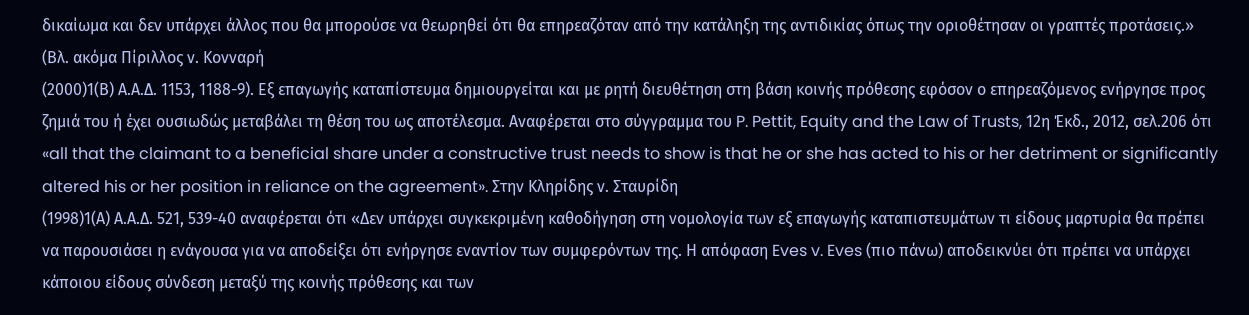δικαίωµα και δεν υπάρχει άλλος που θα µπορούσε να θεωρηθεί ότι θα επηρεαζόταν από την κατάληξη της αντιδικίας όπως την οριοθέτησαν οι γραπτές προτάσεις.» (Βλ. ακόμα Πίριλλος ν. Κονναρή
(2000)1(Β) Α.Α.Δ. 1153, 1188-9). Εξ επαγωγής καταπίστευμα δημιουργείται και με ρητή διευθέτηση στη βάση κοινής πρόθεσης εφόσον ο επηρεαζόμενος ενήργησε προς ζημιά του ή έχει ουσιωδώς μεταβάλει τη θέση του ως αποτέλεσμα. Αναφέρεται στο σύγγραμμα του P. Pettit, Equity and the Law of Trusts, 12η Έκδ., 2012, σελ.206 ότι «all that the claimant to a beneficial share under a constructive trust needs to show is that he or she has acted to his or her detriment or significantly altered his or her position in reliance on the agreement». Στην Κληρίδης ν. Σταυρίδη
(1998)1(Α) Α.Α.Δ. 521, 539-40 αναφέρεται ότι «Δεν υπάρχει συγκεκριμένη καθοδήγηση στη νοµολογία των εξ επαγωγής καταπιστευµάτων τι είδους µαρτυρία θα πρέπει να παρουσιάσει η ενάγουσα για να αποδείξει ότι ενήργησε εναντίον των συµφερόντων της. Η απόφαση Eves v. Eves (πιο πάνω) αποδεικνύει ότι πρέπει να υπάρχει κάποιου είδους σύνδεση µεταξύ της κοινής πρόθεσης και των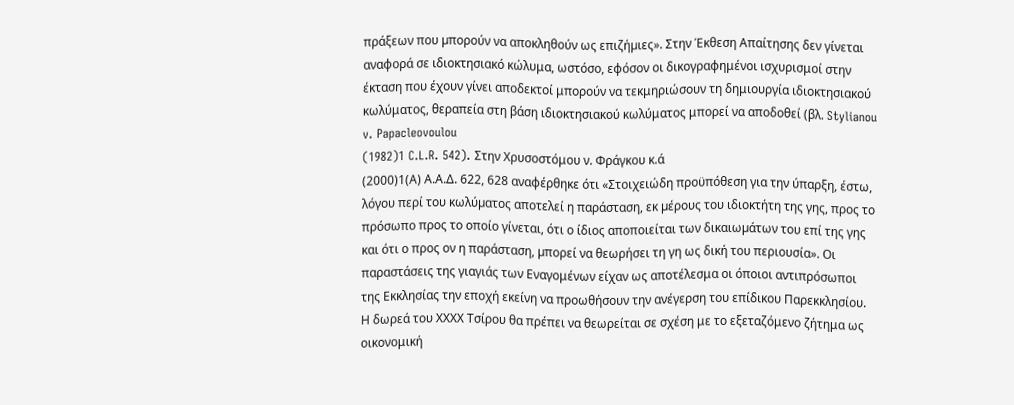πράξεων που µπορούν να αποκληθούν ως επιζήµιες». Στην Έκθεση Απαίτησης δεν γίνεται αναφορά σε ιδιοκτησιακό κώλυμα, ωστόσο, εφόσον οι δικογραφημένοι ισχυρισμοί στην έκταση που έχουν γίνει αποδεκτοί μπορούν να τεκμηριώσουν τη δημιουργία ιδιοκτησιακού κωλύματος, θεραπεία στη βάση ιδιοκτησιακού κωλύματος μπορεί να αποδοθεί (βλ. Stylianou v. Papacleovoulou
(1982)1 C.L.R. 542). Στην Χρυσοστόμου ν. Φράγκου κ.ά
(2000)1(Α) Α.Α.Δ. 622, 628 αναφέρθηκε ότι «Στοιχειώδη προϋπόθεση για την ύπαρξη, έστω, λόγου περί του κωλύµατος αποτελεί η παράσταση, εκ µέρους του ιδιοκτήτη της γης, προς το πρόσωπο προς το οποίο γίνεται, ότι ο ίδιος αποποιείται των δικαιωµάτων του επί της γης και ότι ο προς ον η παράσταση, µπορεί να θεωρήσει τη γη ως δική του περιουσία». Οι παραστάσεις της γιαγιάς των Εναγομένων είχαν ως αποτέλεσμα οι όποιοι αντιπρόσωποι της Εκκλησίας την εποχή εκείνη να προωθήσουν την ανέγερση του επίδικου Παρεκκλησίου. Η δωρεά του ΧΧΧΧ Τσίρου θα πρέπει να θεωρείται σε σχέση με το εξεταζόμενο ζήτημα ως οικονομική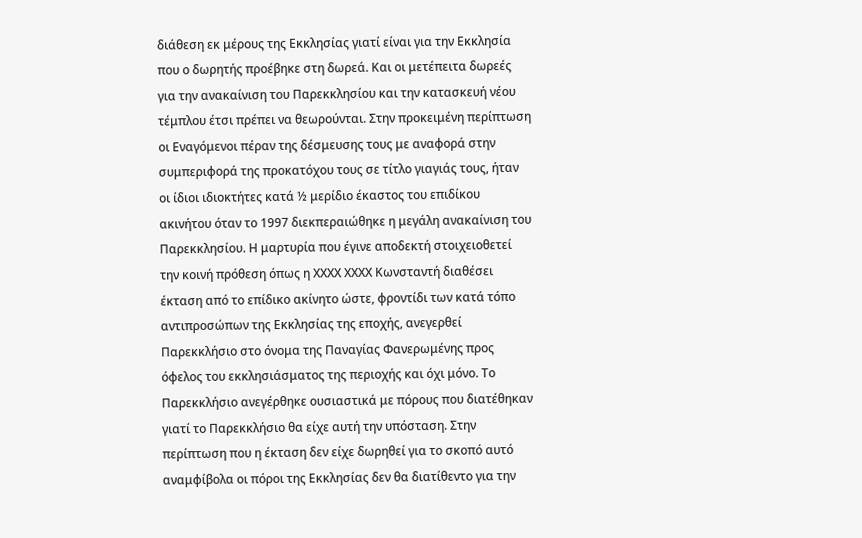διάθεση εκ μέρους της Εκκλησίας γιατί είναι για την Εκκλησία που ο δωρητής προέβηκε στη δωρεά. Και οι μετέπειτα δωρεές για την ανακαίνιση του Παρεκκλησίου και την κατασκευή νέου τέμπλου έτσι πρέπει να θεωρούνται. Στην προκειμένη περίπτωση οι Εναγόμενοι πέραν της δέσμευσης τους με αναφορά στην συμπεριφορά της προκατόχου τους σε τίτλο γιαγιάς τους, ήταν οι ίδιοι ιδιοκτήτες κατά ½ μερίδιο έκαστος του επιδίκου ακινήτου όταν το 1997 διεκπεραιώθηκε η μεγάλη ανακαίνιση του Παρεκκλησίου. Η μαρτυρία που έγινε αποδεκτή στοιχειοθετεί την κοινή πρόθεση όπως η ΧΧΧΧ ΧΧΧΧ Κωνσταντή διαθέσει έκταση από το επίδικο ακίνητο ώστε, φροντίδι των κατά τόπο αντιπροσώπων της Εκκλησίας της εποχής, ανεγερθεί Παρεκκλήσιο στο όνομα της Παναγίας Φανερωμένης προς όφελος του εκκλησιάσματος της περιοχής και όχι μόνο. Το Παρεκκλήσιο ανεγέρθηκε ουσιαστικά με πόρους που διατέθηκαν γιατί το Παρεκκλήσιο θα είχε αυτή την υπόσταση. Στην περίπτωση που η έκταση δεν είχε δωρηθεί για το σκοπό αυτό αναμφίβολα οι πόροι της Εκκλησίας δεν θα διατίθεντο για την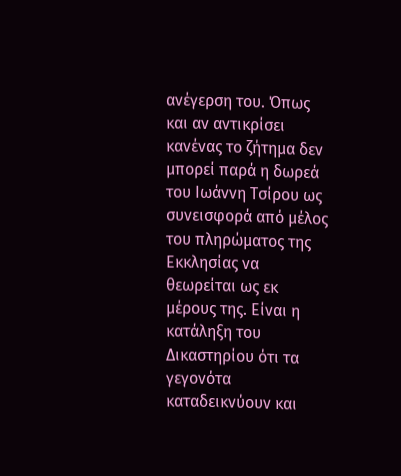ανέγερση του. Όπως και αν αντικρίσει κανένας το ζήτημα δεν μπορεί παρά η δωρεά του Ιωάννη Τσίρου ως συνεισφορά από μέλος του πληρώματος της Εκκλησίας να θεωρείται ως εκ μέρους της. Είναι η κατάληξη του Δικαστηρίου ότι τα γεγονότα καταδεικνύουν και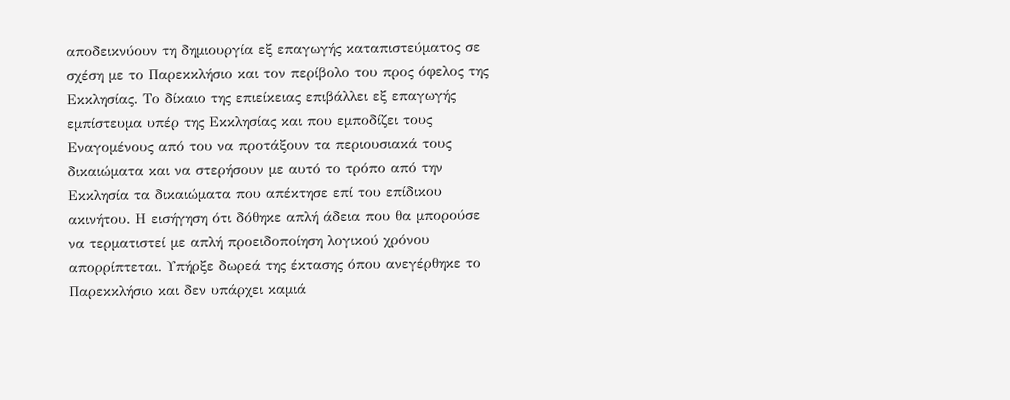αποδεικνύουν τη δημιουργία εξ επαγωγής καταπιστεύματος σε σχέση με το Παρεκκλήσιο και τον περίβολο του προς όφελος της Εκκλησίας. Το δίκαιο της επιείκειας επιβάλλει εξ επαγωγής εμπίστευμα υπέρ της Εκκλησίας και που εμποδίζει τους Εναγομένους από του να προτάξουν τα περιουσιακά τους δικαιώματα και να στερήσουν με αυτό το τρόπο από την Εκκλησία τα δικαιώματα που απέκτησε επί του επίδικου ακινήτου. Η εισήγηση ότι δόθηκε απλή άδεια που θα μπορούσε να τερματιστεί με απλή προειδοποίηση λογικού χρόνου απορρίπτεται. Υπήρξε δωρεά της έκτασης όπου ανεγέρθηκε το Παρεκκλήσιο και δεν υπάρχει καμιά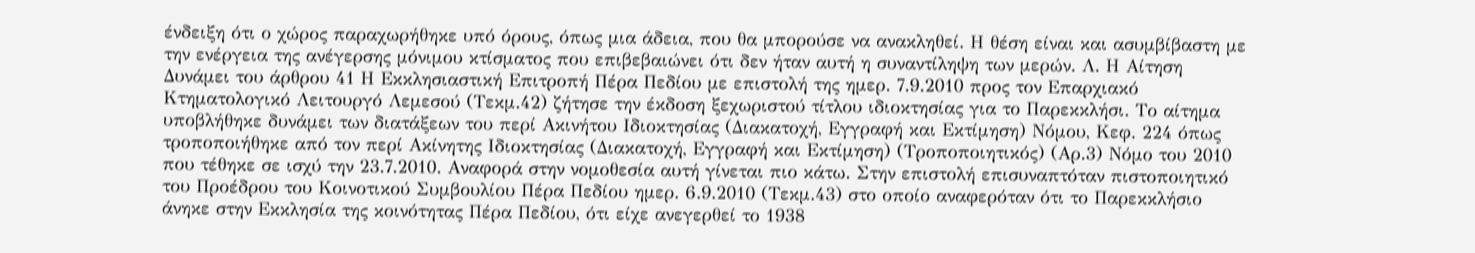ένδειξη ότι ο χώρος παραχωρήθηκε υπό όρους, όπως μια άδεια, που θα μπορούσε να ανακληθεί. Η θέση είναι και ασυμβίβαστη με την ενέργεια της ανέγερσης μόνιμου κτίσματος που επιβεβαιώνει ότι δεν ήταν αυτή η συναντίληψη των μερών. Λ. Η Αίτηση Δυνάμει του άρθρου 41 Η Εκκλησιαστική Επιτροπή Πέρα Πεδίου με επιστολή της ημερ. 7.9.2010 προς τον Επαρχιακό Κτηματολογικό Λειτουργό Λεμεσού (Τεκμ.42) ζήτησε την έκδοση ξεχωριστού τίτλου ιδιοκτησίας για το Παρεκκλήσι. Το αίτημα υποβλήθηκε δυνάμει των διατάξεων του περί Ακινήτου Ιδιοκτησίας (Διακατοχή, Εγγραφή και Εκτίμηση) Νόμου, Κεφ. 224 όπως τροποποιήθηκε από τον περί Ακίνητης Ιδιοκτησίας (Διακατοχή, Εγγραφή και Εκτίμηση) (Τροποποιητικός) (Αρ.3) Νόμο του 2010 που τέθηκε σε ισχύ την 23.7.2010. Αναφορά στην νομοθεσία αυτή γίνεται πιο κάτω. Στην επιστολή επισυναπτόταν πιστοποιητικό του Προέδρου του Κοινοτικού Συμβουλίου Πέρα Πεδίου ημερ. 6.9.2010 (Τεκμ.43) στο οποίο αναφερόταν ότι το Παρεκκλήσιο άνηκε στην Εκκλησία της κοινότητας Πέρα Πεδίου, ότι είχε ανεγερθεί το 1938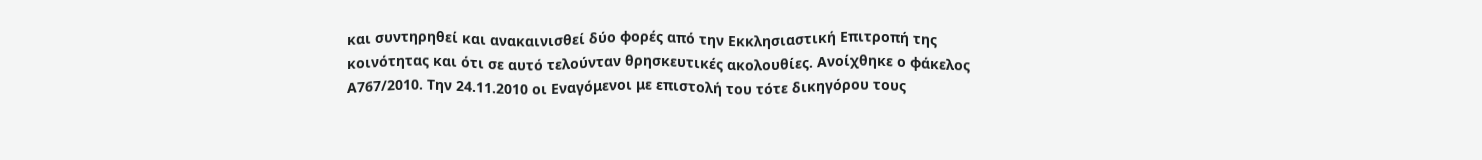και συντηρηθεί και ανακαινισθεί δύο φορές από την Εκκλησιαστική Επιτροπή της κοινότητας και ότι σε αυτό τελούνταν θρησκευτικές ακολουθίες. Ανοίχθηκε ο φάκελος Α767/2010. Την 24.11.2010 οι Εναγόμενοι με επιστολή του τότε δικηγόρου τους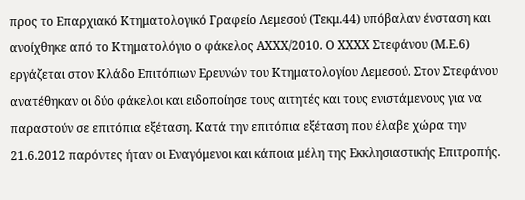προς το Επαρχιακό Κτηματολογικό Γραφείο Λεμεσού (Τεκμ.44) υπόβαλαν ένσταση και ανοίχθηκε από το Κτηματολόγιο ο φάκελος ΑΧΧΧ/2010. Ο ΧΧΧΧ Στεφάνου (Μ.Ε.6) εργάζεται στον Κλάδο Επιτόπιων Ερευνών του Κτηματολογίου Λεμεσού. Στον Στεφάνου ανατέθηκαν οι δύο φάκελοι και ειδοποίησε τους αιτητές και τους ενιστάμενους για να παραστούν σε επιτόπια εξέταση. Κατά την επιτόπια εξέταση που έλαβε χώρα την 21.6.2012 παρόντες ήταν οι Εναγόμενοι και κάποια μέλη της Εκκλησιαστικής Επιτροπής.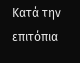Κατά την επιτόπια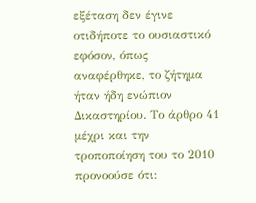εξέταση δεν έγινε οτιδήποτε το ουσιαστικό εφόσον, όπως αναφέρθηκε, το ζήτημα ήταν ήδη ενώπιον Δικαστηρίου. Το άρθρο 41 μέχρι και την τροποποίηση του το 2010 προνοούσε ότι: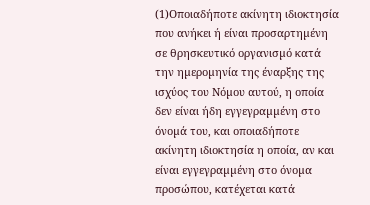(1)Οποιαδήποτε ακίνητη ιδιοκτησία που ανήκει ή είναι προσαρτηµένη σε θρησκευτικό οργανισµό κατά την ηµεροµηνία της έναρξης της ισχύος του Νόµου αυτού, η οποία δεν είναι ήδη εγγεγραµµένη στο όνοµά του, και οποιαδήποτε ακίνητη ιδιοκτησία η οποία, αν και είναι εγγεγραµµένη στο όνοµα προσώπου, κατέχεται κατά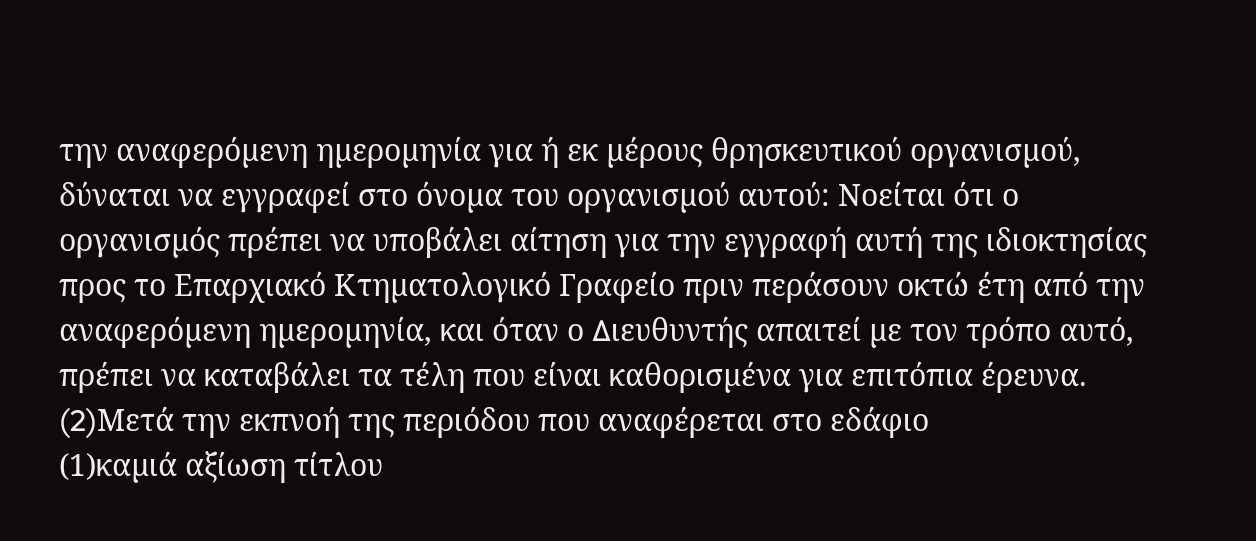την αναφερόµενη ηµεροµηνία για ή εκ µέρους θρησκευτικού οργανισµού, δύναται να εγγραφεί στο όνοµα του οργανισµού αυτού: Νοείται ότι ο οργανισµός πρέπει να υποβάλει αίτηση για την εγγραφή αυτή της ιδιοκτησίας προς το Επαρχιακό Κτηµατολογικό Γραφείο πριν περάσουν οκτώ έτη από την αναφερόµενη ηµεροµηνία, και όταν ο ∆ιευθυντής απαιτεί µε τον τρόπο αυτό, πρέπει να καταβάλει τα τέλη που είναι καθορισµένα για επιτόπια έρευνα.
(2)Mετά την εκπνοή της περιόδου που αναφέρεται στο εδάφιο
(1)καµιά αξίωση τίτλου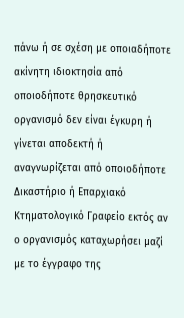πάνω ή σε σχέση µε οποιαδήποτε ακίνητη ιδιοκτησία από οποιοδήποτε θρησκευτικό οργανισµό δεν είναι έγκυρη ή γίνεται αποδεκτή ή αναγνωρίζεται από οποιοδήποτε ∆ικαστήριο ή Επαρχιακό Κτηµατολογικό Γραφείο εκτός αν ο οργανισµός καταχωρήσει µαζί µε το έγγραφο της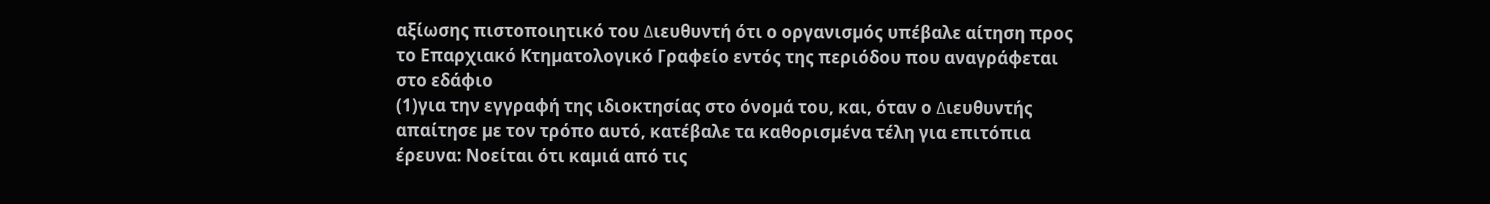αξίωσης πιστοποιητικό του ∆ιευθυντή ότι ο οργανισµός υπέβαλε αίτηση προς το Επαρχιακό Κτηµατολογικό Γραφείο εντός της περιόδου που αναγράφεται στο εδάφιο
(1)για την εγγραφή της ιδιοκτησίας στο όνοµά του, και, όταν ο ∆ιευθυντής απαίτησε µε τον τρόπο αυτό, κατέβαλε τα καθορισµένα τέλη για επιτόπια έρευνα: Νοείται ότι καµιά από τις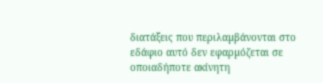διατάξεις που περιλαµβάνονται στο εδάφιο αυτό δεν εφαρµόζεται σε οποιαδήποτε ακίνητη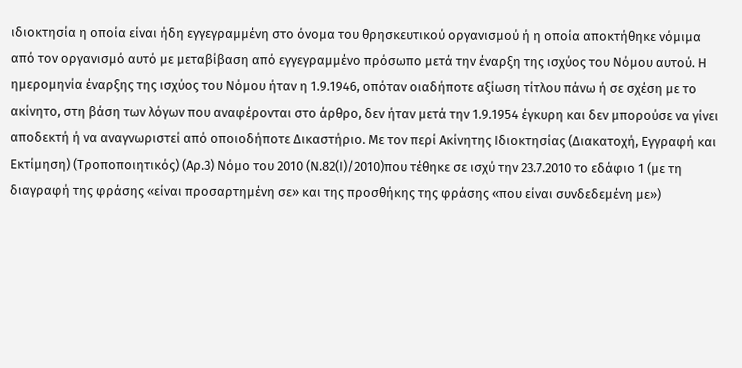ιδιοκτησία η οποία είναι ήδη εγγεγραµµένη στο όνοµα του θρησκευτικού οργανισµού ή η οποία αποκτήθηκε νόµιµα από τον οργανισµό αυτό µε µεταβίβαση από εγγεγραµµένο πρόσωπο µετά την έναρξη της ισχύος του Νόµου αυτού. Η ημερομηνία έναρξης της ισχύος του Νόμου ήταν η 1.9.1946, οπόταν οιαδήποτε αξίωση τίτλου πάνω ή σε σχέση με το ακίνητο, στη βάση των λόγων που αναφέρονται στο άρθρο, δεν ήταν μετά την 1.9.1954 έγκυρη και δεν μπορούσε να γίνει αποδεκτή ή να αναγνωριστεί από οποιοδήποτε Δικαστήριο. Με τον περί Ακίνητης Ιδιοκτησίας (Διακατοχή, Εγγραφή και Εκτίμηση) (Τροποποιητικός) (Αρ.3) Νόμο του 2010 (Ν.82(Ι)/2010)που τέθηκε σε ισχύ την 23.7.2010 το εδάφιο 1 (με τη διαγραφή της φράσης «είναι προσαρτημένη σε» και της προσθήκης της φράσης «που είναι συνδεδεμένη με»)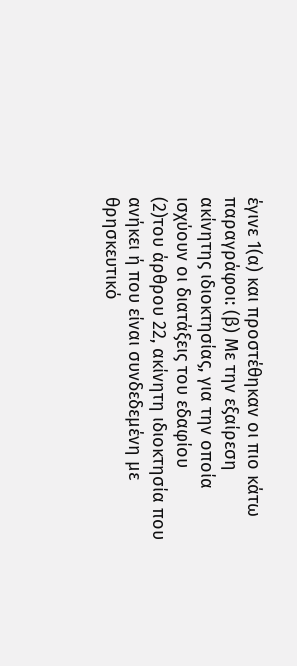έγινε 1(α) και προστέθηκαν οι πιο κάτω παραγράφοι: (β) Με την εξαίρεση ακίνητης ιδιοκτησίας, για την οποία ισχύουν οι διατάξεις του εδαφίου
(2)του άρθρου 22, ακίνητη ιδιοκτησία που ανήκει ή που είναι συνδεδεµένη µε θρησκευτικό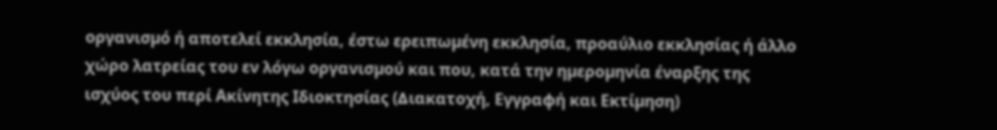οργανισµό ή αποτελεί εκκλησία, έστω ερειπωµένη εκκλησία, προαύλιο εκκλησίας ή άλλο χώρο λατρείας του εν λόγω οργανισµού και που, κατά την ηµεροµηνία έναρξης της ισχύος του περί Ακίνητης Ιδιοκτησίας (∆ιακατοχή, Εγγραφή και Εκτίµηση)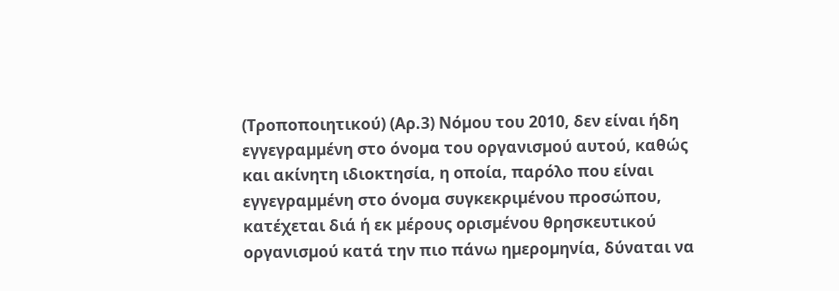(Τροποποιητικού) (Αρ.3) Νόµου του 2010, δεν είναι ήδη εγγεγραµµένη στο όνοµα του οργανισµού αυτού, καθώς και ακίνητη ιδιοκτησία, η οποία, παρόλο που είναι εγγεγραµµένη στο όνοµα συγκεκριµένου προσώπου, κατέχεται διά ή εκ µέρους ορισµένου θρησκευτικού οργανισµού κατά την πιο πάνω ηµεροµηνία, δύναται να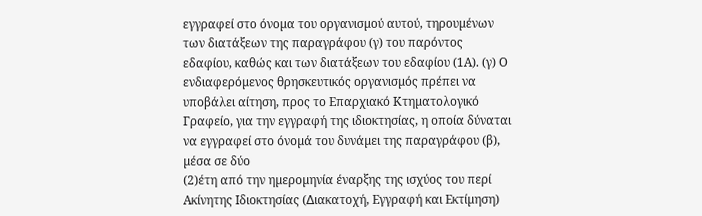εγγραφεί στο όνοµα του οργανισµού αυτού, τηρουµένων των διατάξεων της παραγράφου (γ) του παρόντος εδαφίου, καθώς και των διατάξεων του εδαφίου (1Α). (γ) Ο ενδιαφερόµενος θρησκευτικός οργανισµός πρέπει να υποβάλει αίτηση, προς το Επαρχιακό Κτηµατολογικό Γραφείο, για την εγγραφή της ιδιοκτησίας, η οποία δύναται να εγγραφεί στο όνοµά του δυνάµει της παραγράφου (β), µέσα σε δύο
(2)έτη από την ηµεροµηνία έναρξης της ισχύος του περί Ακίνητης Ιδιοκτησίας (∆ιακατοχή, Εγγραφή και Εκτίµηση)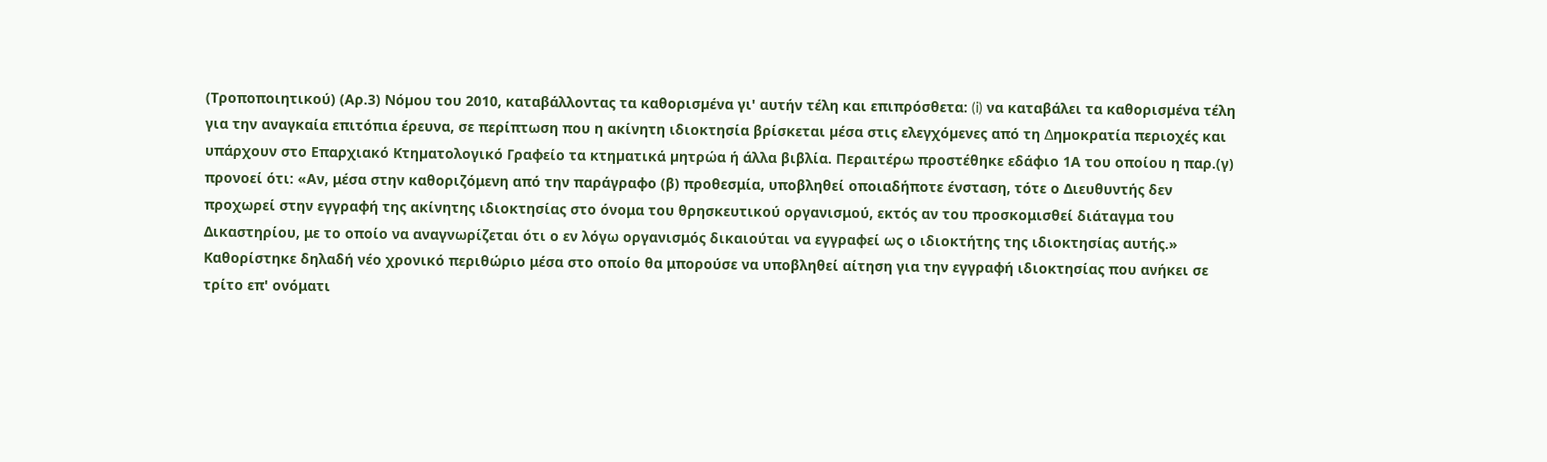(Τροποποιητικού) (Αρ.3) Νόµου του 2010, καταβάλλοντας τα καθορισµένα γι' αυτήν τέλη και επιπρόσθετα: (i) να καταβάλει τα καθορισµένα τέλη για την αναγκαία επιτόπια έρευνα, σε περίπτωση που η ακίνητη ιδιοκτησία βρίσκεται µέσα στις ελεγχόµενες από τη ∆ηµοκρατία περιοχές και υπάρχουν στο Επαρχιακό Κτηµατολογικό Γραφείο τα κτηµατικά µητρώα ή άλλα βιβλία. Περαιτέρω προστέθηκε εδάφιο 1Α του οποίου η παρ.(γ) προνοεί ότι: «Αν, μέσα στην καθοριζόμενη από την παράγραφο (β) προθεσμία, υποβληθεί οποιαδήποτε ένσταση, τότε ο Διευθυντής δεν προχωρεί στην εγγραφή της ακίνητης ιδιοκτησίας στο όνομα του θρησκευτικού οργανισμού, εκτός αν του προσκομισθεί διάταγμα του Δικαστηρίου, με το οποίο να αναγνωρίζεται ότι ο εν λόγω οργανισμός δικαιούται να εγγραφεί ως ο ιδιοκτήτης της ιδιοκτησίας αυτής.» Καθορίστηκε δηλαδή νέο χρονικό περιθώριο μέσα στο οποίο θα μπορούσε να υποβληθεί αίτηση για την εγγραφή ιδιοκτησίας που ανήκει σε τρίτο επ' ονόματι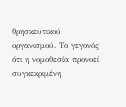θρησκευτικού οργανισμού. Το γεγονός ότι η νομοθεσία προνοεί συγκεκριμένη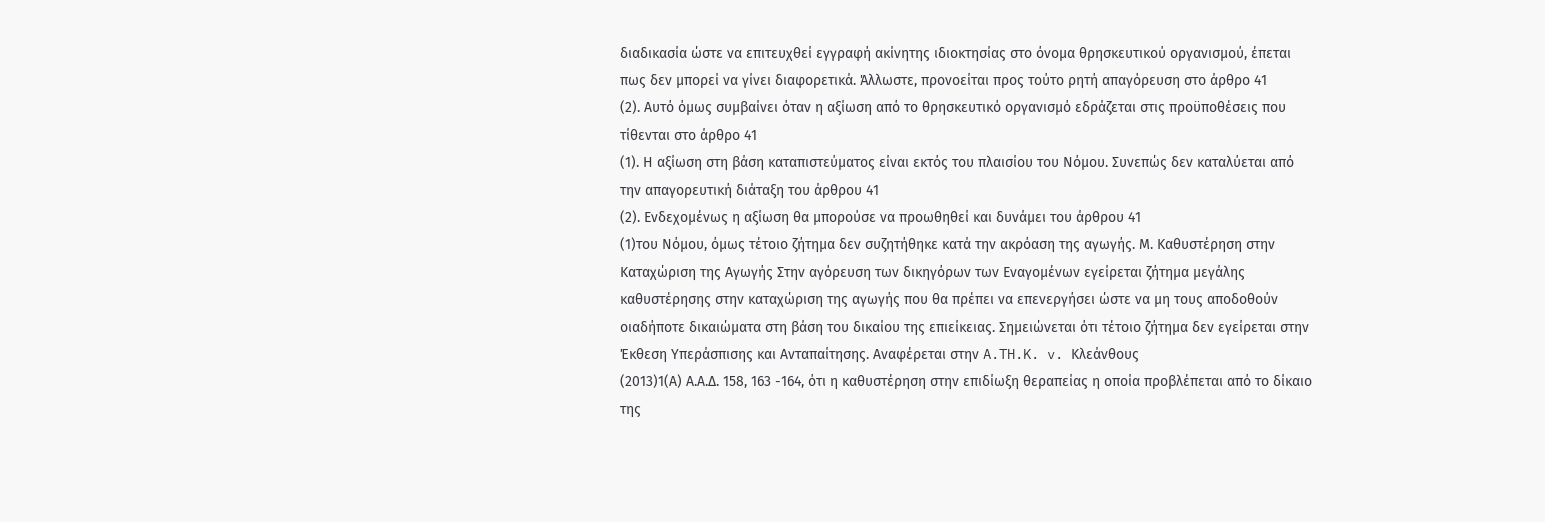διαδικασία ώστε να επιτευχθεί εγγραφή ακίνητης ιδιοκτησίας στο όνομα θρησκευτικού οργανισμού, έπεται πως δεν μπορεί να γίνει διαφορετικά. Άλλωστε, προνοείται προς τούτο ρητή απαγόρευση στο άρθρο 41
(2). Αυτό όμως συμβαίνει όταν η αξίωση από το θρησκευτικό οργανισμό εδράζεται στις προϋποθέσεις που τίθενται στο άρθρο 41
(1). Η αξίωση στη βάση καταπιστεύματος είναι εκτός του πλαισίου του Νόμου. Συνεπώς δεν καταλύεται από την απαγορευτική διάταξη του άρθρου 41
(2). Ενδεχομένως η αξίωση θα μπορούσε να προωθηθεί και δυνάμει του άρθρου 41
(1)του Νόμου, όμως τέτοιο ζήτημα δεν συζητήθηκε κατά την ακρόαση της αγωγής. Μ. Καθυστέρηση στην Καταχώριση της Αγωγής Στην αγόρευση των δικηγόρων των Εναγομένων εγείρεται ζήτημα μεγάλης καθυστέρησης στην καταχώριση της αγωγής που θα πρέπει να επενεργήσει ώστε να μη τους αποδοθούν οιαδήποτε δικαιώματα στη βάση του δικαίου της επιείκειας. Σημειώνεται ότι τέτοιο ζήτημα δεν εγείρεται στην Έκθεση Υπεράσπισης και Ανταπαίτησης. Αναφέρεται στην A.TH.K. v. Κλεάνθους
(2013)1(Α) Α.Α.Δ. 158, 163 -164, ότι η καθυστέρηση στην επιδίωξη θεραπείας η οποία προβλέπεται από το δίκαιο της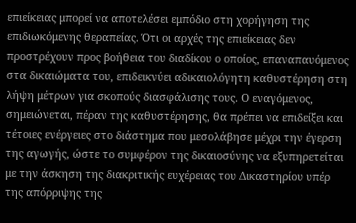επιείκειας μπορεί να αποτελέσει εμπόδιο στη χορήγηση της επιδιωκόμενης θεραπείας. Ότι οι αρχές της επιείκειας δεν προστρέχουν προς βοήθεια του διαδίκου ο οποίος, επαναπαυόμενος στα δικαιώματα του, επιδεικνύει αδικαιολόγητη καθυστέρηση στη λήψη μέτρων για σκοπούς διασφάλισης τους. Ο εναγόμενος, σημειώνεται, πέραν της καθυστέρησης, θα πρέπει να επιδείξει και τέτοιες ενέργειες στο διάστημα που μεσολάβησε μέχρι την έγερση της αγωγής, ώστε το συμφέρον της δικαιοσύνης να εξυπηρετείται με την άσκηση της διακριτικής ευχέρειας του Δικαστηρίου υπέρ της απόρριψης της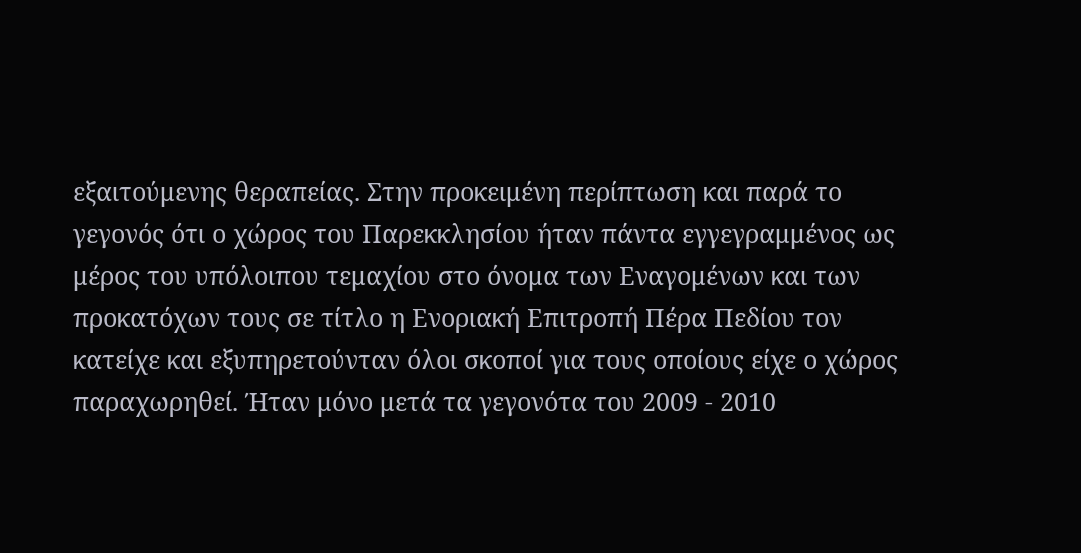εξαιτούμενης θεραπείας. Στην προκειμένη περίπτωση και παρά το γεγονός ότι ο χώρος του Παρεκκλησίου ήταν πάντα εγγεγραμμένος ως μέρος του υπόλοιπου τεμαχίου στο όνομα των Εναγομένων και των προκατόχων τους σε τίτλο η Ενοριακή Επιτροπή Πέρα Πεδίου τον κατείχε και εξυπηρετούνταν όλοι σκοποί για τους οποίους είχε ο χώρος παραχωρηθεί. Ήταν μόνο μετά τα γεγονότα του 2009 - 2010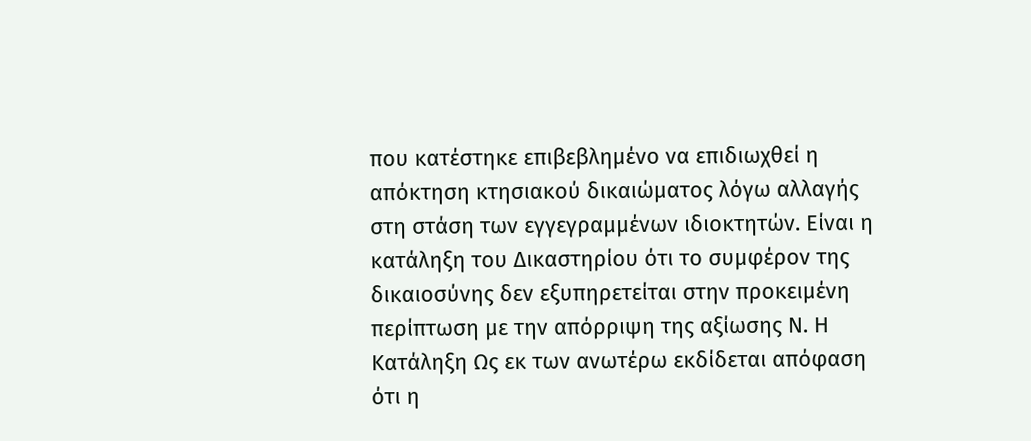που κατέστηκε επιβεβλημένο να επιδιωχθεί η απόκτηση κτησιακού δικαιώματος λόγω αλλαγής στη στάση των εγγεγραμμένων ιδιοκτητών. Είναι η κατάληξη του Δικαστηρίου ότι το συμφέρον της δικαιοσύνης δεν εξυπηρετείται στην προκειμένη περίπτωση με την απόρριψη της αξίωσης Ν. Η Κατάληξη Ως εκ των ανωτέρω εκδίδεται απόφαση ότι η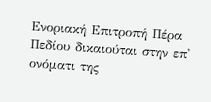Ενοριακή Επιτροπή Πέρα Πεδίου δικαιούται στην επ' ονόματι της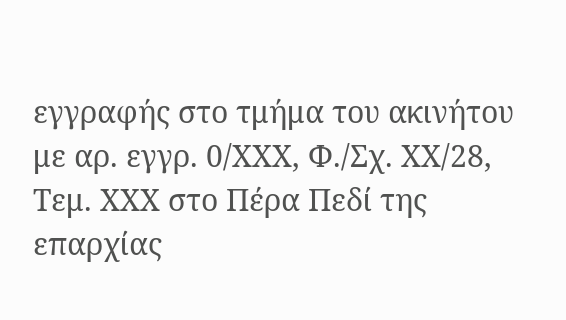εγγραφής στο τμήμα του ακινήτου με αρ. εγγρ. 0/ΧΧΧ, Φ./Σχ. ΧΧ/28, Τεμ. ΧΧΧ στο Πέρα Πεδί της επαρχίας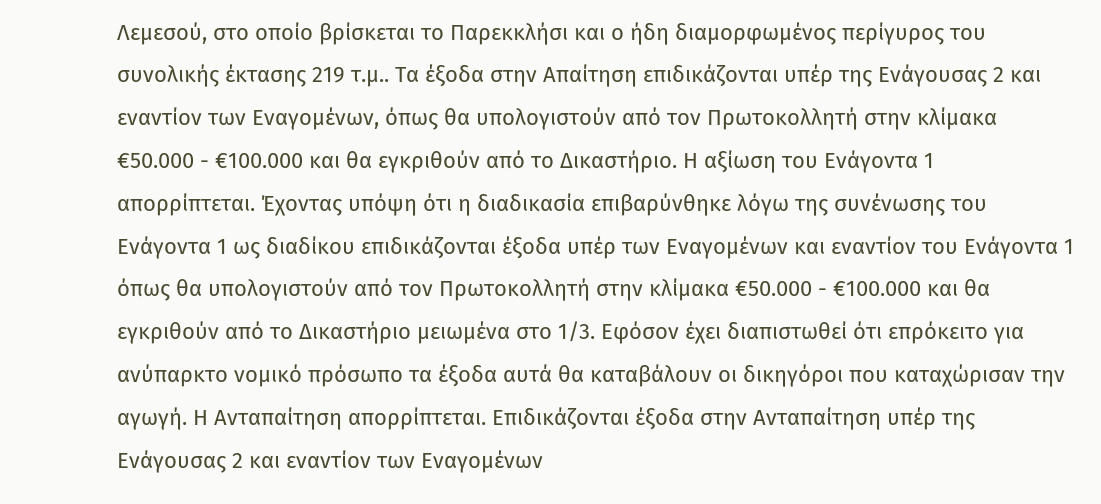Λεμεσού, στο οποίο βρίσκεται το Παρεκκλήσι και ο ήδη διαμορφωμένος περίγυρος του συνολικής έκτασης 219 τ.μ.. Τα έξοδα στην Απαίτηση επιδικάζονται υπέρ της Ενάγουσας 2 και εναντίον των Εναγομένων, όπως θα υπολογιστούν από τον Πρωτοκολλητή στην κλίμακα €50.000 - €100.000 και θα εγκριθούν από το Δικαστήριο. Η αξίωση του Ενάγοντα 1 απορρίπτεται. Έχοντας υπόψη ότι η διαδικασία επιβαρύνθηκε λόγω της συνένωσης του Ενάγοντα 1 ως διαδίκου επιδικάζονται έξοδα υπέρ των Εναγομένων και εναντίον του Ενάγοντα 1 όπως θα υπολογιστούν από τον Πρωτοκολλητή στην κλίμακα €50.000 - €100.000 και θα εγκριθούν από το Δικαστήριο μειωμένα στο 1/3. Εφόσον έχει διαπιστωθεί ότι επρόκειτο για ανύπαρκτο νομικό πρόσωπο τα έξοδα αυτά θα καταβάλουν οι δικηγόροι που καταχώρισαν την αγωγή. Η Ανταπαίτηση απορρίπτεται. Επιδικάζονται έξοδα στην Ανταπαίτηση υπέρ της Ενάγουσας 2 και εναντίον των Εναγομένων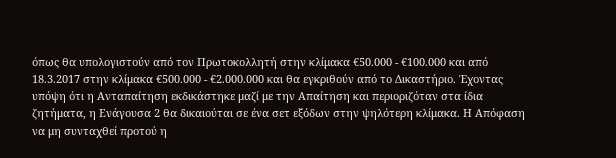όπως θα υπολογιστούν από τον Πρωτοκολλητή στην κλίμακα €50.000 - €100.000 και από 18.3.2017 στην κλίμακα €500.000 - €2.000.000 και θα εγκριθούν από το Δικαστήριο. Έχοντας υπόψη ότι η Ανταπαίτηση εκδικάστηκε μαζί με την Απαίτηση και περιοριζόταν στα ίδια ζητήματα, η Ενάγουσα 2 θα δικαιούται σε ένα σετ εξόδων στην ψηλότερη κλίμακα. Η Απόφαση να μη συνταχθεί προτού η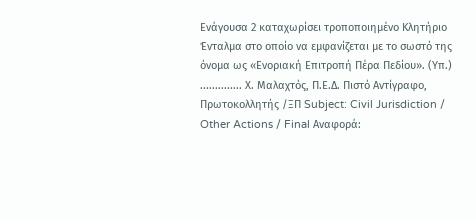Ενάγουσα 2 καταχωρίσει τροποποιημένο Κλητήριο Ένταλμα στο οποίο να εμφανίζεται με το σωστό της όνομα ως «Ενοριακή Επιτροπή Πέρα Πεδίου». (Υπ.) .............. Χ. Μαλαχτός, Π.Ε.Δ. Πιστό Αντίγραφο, Πρωτοκολλητής /ΞΠ Subject: Civil Jurisdiction / Other Actions / Final Αναφορά: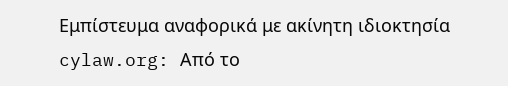Εμπίστευμα αναφορικά με ακίνητη ιδιοκτησία cylaw.org: Από το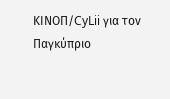ΚΙΝOΠ/CyLii για τον Παγκύπριο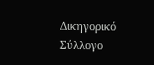Δικηγορικό Σύλλογο